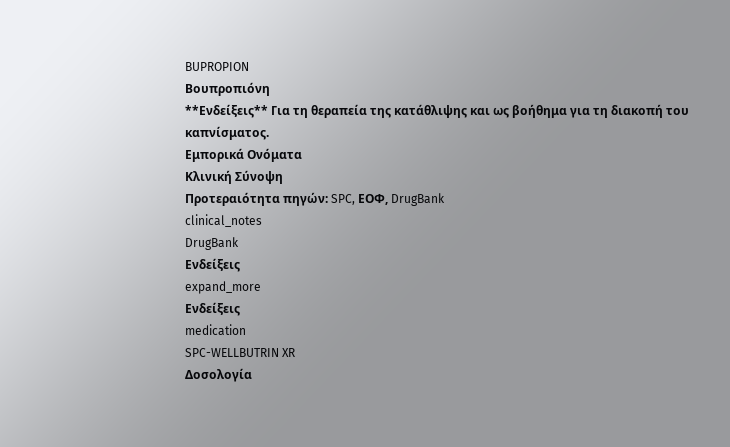BUPROPION
Βουπροπιόνη
**Ενδείξεις** Για τη θεραπεία της κατάθλιψης και ως βοήθημα για τη διακοπή του καπνίσματος.
Εμπορικά Ονόματα
Κλινική Σύνοψη
Προτεραιότητα πηγών: SPC, ΕΟΦ, DrugBank
clinical_notes
DrugBank
Ενδείξεις
expand_more
Ενδείξεις
medication
SPC-WELLBUTRIN XR
Δοσολογία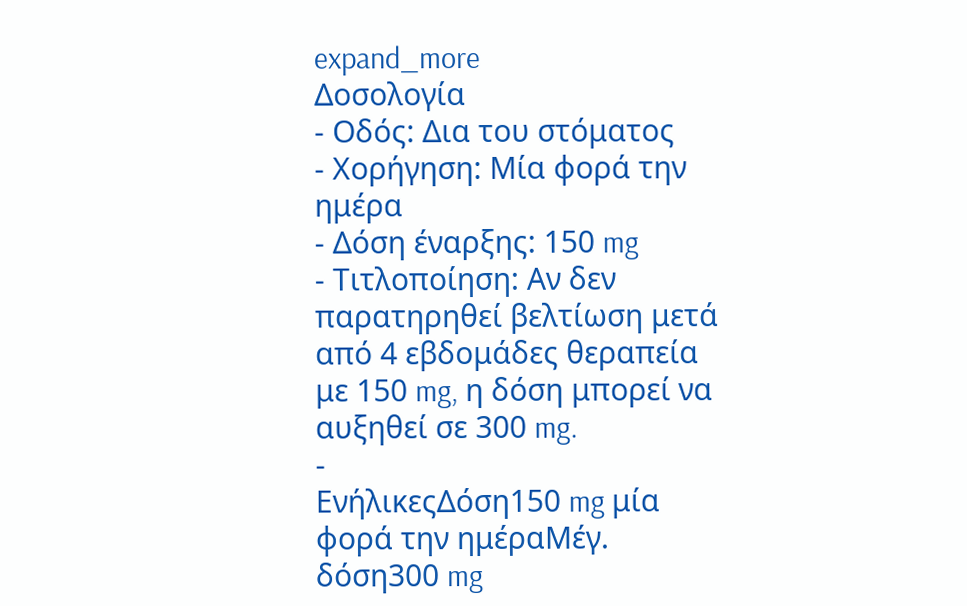expand_more
Δοσολογία
- Οδός: Δια του στόματος
- Χορήγηση: Μία φορά την ημέρα
- Δόση έναρξης: 150 mg
- Τιτλοποίηση: Αν δεν παρατηρηθεί βελτίωση μετά από 4 εβδομάδες θεραπεία με 150 mg, η δόση μπορεί να αυξηθεί σε 300 mg.
-
ΕνήλικεςΔόση150 mg μία φορά την ημέραΜέγ. δόση300 mg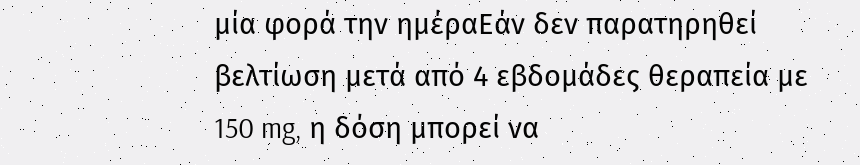μία φορά την ημέραΕάν δεν παρατηρηθεί βελτίωση μετά από 4 εβδομάδες θεραπεία με 150 mg, η δόση μπορεί να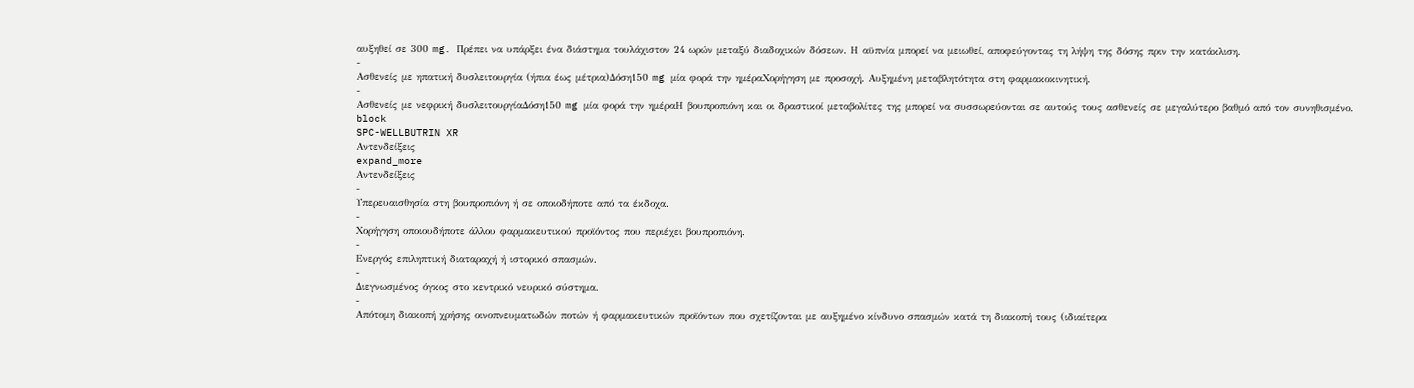αυξηθεί σε 300 mg. Πρέπει να υπάρξει ένα διάστημα τουλάχιστον 24 ωρών μεταξύ διαδοχικών δόσεων. Η αϋπνία μπορεί να μειωθεί, αποφεύγοντας τη λήψη της δόσης πριν την κατάκλιση.
-
Ασθενείς με ηπατική δυσλειτουργία (ήπια έως μέτρια)Δόση150 mg μία φορά την ημέραΧορήγηση με προσοχή. Αυξημένη μεταβλητότητα στη φαρμακοκινητική.
-
Ασθενείς με νεφρική δυσλειτουργίαΔόση150 mg μία φορά την ημέραΗ βουπροπιόνη και οι δραστικοί μεταβολίτες της μπορεί να συσσωρεύονται σε αυτούς τους ασθενείς σε μεγαλύτερο βαθμό από τον συνηθισμένο.
block
SPC-WELLBUTRIN XR
Αντενδείξεις
expand_more
Αντενδείξεις
-
Υπερευαισθησία στη βουπροπιόνη ή σε οποιοδήποτε από τα έκδοχα.
-
Χορήγηση οποιουδήποτε άλλου φαρμακευτικού προϊόντος που περιέχει βουπροπιόνη.
-
Ενεργός επιληπτική διαταραχή ή ιστορικό σπασμών.
-
Διεγνωσμένος όγκος στο κεντρικό νευρικό σύστημα.
-
Απότομη διακοπή χρήσης οινοπνευματωδών ποτών ή φαρμακευτικών προϊόντων που σχετίζονται με αυξημένο κίνδυνο σπασμών κατά τη διακοπή τους (ιδιαίτερα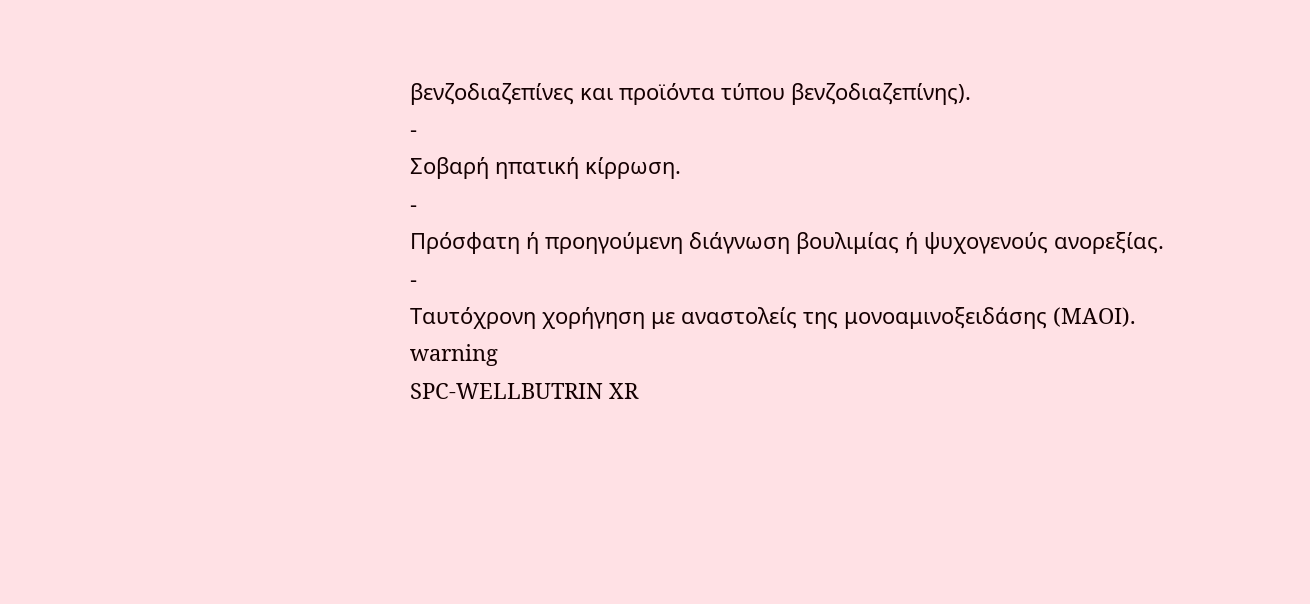βενζοδιαζεπίνες και προϊόντα τύπου βενζοδιαζεπίνης).
-
Σοβαρή ηπατική κίρρωση.
-
Πρόσφατη ή προηγούμενη διάγνωση βουλιμίας ή ψυχογενούς ανορεξίας.
-
Ταυτόχρονη χορήγηση με αναστολείς της μονοαμινοξειδάσης (MAOI).
warning
SPC-WELLBUTRIN XR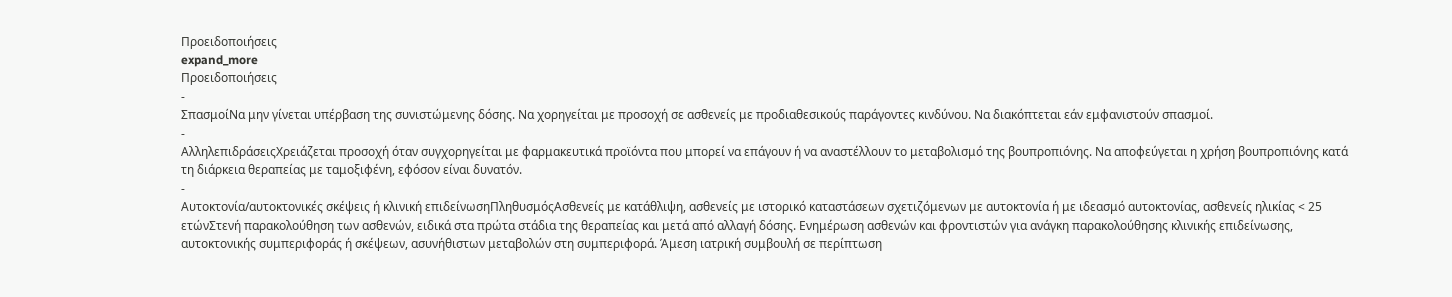Προειδοποιήσεις
expand_more
Προειδοποιήσεις
-
ΣπασμοίΝα μην γίνεται υπέρβαση της συνιστώμενης δόσης. Να χορηγείται με προσοχή σε ασθενείς με προδιαθεσικούς παράγοντες κινδύνου. Να διακόπτεται εάν εμφανιστούν σπασμοί.
-
ΑλληλεπιδράσειςΧρειάζεται προσοχή όταν συγχορηγείται με φαρμακευτικά προϊόντα που μπορεί να επάγουν ή να αναστέλλουν το μεταβολισμό της βουπροπιόνης. Να αποφεύγεται η χρήση βουπροπιόνης κατά τη διάρκεια θεραπείας με ταμοξιφένη, εφόσον είναι δυνατόν.
-
Αυτοκτονία/αυτοκτονικές σκέψεις ή κλινική επιδείνωσηΠληθυσμόςΑσθενείς με κατάθλιψη, ασθενείς με ιστορικό καταστάσεων σχετιζόμενων με αυτοκτονία ή με ιδεασμό αυτοκτονίας, ασθενείς ηλικίας < 25 ετώνΣτενή παρακολούθηση των ασθενών, ειδικά στα πρώτα στάδια της θεραπείας και μετά από αλλαγή δόσης. Ενημέρωση ασθενών και φροντιστών για ανάγκη παρακολούθησης κλινικής επιδείνωσης, αυτοκτονικής συμπεριφοράς ή σκέψεων, ασυνήθιστων μεταβολών στη συμπεριφορά. Άμεση ιατρική συμβουλή σε περίπτωση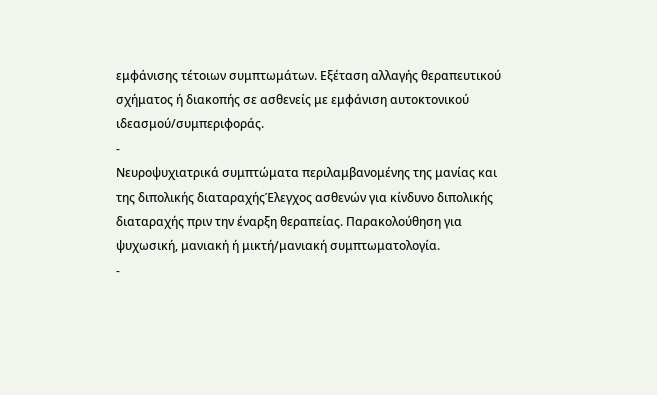εμφάνισης τέτοιων συμπτωμάτων. Εξέταση αλλαγής θεραπευτικού σχήματος ή διακοπής σε ασθενείς με εμφάνιση αυτοκτονικού ιδεασμού/συμπεριφοράς.
-
Νευροψυχιατρικά συμπτώματα περιλαμβανομένης της μανίας και της διπολικής διαταραχήςΈλεγχος ασθενών για κίνδυνο διπολικής διαταραχής πριν την έναρξη θεραπείας. Παρακολούθηση για ψυχωσική, μανιακή ή μικτή/μανιακή συμπτωματολογία.
-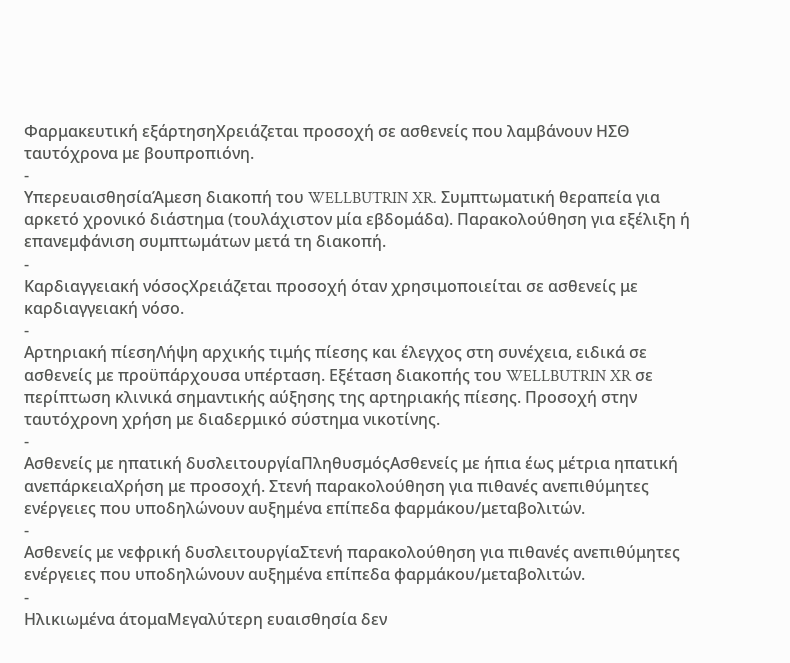Φαρμακευτική εξάρτησηΧρειάζεται προσοχή σε ασθενείς που λαμβάνουν ΗΣΘ ταυτόχρονα με βουπροπιόνη.
-
ΥπερευαισθησίαΆμεση διακοπή του WELLBUTRIN XR. Συμπτωματική θεραπεία για αρκετό χρονικό διάστημα (τουλάχιστον μία εβδομάδα). Παρακολούθηση για εξέλιξη ή επανεμφάνιση συμπτωμάτων μετά τη διακοπή.
-
Καρδιαγγειακή νόσοςΧρειάζεται προσοχή όταν χρησιμοποιείται σε ασθενείς με καρδιαγγειακή νόσο.
-
Αρτηριακή πίεσηΛήψη αρχικής τιμής πίεσης και έλεγχος στη συνέχεια, ειδικά σε ασθενείς με προϋπάρχουσα υπέρταση. Εξέταση διακοπής του WELLBUTRIN XR σε περίπτωση κλινικά σημαντικής αύξησης της αρτηριακής πίεσης. Προσοχή στην ταυτόχρονη χρήση με διαδερμικό σύστημα νικοτίνης.
-
Ασθενείς με ηπατική δυσλειτουργίαΠληθυσμόςΑσθενείς με ήπια έως μέτρια ηπατική ανεπάρκειαΧρήση με προσοχή. Στενή παρακολούθηση για πιθανές ανεπιθύμητες ενέργειες που υποδηλώνουν αυξημένα επίπεδα φαρμάκου/μεταβολιτών.
-
Ασθενείς με νεφρική δυσλειτουργίαΣτενή παρακολούθηση για πιθανές ανεπιθύμητες ενέργειες που υποδηλώνουν αυξημένα επίπεδα φαρμάκου/μεταβολιτών.
-
Ηλικιωμένα άτομαΜεγαλύτερη ευαισθησία δεν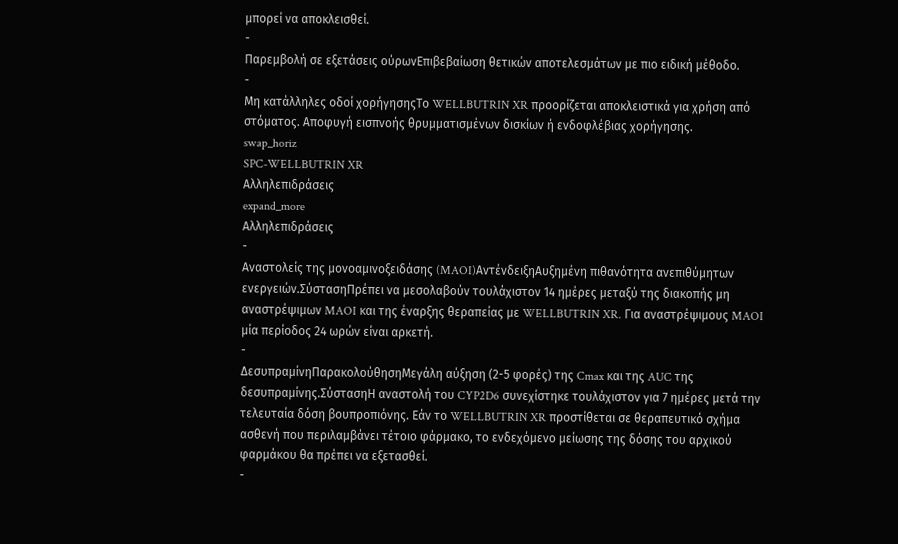μπορεί να αποκλεισθεί.
-
Παρεμβολή σε εξετάσεις ούρωνΕπιβεβαίωση θετικών αποτελεσμάτων με πιο ειδική μέθοδο.
-
Μη κατάλληλες οδοί χορήγησηςΤο WELLBUTRIN XR προορίζεται αποκλειστικά για χρήση από στόματος. Αποφυγή εισπνοής θρυμματισμένων δισκίων ή ενδοφλέβιας χορήγησης.
swap_horiz
SPC-WELLBUTRIN XR
Αλληλεπιδράσεις
expand_more
Αλληλεπιδράσεις
-
Αναστολείς της μονοαμινοξειδάσης (MAOI)ΑντένδειξηΑυξημένη πιθανότητα ανεπιθύμητων ενεργειών.ΣύστασηΠρέπει να μεσολαβούν τουλάχιστον 14 ημέρες μεταξύ της διακοπής μη αναστρέψιμων MAOI και της έναρξης θεραπείας με WELLBUTRIN XR. Για αναστρέψιμους MAOI μία περίοδος 24 ωρών είναι αρκετή.
-
ΔεσυπραμίνηΠαρακολούθησηΜεγάλη αύξηση (2-5 φορές) της Cmax και της AUC της δεσυπραμίνης.ΣύστασηΗ αναστολή του CYP2D6 συνεχίστηκε τουλάχιστον για 7 ημέρες μετά την τελευταία δόση βουπροπιόνης. Εάν το WELLBUTRIN XR προστίθεται σε θεραπευτικό σχήμα ασθενή που περιλαμβάνει τέτοιο φάρμακο, το ενδεχόμενο μείωσης της δόσης του αρχικού φαρμάκου θα πρέπει να εξετασθεί.
-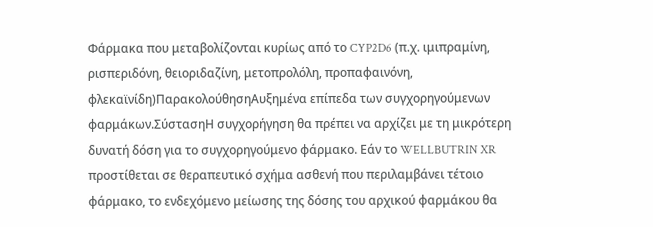Φάρμακα που μεταβολίζονται κυρίως από το CYP2D6 (π.χ. ιμιπραμίνη, ρισπεριδόνη, θειοριδαζίνη, μετοπρολόλη, προπαφαινόνη, φλεκαϊνίδη)ΠαρακολούθησηΑυξημένα επίπεδα των συγχορηγούμενων φαρμάκων.ΣύστασηΗ συγχορήγηση θα πρέπει να αρχίζει με τη μικρότερη δυνατή δόση για το συγχορηγούμενο φάρμακο. Εάν το WELLBUTRIN XR προστίθεται σε θεραπευτικό σχήμα ασθενή που περιλαμβάνει τέτοιο φάρμακο, το ενδεχόμενο μείωσης της δόσης του αρχικού φαρμάκου θα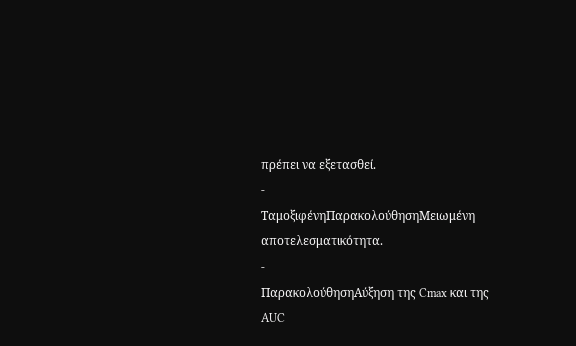πρέπει να εξετασθεί.
-
ΤαμοξιφένηΠαρακολούθησηΜειωμένη αποτελεσματικότητα.
-
ΠαρακολούθησηΑύξηση της Cmax και της AUC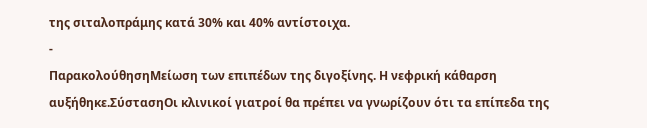της σιταλοπράμης κατά 30% και 40% αντίστοιχα.
-
ΠαρακολούθησηΜείωση των επιπέδων της διγοξίνης. Η νεφρική κάθαρση αυξήθηκε.ΣύστασηΟι κλινικοί γιατροί θα πρέπει να γνωρίζουν ότι τα επίπεδα της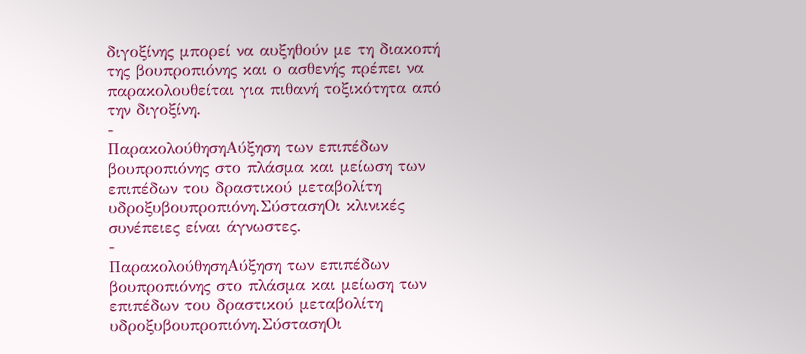διγοξίνης μπορεί να αυξηθούν με τη διακοπή της βουπροπιόνης και ο ασθενής πρέπει να παρακολουθείται για πιθανή τοξικότητα από την διγοξίνη.
-
ΠαρακολούθησηΑύξηση των επιπέδων βουπροπιόνης στο πλάσμα και μείωση των επιπέδων του δραστικού μεταβολίτη υδροξυβουπροπιόνη.ΣύστασηΟι κλινικές συνέπειες είναι άγνωστες.
-
ΠαρακολούθησηΑύξηση των επιπέδων βουπροπιόνης στο πλάσμα και μείωση των επιπέδων του δραστικού μεταβολίτη υδροξυβουπροπιόνη.ΣύστασηΟι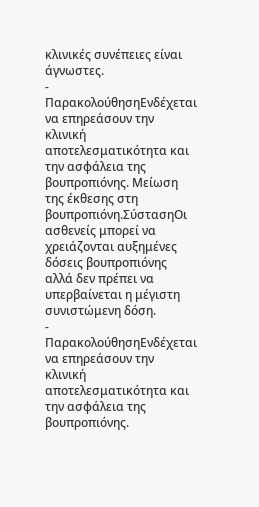κλινικές συνέπειες είναι άγνωστες.
-
ΠαρακολούθησηΕνδέχεται να επηρεάσουν την κλινική αποτελεσματικότητα και την ασφάλεια της βουπροπιόνης. Μείωση της έκθεσης στη βουπροπιόνη.ΣύστασηΟι ασθενείς μπορεί να χρειάζονται αυξημένες δόσεις βουπροπιόνης αλλά δεν πρέπει να υπερβαίνεται η μέγιστη συνιστώμενη δόση.
-
ΠαρακολούθησηΕνδέχεται να επηρεάσουν την κλινική αποτελεσματικότητα και την ασφάλεια της βουπροπιόνης.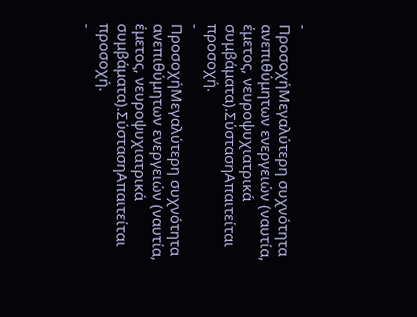-
ΠροσοχήΜεγαλύτερη συχνότητα ανεπιθύμητων ενεργειών (ναυτία, έμετος, νευροψυχιατρικά συμβάματα).ΣύστασηΑπαιτείται προσοχή.
-
ΠροσοχήΜεγαλύτερη συχνότητα ανεπιθύμητων ενεργειών (ναυτία, έμετος, νευροψυχιατρικά συμβάματα).ΣύστασηΑπαιτείται προσοχή.
-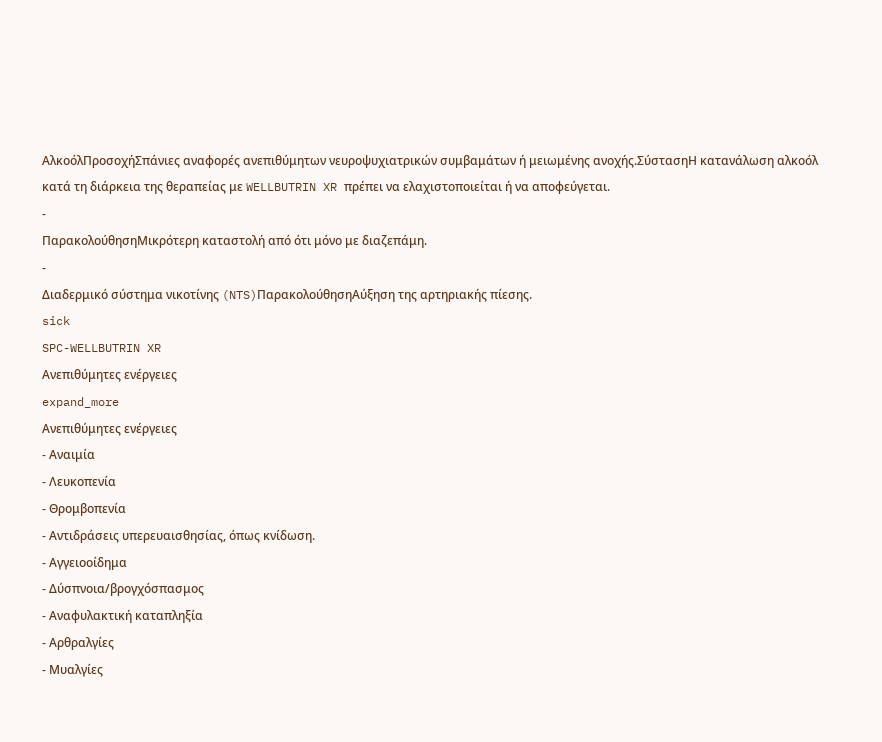ΑλκοόλΠροσοχήΣπάνιες αναφορές ανεπιθύμητων νευροψυχιατρικών συμβαμάτων ή μειωμένης ανοχής.ΣύστασηΗ κατανάλωση αλκοόλ κατά τη διάρκεια της θεραπείας με WELLBUTRIN XR πρέπει να ελαχιστοποιείται ή να αποφεύγεται.
-
ΠαρακολούθησηΜικρότερη καταστολή από ότι μόνο με διαζεπάμη.
-
Διαδερμικό σύστημα νικοτίνης (NTS)ΠαρακολούθησηΑύξηση της αρτηριακής πίεσης.
sick
SPC-WELLBUTRIN XR
Ανεπιθύμητες ενέργειες
expand_more
Ανεπιθύμητες ενέργειες
- Αναιμία
- Λευκοπενία
- Θρομβοπενία
- Αντιδράσεις υπερευαισθησίας, όπως κνίδωση.
- Αγγειοοίδημα
- Δύσπνοια/βρογχόσπασμος
- Αναφυλακτική καταπληξία
- Αρθραλγίες
- Μυαλγίες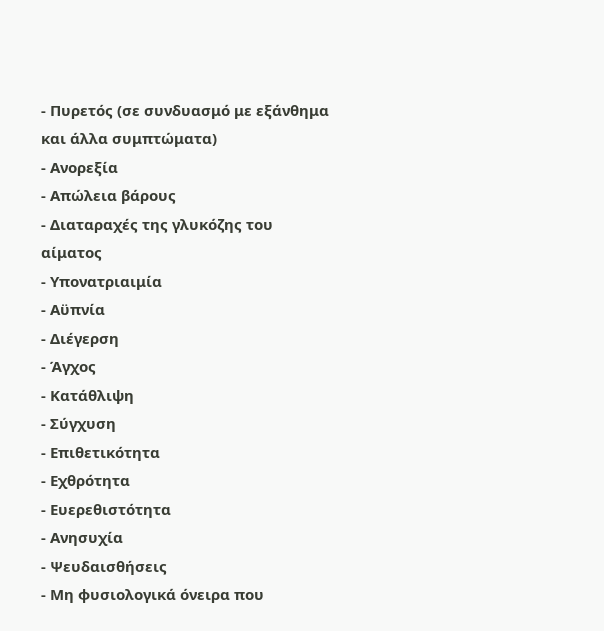- Πυρετός (σε συνδυασμό με εξάνθημα και άλλα συμπτώματα)
- Ανορεξία
- Απώλεια βάρους
- Διαταραχές της γλυκόζης του αίματος
- Υπονατριαιμία
- Αϋπνία
- Διέγερση
- Άγχος
- Κατάθλιψη
- Σύγχυση
- Επιθετικότητα
- Εχθρότητα
- Ευερεθιστότητα
- Ανησυχία
- Ψευδαισθήσεις
- Μη φυσιολογικά όνειρα που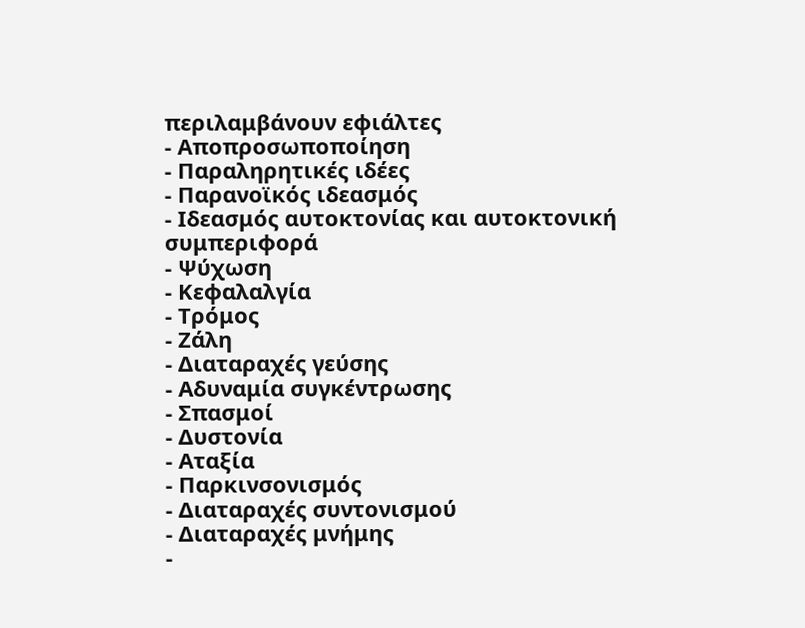περιλαμβάνουν εφιάλτες
- Αποπροσωποποίηση
- Παραληρητικές ιδέες
- Παρανοϊκός ιδεασμός
- Ιδεασμός αυτοκτονίας και αυτοκτονική συμπεριφορά
- Ψύχωση
- Κεφαλαλγία
- Τρόμος
- Ζάλη
- Διαταραχές γεύσης
- Αδυναμία συγκέντρωσης
- Σπασμοί
- Δυστονία
- Αταξία
- Παρκινσονισμός
- Διαταραχές συντονισμού
- Διαταραχές μνήμης
-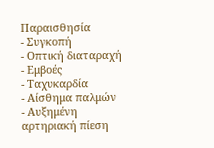Παραισθησία
- Συγκοπή
- Οπτική διαταραχή
- Εμβοές
- Ταχυκαρδία
- Αίσθημα παλμών
- Αυξημένη αρτηριακή πίεση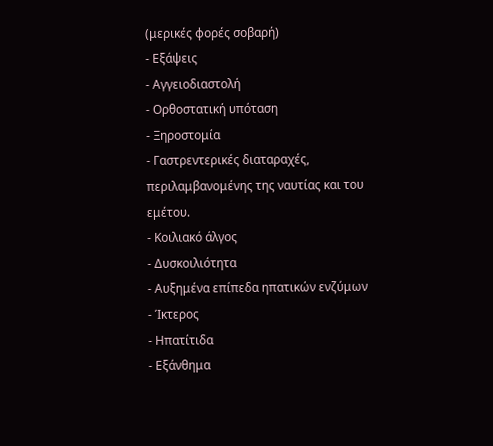(μερικές φορές σοβαρή)
- Εξάψεις
- Αγγειοδιαστολή
- Ορθοστατική υπόταση
- Ξηροστομία
- Γαστρεντερικές διαταραχές, περιλαμβανομένης της ναυτίας και του εμέτου.
- Κοιλιακό άλγος
- Δυσκοιλιότητα
- Αυξημένα επίπεδα ηπατικών ενζύμων
- Ίκτερος
- Ηπατίτιδα
- Εξάνθημα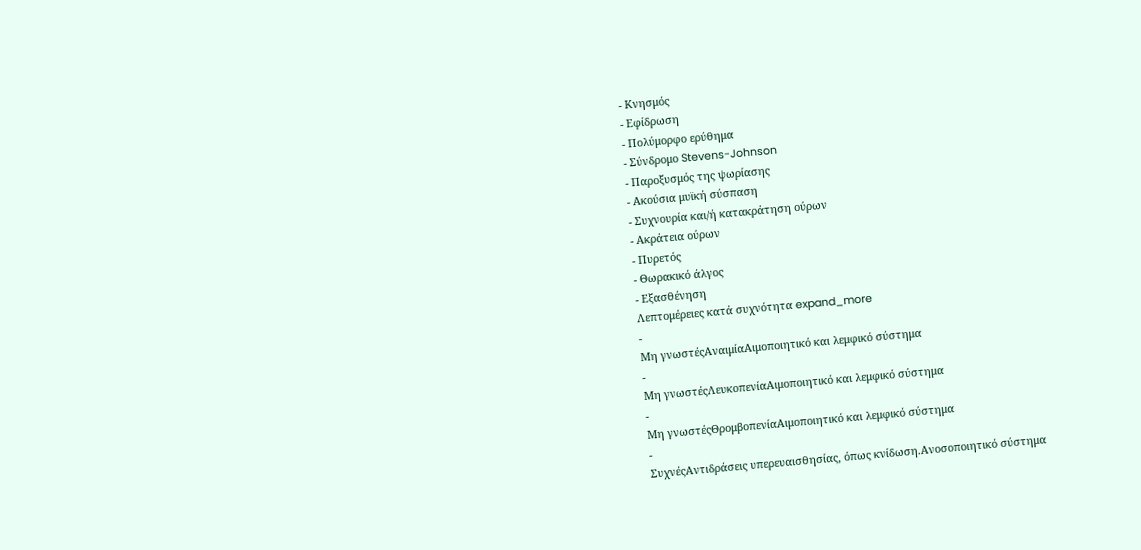- Κνησμός
- Εφίδρωση
- Πολύμορφο ερύθημα
- Σύνδρομο Stevens-Johnson
- Παροξυσμός της ψωρίασης
- Ακούσια μυϊκή σύσπαση
- Συχνουρία και/ή κατακράτηση ούρων
- Ακράτεια ούρων
- Πυρετός
- Θωρακικό άλγος
- Εξασθένηση
Λεπτομέρειες κατά συχνότητα expand_more
-
Μη γνωστέςΑναιμίαΑιμοποιητικό και λεμφικό σύστημα
-
Μη γνωστέςΛευκοπενίαΑιμοποιητικό και λεμφικό σύστημα
-
Μη γνωστέςΘρομβοπενίαΑιμοποιητικό και λεμφικό σύστημα
-
ΣυχνέςΑντιδράσεις υπερευαισθησίας, όπως κνίδωση.Ανοσοποιητικό σύστημα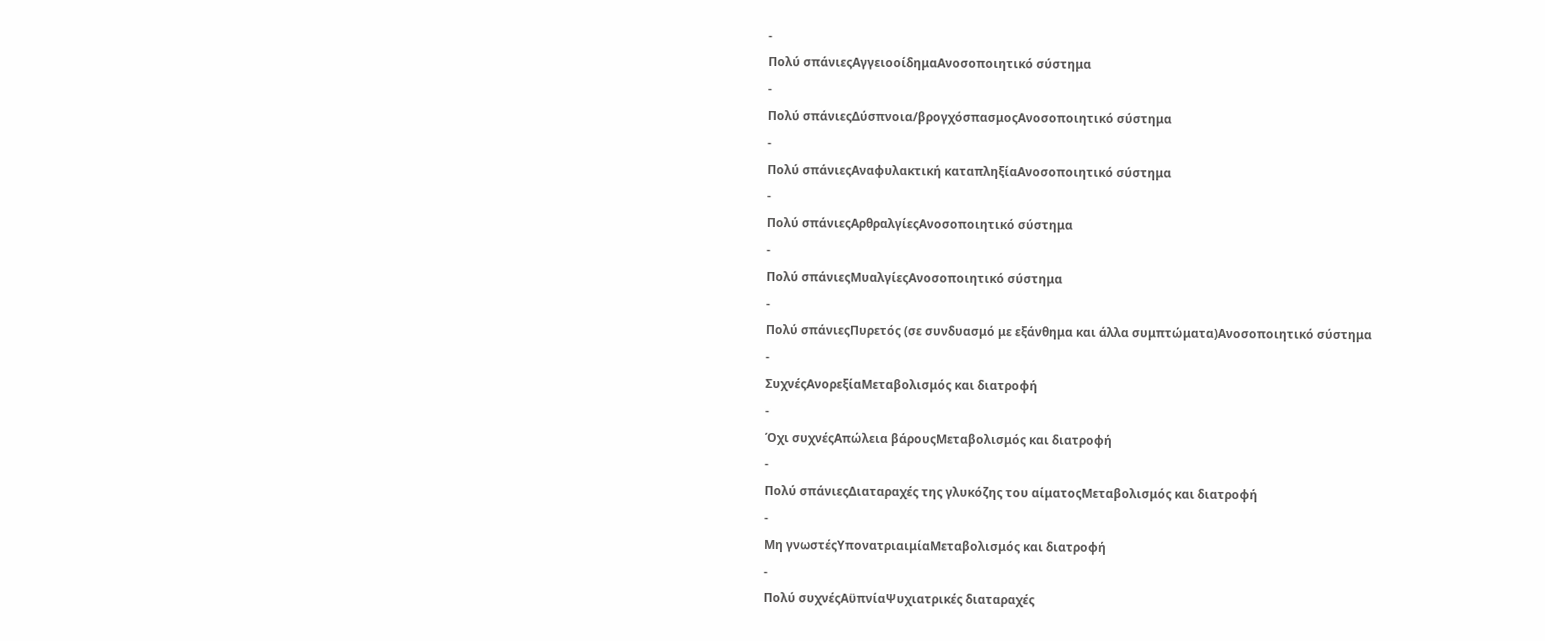-
Πολύ σπάνιεςΑγγειοοίδημαΑνοσοποιητικό σύστημα
-
Πολύ σπάνιεςΔύσπνοια/βρογχόσπασμοςΑνοσοποιητικό σύστημα
-
Πολύ σπάνιεςΑναφυλακτική καταπληξίαΑνοσοποιητικό σύστημα
-
Πολύ σπάνιεςΑρθραλγίεςΑνοσοποιητικό σύστημα
-
Πολύ σπάνιεςΜυαλγίεςΑνοσοποιητικό σύστημα
-
Πολύ σπάνιεςΠυρετός (σε συνδυασμό με εξάνθημα και άλλα συμπτώματα)Ανοσοποιητικό σύστημα
-
ΣυχνέςΑνορεξίαΜεταβολισμός και διατροφή
-
Όχι συχνέςΑπώλεια βάρουςΜεταβολισμός και διατροφή
-
Πολύ σπάνιεςΔιαταραχές της γλυκόζης του αίματοςΜεταβολισμός και διατροφή
-
Μη γνωστέςΥπονατριαιμίαΜεταβολισμός και διατροφή
-
Πολύ συχνέςΑϋπνίαΨυχιατρικές διαταραχές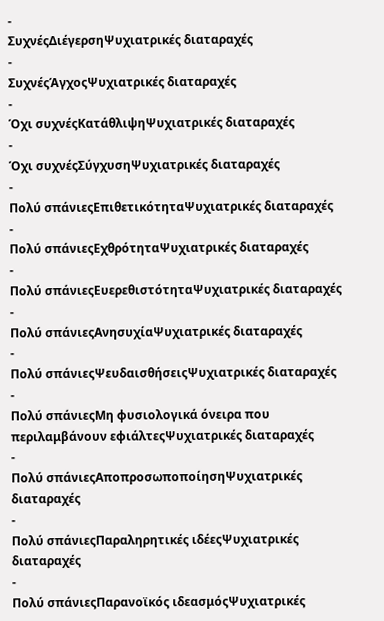-
ΣυχνέςΔιέγερσηΨυχιατρικές διαταραχές
-
ΣυχνέςΆγχοςΨυχιατρικές διαταραχές
-
Όχι συχνέςΚατάθλιψηΨυχιατρικές διαταραχές
-
Όχι συχνέςΣύγχυσηΨυχιατρικές διαταραχές
-
Πολύ σπάνιεςΕπιθετικότηταΨυχιατρικές διαταραχές
-
Πολύ σπάνιεςΕχθρότηταΨυχιατρικές διαταραχές
-
Πολύ σπάνιεςΕυερεθιστότηταΨυχιατρικές διαταραχές
-
Πολύ σπάνιεςΑνησυχίαΨυχιατρικές διαταραχές
-
Πολύ σπάνιεςΨευδαισθήσειςΨυχιατρικές διαταραχές
-
Πολύ σπάνιεςΜη φυσιολογικά όνειρα που περιλαμβάνουν εφιάλτεςΨυχιατρικές διαταραχές
-
Πολύ σπάνιεςΑποπροσωποποίησηΨυχιατρικές διαταραχές
-
Πολύ σπάνιεςΠαραληρητικές ιδέεςΨυχιατρικές διαταραχές
-
Πολύ σπάνιεςΠαρανοϊκός ιδεασμόςΨυχιατρικές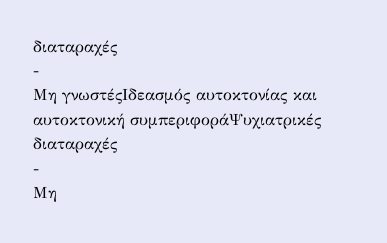διαταραχές
-
Μη γνωστέςΙδεασμός αυτοκτονίας και αυτοκτονική συμπεριφοράΨυχιατρικές διαταραχές
-
Μη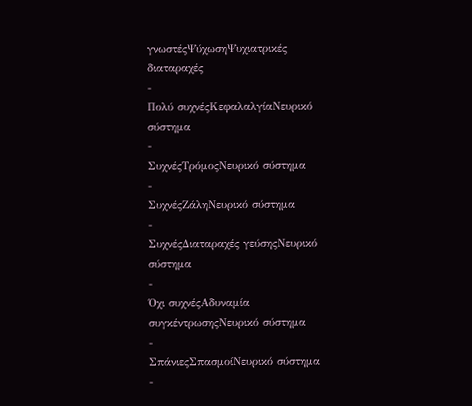γνωστέςΨύχωσηΨυχιατρικές διαταραχές
-
Πολύ συχνέςΚεφαλαλγίαΝευρικό σύστημα
-
ΣυχνέςΤρόμοςΝευρικό σύστημα
-
ΣυχνέςΖάληΝευρικό σύστημα
-
ΣυχνέςΔιαταραχές γεύσηςΝευρικό σύστημα
-
Όχι συχνέςΑδυναμία συγκέντρωσηςΝευρικό σύστημα
-
ΣπάνιεςΣπασμοίΝευρικό σύστημα
-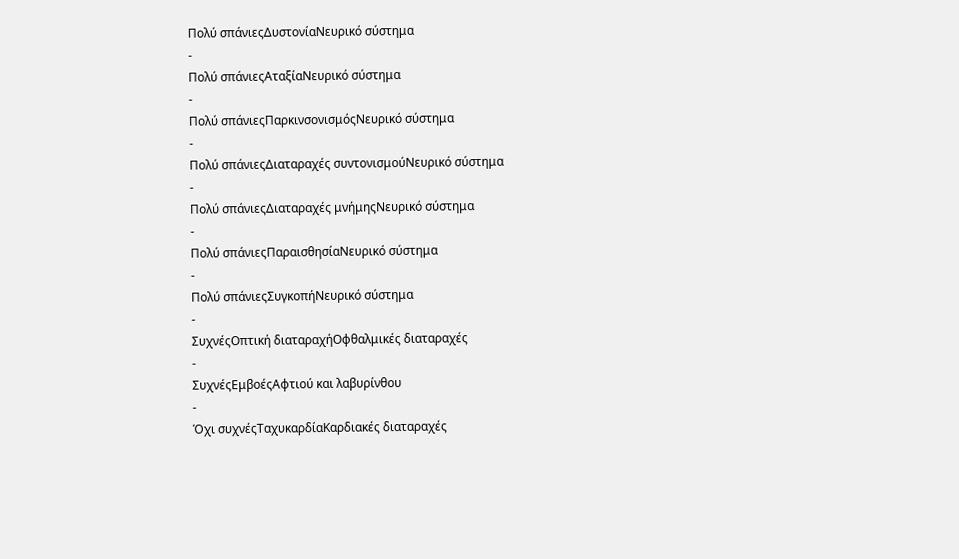Πολύ σπάνιεςΔυστονίαΝευρικό σύστημα
-
Πολύ σπάνιεςΑταξίαΝευρικό σύστημα
-
Πολύ σπάνιεςΠαρκινσονισμόςΝευρικό σύστημα
-
Πολύ σπάνιεςΔιαταραχές συντονισμούΝευρικό σύστημα
-
Πολύ σπάνιεςΔιαταραχές μνήμηςΝευρικό σύστημα
-
Πολύ σπάνιεςΠαραισθησίαΝευρικό σύστημα
-
Πολύ σπάνιεςΣυγκοπήΝευρικό σύστημα
-
ΣυχνέςΟπτική διαταραχήΟφθαλμικές διαταραχές
-
ΣυχνέςΕμβοέςΑφτιού και λαβυρίνθου
-
Όχι συχνέςΤαχυκαρδίαΚαρδιακές διαταραχές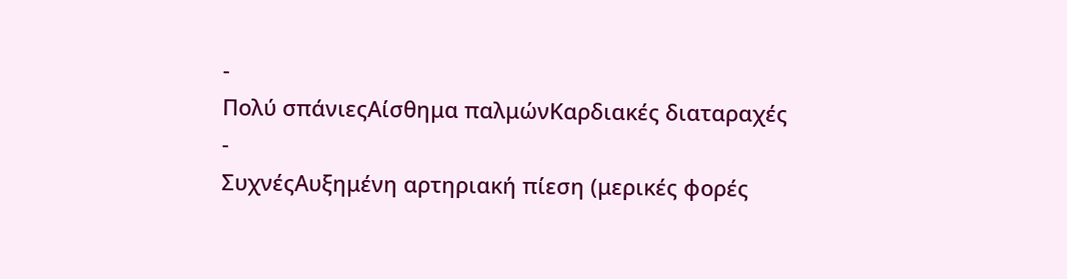-
Πολύ σπάνιεςΑίσθημα παλμώνΚαρδιακές διαταραχές
-
ΣυχνέςΑυξημένη αρτηριακή πίεση (μερικές φορές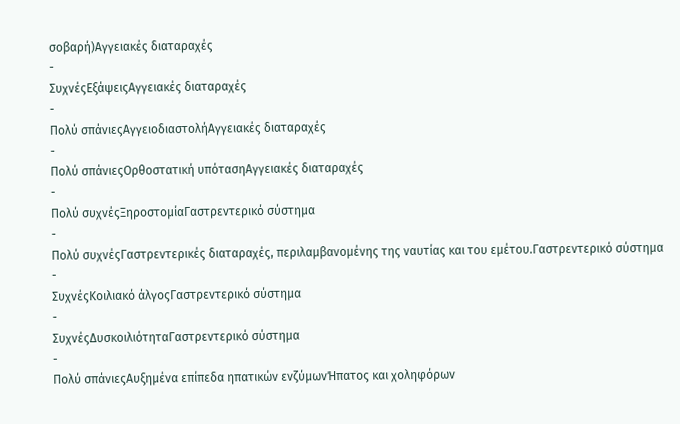σοβαρή)Αγγειακές διαταραχές
-
ΣυχνέςΕξάψειςΑγγειακές διαταραχές
-
Πολύ σπάνιεςΑγγειοδιαστολήΑγγειακές διαταραχές
-
Πολύ σπάνιεςΟρθοστατική υπότασηΑγγειακές διαταραχές
-
Πολύ συχνέςΞηροστομίαΓαστρεντερικό σύστημα
-
Πολύ συχνέςΓαστρεντερικές διαταραχές, περιλαμβανομένης της ναυτίας και του εμέτου.Γαστρεντερικό σύστημα
-
ΣυχνέςΚοιλιακό άλγοςΓαστρεντερικό σύστημα
-
ΣυχνέςΔυσκοιλιότηταΓαστρεντερικό σύστημα
-
Πολύ σπάνιεςΑυξημένα επίπεδα ηπατικών ενζύμωνΉπατος και χοληφόρων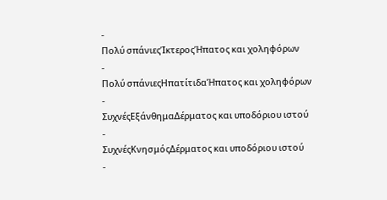-
Πολύ σπάνιεςΊκτεροςΉπατος και χοληφόρων
-
Πολύ σπάνιεςΗπατίτιδαΉπατος και χοληφόρων
-
ΣυχνέςΕξάνθημαΔέρματος και υποδόριου ιστού
-
ΣυχνέςΚνησμόςΔέρματος και υποδόριου ιστού
-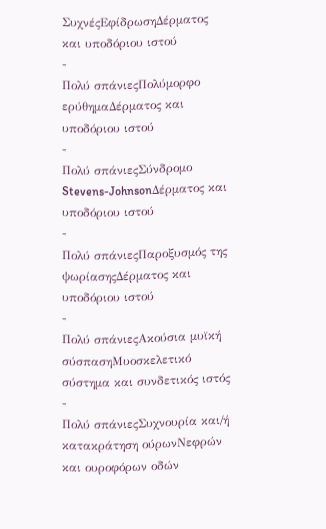ΣυχνέςΕφίδρωσηΔέρματος και υποδόριου ιστού
-
Πολύ σπάνιεςΠολύμορφο ερύθημαΔέρματος και υποδόριου ιστού
-
Πολύ σπάνιεςΣύνδρομο Stevens-JohnsonΔέρματος και υποδόριου ιστού
-
Πολύ σπάνιεςΠαροξυσμός της ψωρίασηςΔέρματος και υποδόριου ιστού
-
Πολύ σπάνιεςΑκούσια μυϊκή σύσπασηΜυοσκελετικό σύστημα και συνδετικός ιστός
-
Πολύ σπάνιεςΣυχνουρία και/ή κατακράτηση ούρωνΝεφρών και ουροφόρων οδών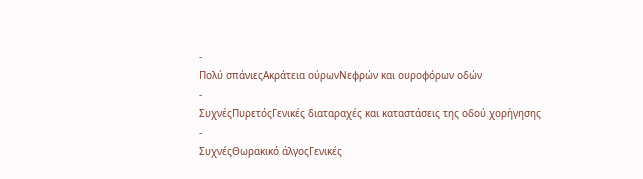-
Πολύ σπάνιεςΑκράτεια ούρωνΝεφρών και ουροφόρων οδών
-
ΣυχνέςΠυρετόςΓενικές διαταραχές και καταστάσεις της οδού χορήγησης
-
ΣυχνέςΘωρακικό άλγοςΓενικές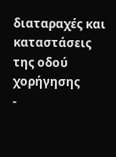διαταραχές και καταστάσεις της οδού χορήγησης
-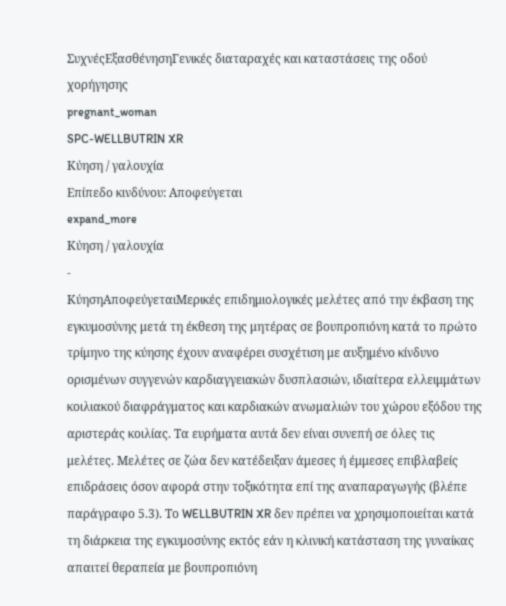ΣυχνέςΕξασθένησηΓενικές διαταραχές και καταστάσεις της οδού χορήγησης
pregnant_woman
SPC-WELLBUTRIN XR
Κύηση / γαλουχία
Επίπεδο κινδύνου: Αποφεύγεται
expand_more
Κύηση / γαλουχία
-
ΚύησηΑποφεύγεταιΜερικές επιδημιολογικές μελέτες από την έκβαση της εγκυμοσύνης μετά τη έκθεση της μητέρας σε βουπροπιόνη κατά το πρώτο τρίμηνο της κύησης έχουν αναφέρει συσχέτιση με αυξημένο κίνδυνο ορισμένων συγγενών καρδιαγγειακών δυσπλασιών, ιδιαίτερα ελλειμμάτων κοιλιακού διαφράγματος και καρδιακών ανωμαλιών του χώρου εξόδου της αριστεράς κοιλίας. Τα ευρήματα αυτά δεν είναι συνεπή σε όλες τις μελέτες. Μελέτες σε ζώα δεν κατέδειξαν άμεσες ή έμμεσες επιβλαβείς επιδράσεις όσον αφορά στην τοξικότητα επί της αναπαραγωγής (βλέπε παράγραφο 5.3). Το WELLBUTRIN XR δεν πρέπει να χρησιμοποιείται κατά τη διάρκεια της εγκυμοσύνης εκτός εάν η κλινική κατάσταση της γυναίκας απαιτεί θεραπεία με βουπροπιόνη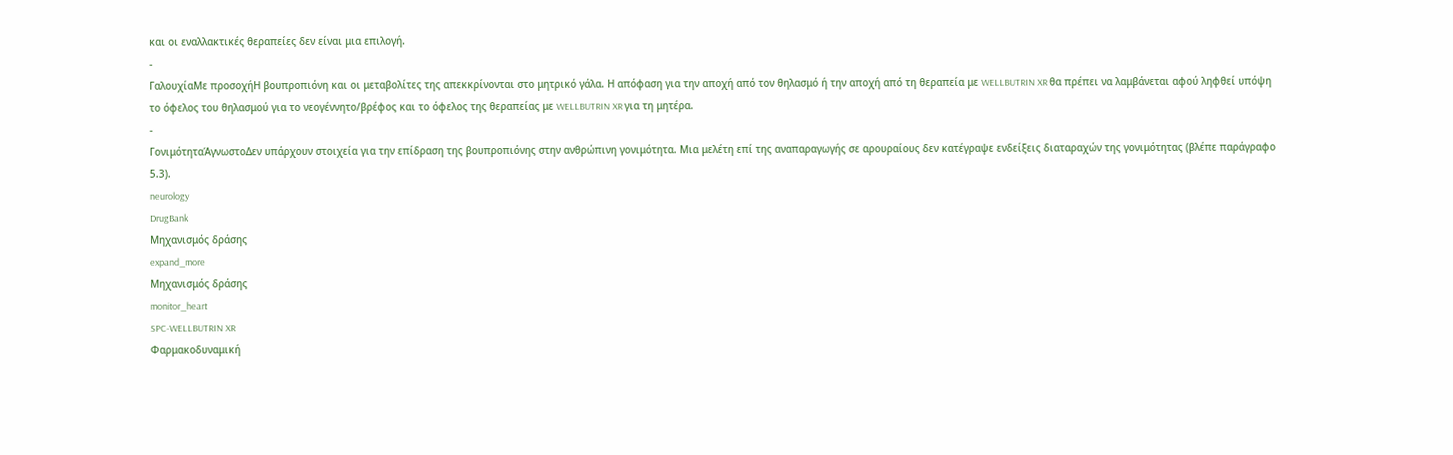και οι εναλλακτικές θεραπείες δεν είναι μια επιλογή.
-
ΓαλουχίαΜε προσοχήΗ βουπροπιόνη και οι μεταβολίτες της απεκκρίνονται στο μητρικό γάλα. Η απόφαση για την αποχή από τον θηλασμό ή την αποχή από τη θεραπεία με WELLBUTRIN XR θα πρέπει να λαμβάνεται αφού ληφθεί υπόψη το όφελος του θηλασμού για το νεογέννητο/βρέφος και το όφελος της θεραπείας με WELLBUTRIN XR για τη μητέρα.
-
ΓονιμότηταΆγνωστοΔεν υπάρχουν στοιχεία για την επίδραση της βουπροπιόνης στην ανθρώπινη γονιμότητα. Μια μελέτη επί της αναπαραγωγής σε αρουραίους δεν κατέγραψε ενδείξεις διαταραχών της γονιμότητας (βλέπε παράγραφο 5.3).
neurology
DrugBank
Μηχανισμός δράσης
expand_more
Μηχανισμός δράσης
monitor_heart
SPC-WELLBUTRIN XR
Φαρμακοδυναμική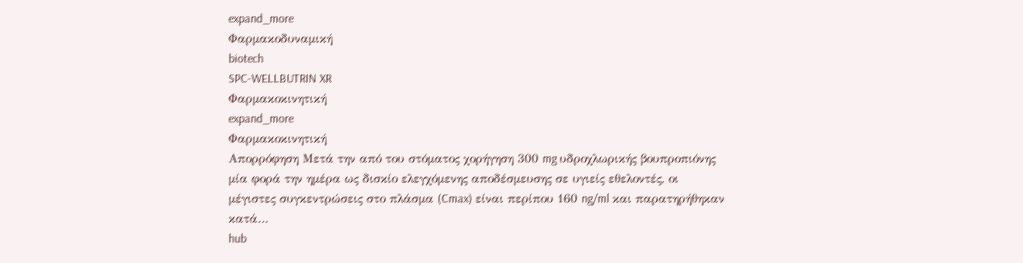expand_more
Φαρμακοδυναμική
biotech
SPC-WELLBUTRIN XR
Φαρμακοκινητική
expand_more
Φαρμακοκινητική
Απορρόφηση Μετά την από του στόματος χορήγηση 300 mg υδροχλωρικής βουπροπιόνης μία φορά την ημέρα ως δισκίο ελεγχόμενης αποδέσμευσης σε υγιείς εθελοντές, οι μέγιστες συγκεντρώσεις στο πλάσμα (Cmax) είναι περίπου 160 ng/ml και παρατηρήθηκαν κατά…
hub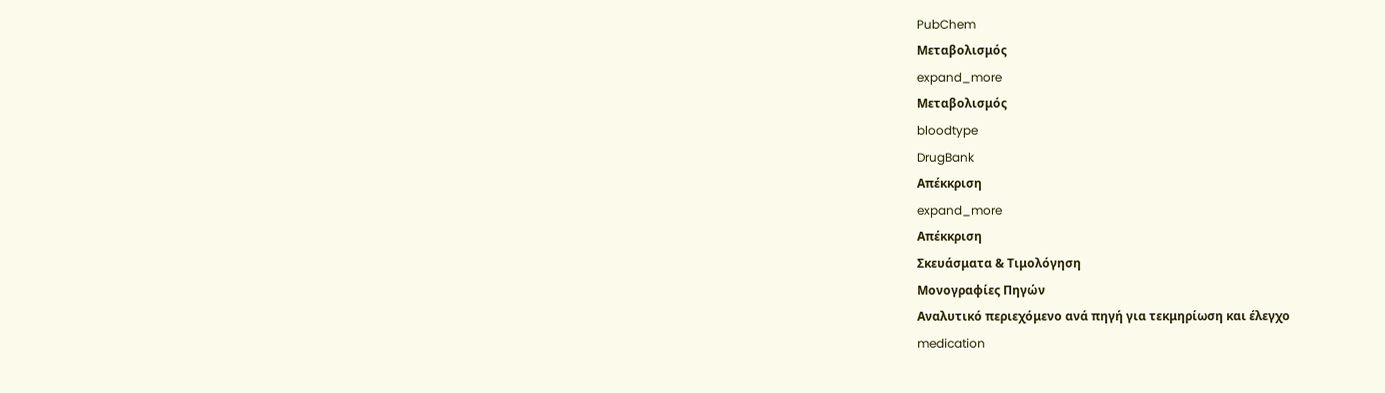PubChem
Μεταβολισμός
expand_more
Μεταβολισμός
bloodtype
DrugBank
Απέκκριση
expand_more
Απέκκριση
Σκευάσματα & Τιμολόγηση
Μονογραφίες Πηγών
Αναλυτικό περιεχόμενο ανά πηγή για τεκμηρίωση και έλεγχο
medication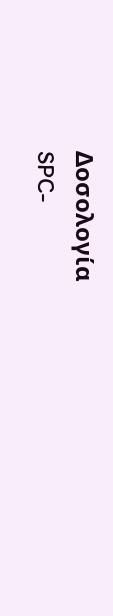Δοσολογία
SPC-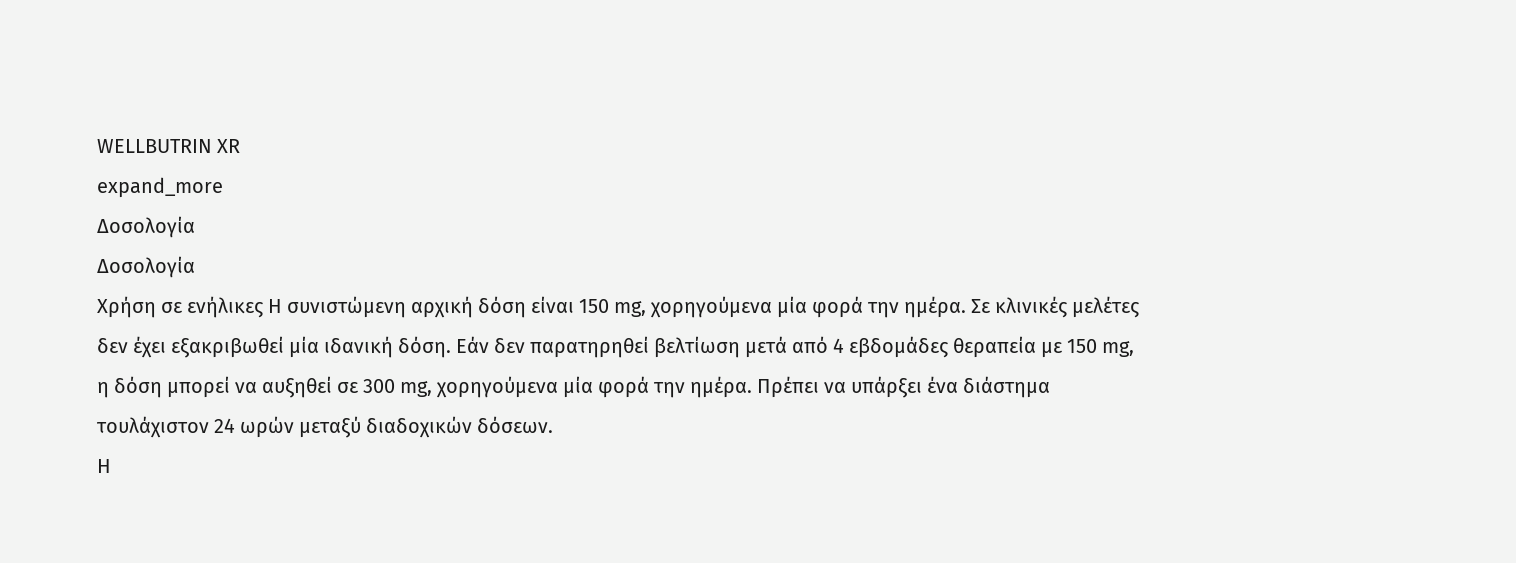WELLBUTRIN XR
expand_more
Δοσολογία
Δοσολογία
Χρήση σε ενήλικες Η συνιστώμενη αρχική δόση είναι 150 mg, χορηγούμενα μία φορά την ημέρα. Σε κλινικές μελέτες δεν έχει εξακριβωθεί μία ιδανική δόση. Εάν δεν παρατηρηθεί βελτίωση μετά από 4 εβδομάδες θεραπεία με 150 mg, η δόση μπορεί να αυξηθεί σε 300 mg, χορηγούμενα μία φορά την ημέρα. Πρέπει να υπάρξει ένα διάστημα τουλάχιστον 24 ωρών μεταξύ διαδοχικών δόσεων.
Η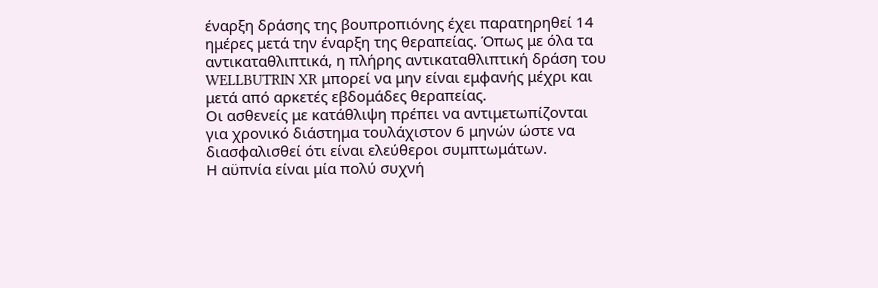έναρξη δράσης της βουπροπιόνης έχει παρατηρηθεί 14 ημέρες μετά την έναρξη της θεραπείας. Όπως με όλα τα αντικαταθλιπτικά, η πλήρης αντικαταθλιπτική δράση του WELLBUTRIN XR μπορεί να μην είναι εμφανής μέχρι και μετά από αρκετές εβδομάδες θεραπείας.
Οι ασθενείς με κατάθλιψη πρέπει να αντιμετωπίζονται για χρονικό διάστημα τουλάχιστον 6 μηνών ώστε να διασφαλισθεί ότι είναι ελεύθεροι συμπτωμάτων.
Η αϋπνία είναι μία πολύ συχνή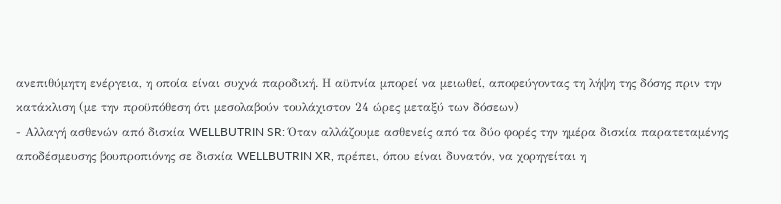ανεπιθύμητη ενέργεια, η οποία είναι συχνά παροδική. Η αϋπνία μπορεί να μειωθεί, αποφεύγοντας τη λήψη της δόσης πριν την κατάκλιση (με την προϋπόθεση ότι μεσολαβούν τουλάχιστον 24 ώρες μεταξύ των δόσεων)
- Αλλαγή ασθενών από δισκία WELLBUTRIN SR: Όταν αλλάζουμε ασθενείς από τα δύο φορές την ημέρα δισκία παρατεταμένης αποδέσμευσης βουπροπιόνης σε δισκία WELLBUTRIN XR, πρέπει, όπου είναι δυνατόν, να χορηγείται η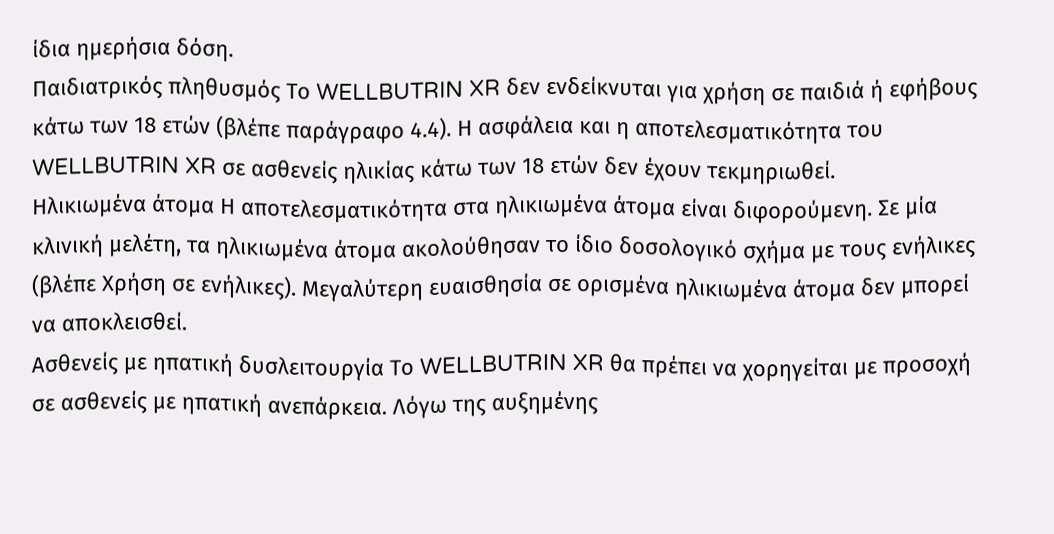ίδια ημερήσια δόση.
Παιδιατρικός πληθυσμός Το WELLBUTRIN XR δεν ενδείκνυται για χρήση σε παιδιά ή εφήβους κάτω των 18 ετών (βλέπε παράγραφο 4.4). Η ασφάλεια και η αποτελεσματικότητα του WELLBUTRIN XR σε ασθενείς ηλικίας κάτω των 18 ετών δεν έχουν τεκμηριωθεί.
Ηλικιωμένα άτομα Η αποτελεσματικότητα στα ηλικιωμένα άτομα είναι διφορούμενη. Σε μία κλινική μελέτη, τα ηλικιωμένα άτομα ακολούθησαν το ίδιο δοσολογικό σχήμα με τους ενήλικες (βλέπε Χρήση σε ενήλικες). Μεγαλύτερη ευαισθησία σε ορισμένα ηλικιωμένα άτομα δεν μπορεί να αποκλεισθεί.
Ασθενείς με ηπατική δυσλειτουργία Το WELLBUTRIN XR θα πρέπει να χορηγείται με προσοχή σε ασθενείς με ηπατική ανεπάρκεια. Λόγω της αυξημένης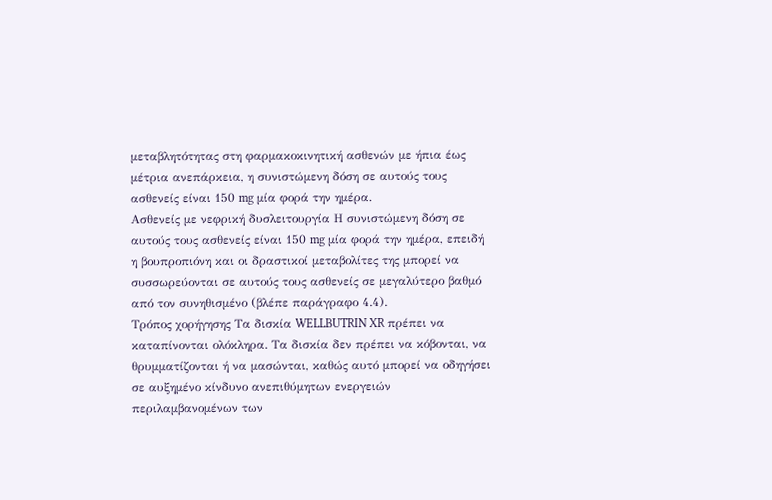μεταβλητότητας στη φαρμακοκινητική ασθενών με ήπια έως μέτρια ανεπάρκεια, η συνιστώμενη δόση σε αυτούς τους ασθενείς είναι 150 mg μία φορά την ημέρα.
Ασθενείς με νεφρική δυσλειτουργία Η συνιστώμενη δόση σε αυτούς τους ασθενείς είναι 150 mg μία φορά την ημέρα, επειδή η βουπροπιόνη και οι δραστικοί μεταβολίτες της μπορεί να συσσωρεύονται σε αυτούς τους ασθενείς σε μεγαλύτερο βαθμό από τον συνηθισμένο (βλέπε παράγραφο 4.4).
Τρόπος χορήγησης Τα δισκία WELLBUTRIN XR πρέπει να καταπίνονται ολόκληρα. Τα δισκία δεν πρέπει να κόβονται, να θρυμματίζονται ή να μασώνται, καθώς αυτό μπορεί να οδηγήσει σε αυξημένο κίνδυνο ανεπιθύμητων ενεργειών περιλαμβανομένων των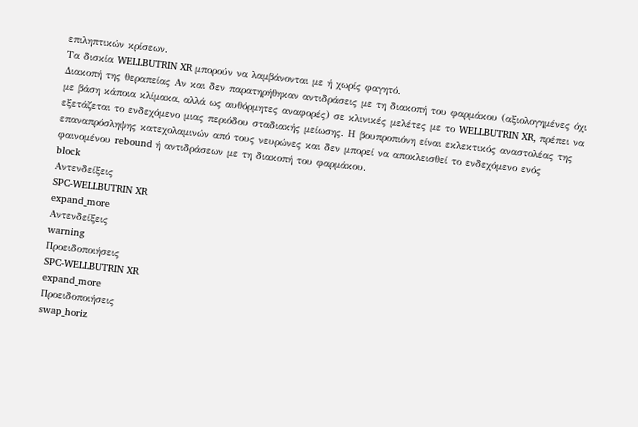επιληπτικών κρίσεων.
Τα δισκία WELLBUTRIN XR μπορούν να λαμβάνονται με ή χωρίς φαγητό.
Διακοπή της θεραπείας Αν και δεν παρατηρήθηκαν αντιδράσεις με τη διακοπή του φαρμάκου (αξιολογημένες όχι με βάση κάποια κλίμακα, αλλά ως αυθόρμητες αναφορές) σε κλινικές μελέτες με το WELLBUTRIN XR, πρέπει να εξετάζεται το ενδεχόμενο μιας περιόδου σταδιακής μείωσης. Η βουπροπιόνη είναι εκλεκτικός αναστολέας της επαναπρόσληψης κατεχολαμινών από τους νευρώνες και δεν μπορεί να αποκλεισθεί το ενδεχόμενο ενός φαινομένου rebound ή αντιδράσεων με τη διακοπή του φαρμάκου.
block
Αντενδείξεις
SPC-WELLBUTRIN XR
expand_more
Αντενδείξεις
warning
Προειδοποιήσεις
SPC-WELLBUTRIN XR
expand_more
Προειδοποιήσεις
swap_horiz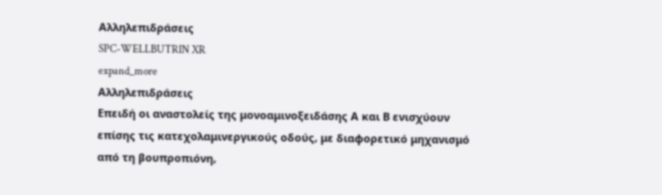Αλληλεπιδράσεις
SPC-WELLBUTRIN XR
expand_more
Αλληλεπιδράσεις
Επειδή οι αναστολείς της μονοαμινοξειδάσης Α και Β ενισχύουν επίσης τις κατεχολαμινεργικούς οδούς, με διαφορετικό μηχανισμό από τη βουπροπιόνη,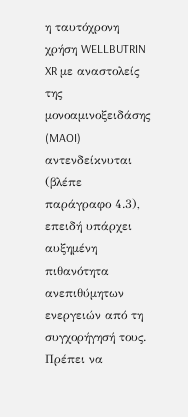η ταυτόχρονη χρήση WELLBUTRIN XR με αναστολείς της μονοαμινοξειδάσης (MAOI) αντενδείκνυται (βλέπε παράγραφο 4.3), επειδή υπάρχει αυξημένη πιθανότητα ανεπιθύμητων ενεργειών από τη συγχορήγησή τους. Πρέπει να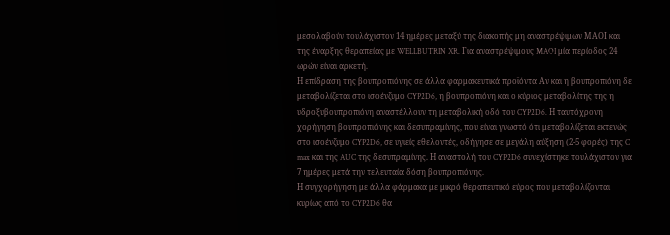μεσολαβούν τουλάχιστον 14 ημέρες μεταξύ της διακοπής μη αναστρέψιμων ΜΑΟΙ και της έναρξης θεραπείας με WELLBUTRIN XR. Για αναστρέψιμους MAOI μία περίοδος 24 ωρών είναι αρκετή.
Η επίδραση της βουπροπιόνης σε άλλα φαρμακευτικά προϊόντα Αν και η βουπροπιόνη δε μεταβολίζεται στο ισοένζυμο CYP2D6, η βουπροπιόνη και ο κύριος μεταβολίτης της η υδροξυβουπροπιόνη αναστέλλουν τη μεταβολική οδό του CYP2D6. Η ταυτόχρονη χορήγηση βουπροπιόνης και δεσυπραμίνης, που είναι γνωστό ότι μεταβολίζεται εκτενώς στο ισοένζυμο CYP2D6, σε υγιείς εθελοντές, οδήγησε σε μεγάλη αύξηση (2-5 φορές) της C max και της AUC της δεσυπραμίνης. Η αναστολή του CYP2D6 συνεχίστηκε τουλάχιστον για 7 ημέρες μετά την τελευταία δόση βουπροπιόνης.
Η συγχορήγηση με άλλα φάρμακα με μικρό θεραπευτικό εύρος που μεταβολίζονται κυρίως από το CYP2D6 θα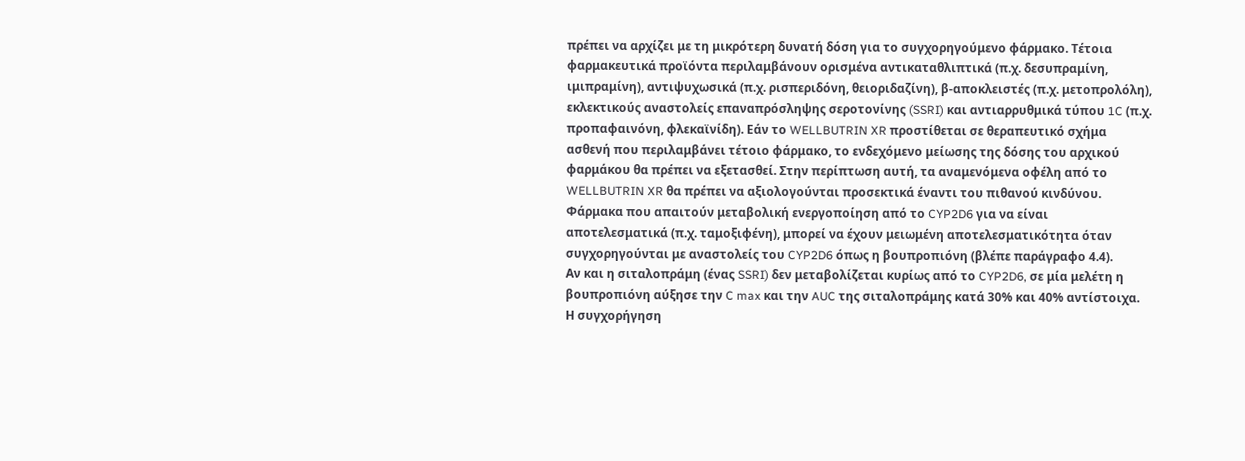πρέπει να αρχίζει με τη μικρότερη δυνατή δόση για το συγχορηγούμενο φάρμακο. Τέτοια φαρμακευτικά προϊόντα περιλαμβάνουν ορισμένα αντικαταθλιπτικά (π.χ. δεσυπραμίνη, ιμιπραμίνη), αντιψυχωσικά (π.χ. ρισπεριδόνη, θειοριδαζίνη), β-αποκλειστές (π.χ. μετοπρολόλη), εκλεκτικούς αναστολείς επαναπρόσληψης σεροτονίνης (SSRI) και αντιαρρυθμικά τύπου 1C (π.χ. προπαφαινόνη, φλεκαϊνίδη). Εάν το WELLBUTRIN XR προστίθεται σε θεραπευτικό σχήμα ασθενή που περιλαμβάνει τέτοιο φάρμακο, το ενδεχόμενο μείωσης της δόσης του αρχικού φαρμάκου θα πρέπει να εξετασθεί. Στην περίπτωση αυτή, τα αναμενόμενα οφέλη από το WELLBUTRIN XR θα πρέπει να αξιολογούνται προσεκτικά έναντι του πιθανού κινδύνου.
Φάρμακα που απαιτούν μεταβολική ενεργοποίηση από το CYP2D6 για να είναι αποτελεσματικά (π.χ. ταμοξιφένη), μπορεί να έχουν μειωμένη αποτελεσματικότητα όταν συγχορηγούνται με αναστολείς του CYP2D6 όπως η βουπροπιόνη (βλέπε παράγραφο 4.4).
Αν και η σιταλοπράμη (ένας SSRI) δεν μεταβολίζεται κυρίως από το CYP2D6, σε μία μελέτη η βουπροπιόνη αύξησε την C max και την AUC της σιταλοπράμης κατά 30% και 40% αντίστοιχα.
Η συγχορήγηση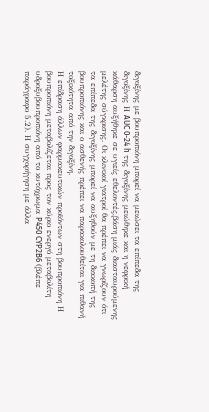διγοξίνης με βουπροπιόνη μπορεί να μειώσει τα επίπεδα της διγοξίνης Η AUC 0-24 h της διγοξίνης μειώθηκε και η νεφρική κάθαρση αυξήθηκε σε υγιείς εθελοντές,βάση μιάς διασταυρούμενης μελέτης σύγκρισης. Οι κλινικοί γιατροί θα πρέπει να γνωρίζουν ότι τα επίπεδα της διγοξίνης μπορεί να αυξηθούν με τη διακοπή της βουπροπιόνης και ο ασθενής πρέπει να παρακολουθείται για πιθανή τοξικότητα από την διγοξίνη.
Η επίδραση άλλων φαρμακευτικών προϊόντων στη βουπροπιόνη Η βουπροπιόνη μεταβολίζεται προς τον κύριο ενεργό μεταβολίτη υδροξυβουπροπιόνη από το κυτόχρωμα P450 CYP2B6 (βλέπε παράγραφο 5.2). Η συγχορήγηση με άλλα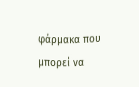φάρμακα που μπορεί να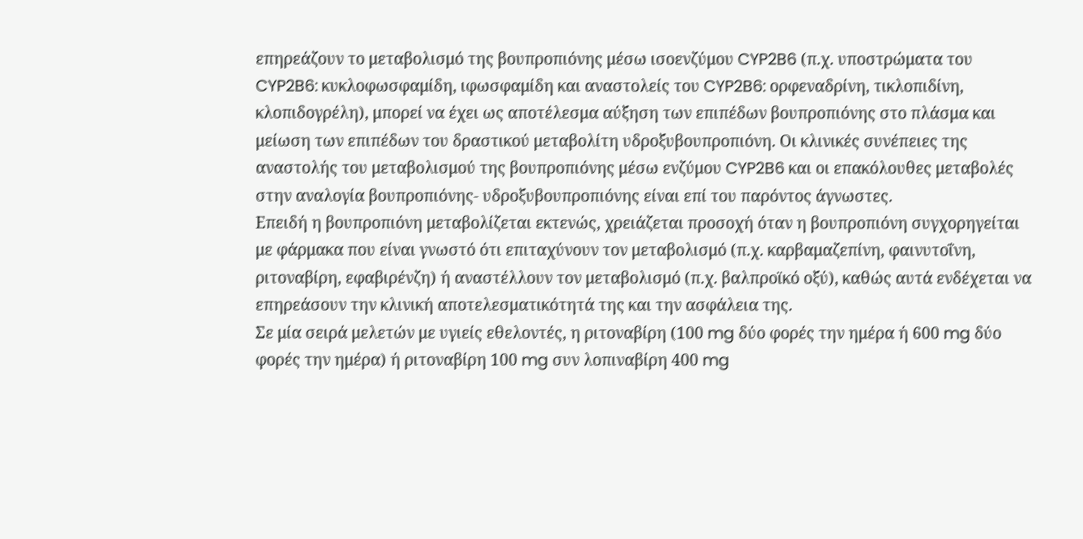επηρεάζουν το μεταβολισμό της βουπροπιόνης μέσω ισοενζύμου CYP2B6 (π.χ. υποστρώματα του CYP2B6: κυκλοφωσφαμίδη, ιφωσφαμίδη και αναστολείς του CYP2B6: ορφεναδρίνη, τικλοπιδίνη, κλοπιδογρέλη), μπορεί να έχει ως αποτέλεσμα αύξηση των επιπέδων βουπροπιόνης στο πλάσμα και μείωση των επιπέδων του δραστικού μεταβολίτη υδροξυβουπροπιόνη. Οι κλινικές συνέπειες της αναστολής του μεταβολισμού της βουπροπιόνης μέσω ενζύμου CYP2B6 και οι επακόλουθες μεταβολές στην αναλογία βουπροπιόνης- υδροξυβουπροπιόνης είναι επί του παρόντος άγνωστες.
Επειδή η βουπροπιόνη μεταβολίζεται εκτενώς, χρειάζεται προσοχή όταν η βουπροπιόνη συγχορηγείται με φάρμακα που είναι γνωστό ότι επιταχύνουν τον μεταβολισμό (π.χ. καρβαμαζεπίνη, φαινυτοΐνη, ριτοναβίρη, εφαβιρένζη) ή αναστέλλουν τον μεταβολισμό (π.χ. βαλπροϊκό οξύ), καθώς αυτά ενδέχεται να επηρεάσουν την κλινική αποτελεσματικότητά της και την ασφάλεια της.
Σε μία σειρά μελετών με υγιείς εθελοντές, η ριτοναβίρη (100 mg δύο φορές την ημέρα ή 600 mg δύο φορές την ημέρα) ή ριτοναβίρη 100 mg συν λοπιναβίρη 400 mg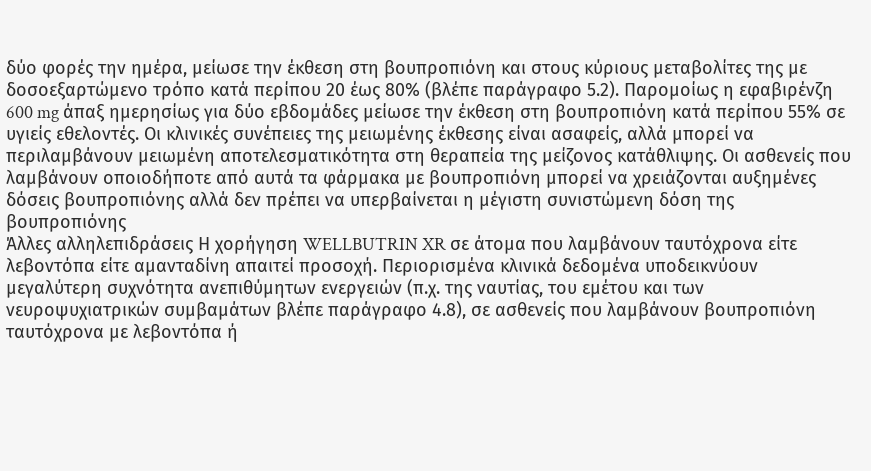δύο φορές την ημέρα, μείωσε την έκθεση στη βουπροπιόνη και στους κύριους μεταβολίτες της με δοσοεξαρτώμενο τρόπο κατά περίπου 20 έως 80% (βλέπε παράγραφο 5.2). Παρομοίως η εφαβιρένζη 600 mg άπαξ ημερησίως για δύο εβδομάδες μείωσε την έκθεση στη βουπροπιόνη κατά περίπου 55% σε υγιείς εθελοντές. Οι κλινικές συνέπειες της μειωμένης έκθεσης είναι ασαφείς, αλλά μπορεί να περιλαμβάνουν μειωμένη αποτελεσματικότητα στη θεραπεία της μείζονος κατάθλιψης. Οι ασθενείς που λαμβάνουν οποιοδήποτε από αυτά τα φάρμακα με βουπροπιόνη μπορεί να χρειάζονται αυξημένες δόσεις βουπροπιόνης αλλά δεν πρέπει να υπερβαίνεται η μέγιστη συνιστώμενη δόση της βουπροπιόνης
Άλλες αλληλεπιδράσεις Η χορήγηση WELLBUTRIN XR σε άτομα που λαμβάνουν ταυτόχρονα είτε λεβοντόπα είτε αμανταδίνη απαιτεί προσοχή. Περιορισμένα κλινικά δεδομένα υποδεικνύουν μεγαλύτερη συχνότητα ανεπιθύμητων ενεργειών (π.χ. της ναυτίας, του εμέτου και των νευροψυχιατρικών συμβαμάτων βλέπε παράγραφο 4.8), σε ασθενείς που λαμβάνουν βουπροπιόνη ταυτόχρονα με λεβοντόπα ή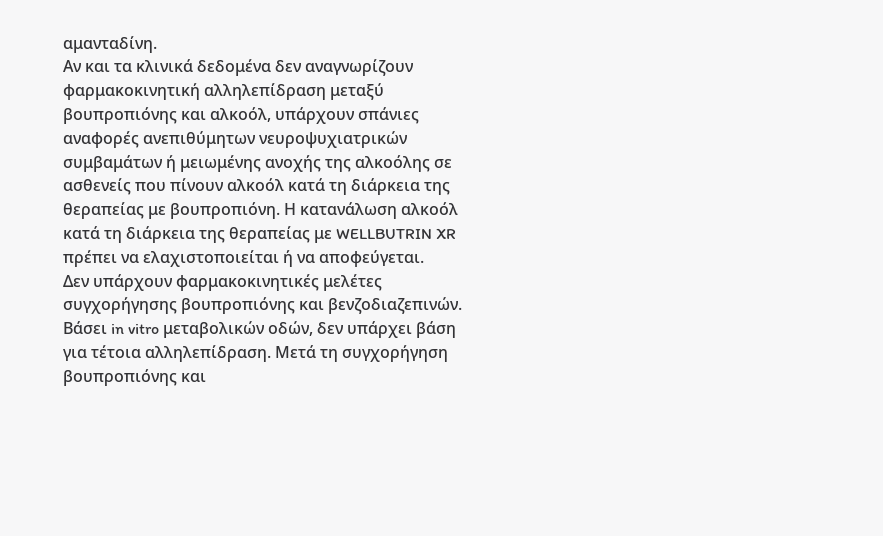αμανταδίνη.
Αν και τα κλινικά δεδομένα δεν αναγνωρίζουν φαρμακοκινητική αλληλεπίδραση μεταξύ βουπροπιόνης και αλκοόλ, υπάρχουν σπάνιες αναφορές ανεπιθύμητων νευροψυχιατρικών συμβαμάτων ή μειωμένης ανοχής της αλκοόλης σε ασθενείς που πίνουν αλκοόλ κατά τη διάρκεια της θεραπείας με βουπροπιόνη. Η κατανάλωση αλκοόλ κατά τη διάρκεια της θεραπείας με WELLBUTRIN XR πρέπει να ελαχιστοποιείται ή να αποφεύγεται.
Δεν υπάρχουν φαρμακοκινητικές μελέτες συγχορήγησης βουπροπιόνης και βενζοδιαζεπινών. Βάσει in vitro μεταβολικών οδών, δεν υπάρχει βάση για τέτοια αλληλεπίδραση. Μετά τη συγχορήγηση βουπροπιόνης και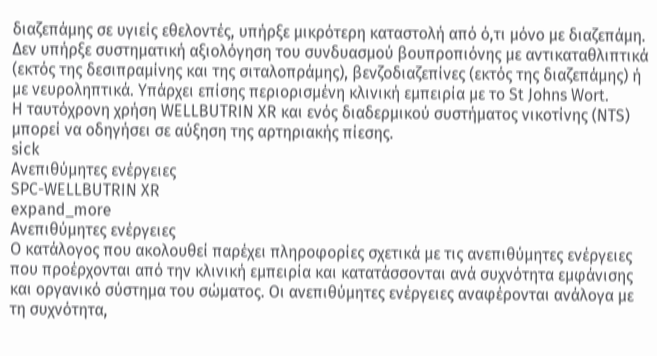διαζεπάμης σε υγιείς εθελοντές, υπήρξε μικρότερη καταστολή από ό,τι μόνο με διαζεπάμη.
Δεν υπήρξε συστηματική αξιολόγηση του συνδυασμού βουπροπιόνης με αντικαταθλιπτικά (εκτός της δεσιπραμίνης και της σιταλοπράμης), βενζοδιαζεπίνες (εκτός της διαζεπάμης) ή με νευροληπτικά. Υπάρχει επίσης περιορισμένη κλινική εμπειρία με το St Johns Wort.
Η ταυτόχρονη χρήση WELLBUTRIN XR και ενός διαδερμικού συστήματος νικοτίνης (NTS) μπορεί να οδηγήσει σε αύξηση της αρτηριακής πίεσης.
sick
Ανεπιθύμητες ενέργειες
SPC-WELLBUTRIN XR
expand_more
Ανεπιθύμητες ενέργειες
Ο κατάλογος που ακολουθεί παρέχει πληροφορίες σχετικά με τις ανεπιθύμητες ενέργειες που προέρχονται από την κλινική εμπειρία και κατατάσσονται ανά συχνότητα εμφάνισης και οργανικό σύστημα του σώματος. Οι ανεπιθύμητες ενέργειες αναφέρονται ανάλογα με τη συχνότητα,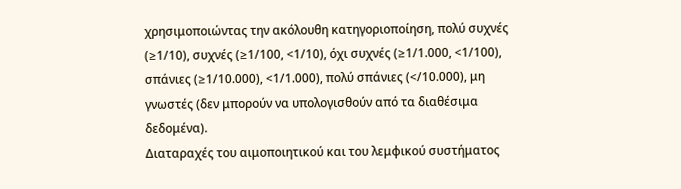χρησιμοποιώντας την ακόλουθη κατηγοριοποίηση, πολύ συχνές (≥1/10), συχνές (≥1/100, <1/10), όχι συχνές (≥1/1.000, <1/100), σπάνιες (≥1/10.000), <1/1.000), πολύ σπάνιες (</10.000), μη γνωστές (δεν μπορούν να υπολογισθούν από τα διαθέσιμα δεδομένα).
Διαταραχές του αιμοποιητικού και του λεμφικού συστήματος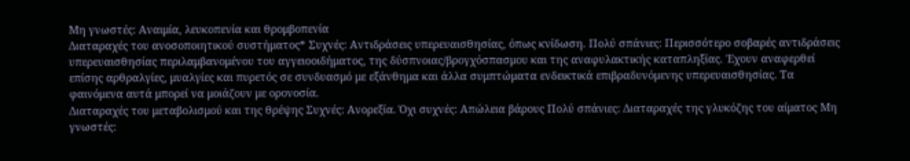Μη γνωστές: Αναιμία, λευκοπενία και θρομβοπενία
Διαταραχές του ανοσοποιητικού συστήματος* Συχνές: Αντιδράσεις υπερευαισθησίας, όπως κνίδωση. Πολύ σπάνιες: Περισσότερο σοβαρές αντιδράσεις υπερευαισθησίας περιλαμβανομένου του αγγειοοιδήματος, της δύσπνοιας/βρογχόσπασμου και της αναφυλακτικής καταπληξίας. Έχουν αναφερθεί επίσης αρθραλγίες, μυαλγίες και πυρετός σε συνδυασμό με εξάνθημα και άλλα συμπτώματα ενδεικτικά επιβραδυνόμενης υπερευαισθησίας. Τα φαινόμενα αυτά μπορεί να μοιάζουν με ορονοσία.
Διαταραχές του μεταβολισμού και της θρέψης Συχνές: Ανορεξία. Όχι συχνές: Απώλεια βάρους Πολύ σπάνιες: Διαταραχές της γλυκόζης του αίματος Μη γνωστές: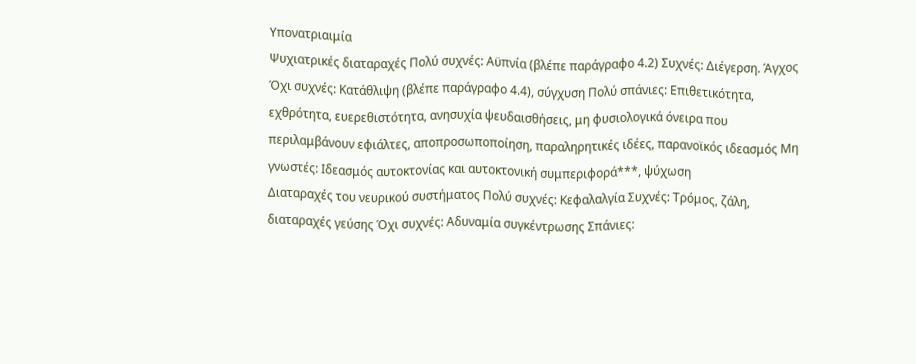Υπονατριαιμία
Ψυχιατρικές διαταραχές Πολύ συχνές: Αϋπνία (βλέπε παράγραφο 4.2) Συχνές: Διέγερση. Άγχος Όχι συχνές: Κατάθλιψη (βλέπε παράγραφο 4.4), σύγχυση Πολύ σπάνιες: Επιθετικότητα, εχθρότητα, ευερεθιστότητα, ανησυχία ψευδαισθήσεις, μη φυσιολογικά όνειρα που περιλαμβάνουν εφιάλτες, αποπροσωποποίηση, παραληρητικές ιδέες, παρανοϊκός ιδεασμός Μη γνωστές: Ιδεασμός αυτοκτονίας και αυτοκτονική συμπεριφορά***, ψύχωση
Διαταραχές του νευρικού συστήματος Πολύ συχνές: Κεφαλαλγία Συχνές: Τρόμος, ζάλη, διαταραχές γεύσης Όχι συχνές: Αδυναμία συγκέντρωσης Σπάνιες: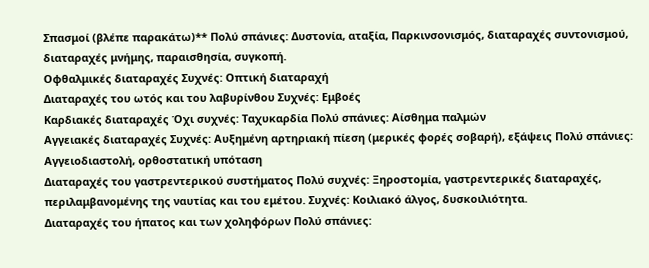Σπασμοί (βλέπε παρακάτω)** Πολύ σπάνιες: Δυστονία, αταξία, Παρκινσονισμός, διαταραχές συντονισμού, διαταραχές μνήμης, παραισθησία, συγκοπή.
Οφθαλμικές διαταραχές Συχνές: Οπτική διαταραχή
Διαταραχές του ωτός και του λαβυρίνθου Συχνές: Εμβοές
Καρδιακές διαταραχές Όχι συχνές: Ταχυκαρδία Πολύ σπάνιες: Αίσθημα παλμών
Αγγειακές διαταραχές Συχνές: Αυξημένη αρτηριακή πίεση (μερικές φορές σοβαρή), εξάψεις Πολύ σπάνιες: Αγγειοδιαστολή, ορθοστατική υπόταση
Διαταραχές του γαστρεντερικού συστήματος Πολύ συχνές: Ξηροστομία, γαστρεντερικές διαταραχές, περιλαμβανομένης της ναυτίας και του εμέτου. Συχνές: Κοιλιακό άλγος, δυσκοιλιότητα.
Διαταραχές του ήπατος και των χοληφόρων Πολύ σπάνιες: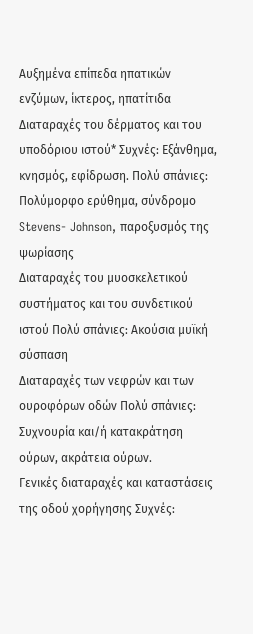Αυξημένα επίπεδα ηπατικών ενζύμων, ίκτερος, ηπατίτιδα
Διαταραχές του δέρματος και του υποδόριου ιστού* Συχνές: Εξάνθημα, κνησμός, εφίδρωση. Πολύ σπάνιες: Πολύμορφο ερύθημα, σύνδρομο Stevens- Johnson, παροξυσμός της ψωρίασης
Διαταραχές του μυοσκελετικού συστήματος και του συνδετικού ιστού Πολύ σπάνιες: Ακούσια μυϊκή σύσπαση
Διαταραχές των νεφρών και των ουροφόρων οδών Πολύ σπάνιες: Συχνουρία και/ή κατακράτηση ούρων, ακράτεια ούρων.
Γενικές διαταραχές και καταστάσεις της οδού χορήγησης Συχνές: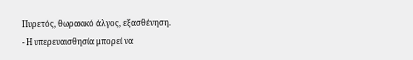Πυρετός, θωρακικό άλγος, εξασθένηση.
- Η υπερευαισθησία μπορεί να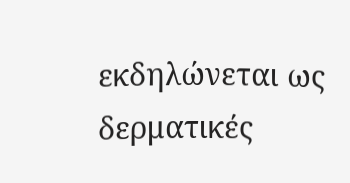εκδηλώνεται ως δερματικές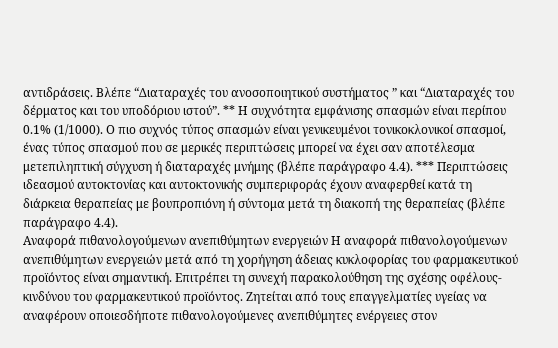αντιδράσεις. Βλέπε “Διαταραχές του ανοσοποιητικού συστήματος ” και “Διαταραχές του δέρματος και του υποδόριου ιστού”. ** Η συχνότητα εμφάνισης σπασμών είναι περίπου 0.1% (1/1000). Ο πιο συχνός τύπος σπασμών είναι γενικευμένοι τονικοκλονικοί σπασμοί, ένας τύπος σπασμού που σε μερικές περιπτώσεις μπορεί να έχει σαν αποτέλεσμα μετεπιληπτική σύγχυση ή διαταραχές μνήμης (βλέπε παράγραφο 4.4). *** Περιπτώσεις ιδεασμού αυτοκτονίας και αυτοκτονικής συμπεριφοράς έχουν αναφερθεί κατά τη διάρκεια θεραπείας με βουπροπιόνη ή σύντομα μετά τη διακοπή της θεραπείας (βλέπε παράγραφο 4.4).
Αναφορά πιθανολογούμενων ανεπιθύμητων ενεργειών Η αναφορά πιθανολογούμενων ανεπιθύμητων ενεργειών μετά από τη χορήγηση άδειας κυκλοφορίας του φαρμακευτικού προϊόντος είναι σημαντική. Επιτρέπει τη συνεχή παρακολούθηση της σχέσης οφέλους- κινδύνου του φαρμακευτικού προϊόντος. Ζητείται από τους επαγγελματίες υγείας να αναφέρουν οποιεσδήποτε πιθανολογούμενες ανεπιθύμητες ενέργειες στον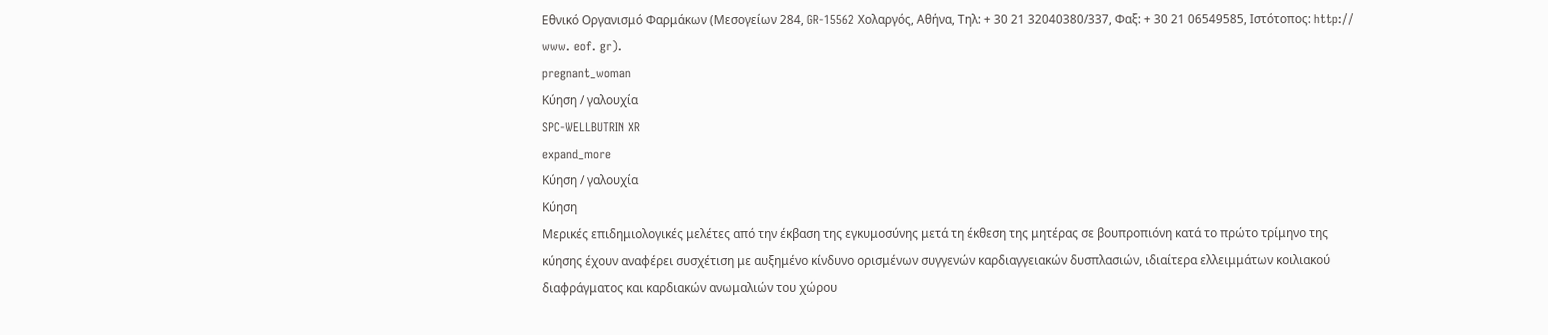Εθνικό Οργανισμό Φαρμάκων (Μεσογείων 284, GR-15562 Χολαργός, Αθήνα, Τηλ: + 30 21 32040380/337, Φαξ: + 30 21 06549585, Ιστότοπος: http:// www. eof. gr).
pregnant_woman
Κύηση / γαλουχία
SPC-WELLBUTRIN XR
expand_more
Κύηση / γαλουχία
Κύηση
Μερικές επιδημιολογικές μελέτες από την έκβαση της εγκυμοσύνης μετά τη έκθεση της μητέρας σε βουπροπιόνη κατά το πρώτο τρίμηνο της κύησης έχουν αναφέρει συσχέτιση με αυξημένο κίνδυνο ορισμένων συγγενών καρδιαγγειακών δυσπλασιών, ιδιαίτερα ελλειμμάτων κοιλιακού διαφράγματος και καρδιακών ανωμαλιών του χώρου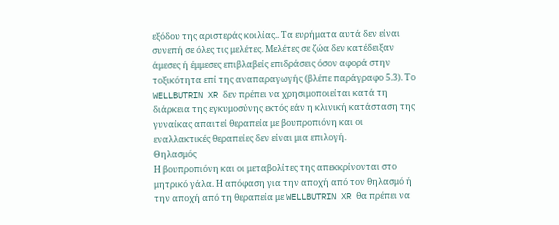εξόδου της αριστεράς κοιλίας.. Τα ευρήματα αυτά δεν είναι συνεπή σε όλες τις μελέτες. Μελέτες σε ζώα δεν κατέδειξαν άμεσες ή έμμεσες επιβλαβείς επιδράσεις όσον αφορά στην τοξικότητα επί της αναπαραγωγής (βλέπε παράγραφο 5.3). Το WELLBUTRIN XR δεν πρέπει να χρησιμοποιείται κατά τη διάρκεια της εγκυμοσύνης εκτός εάν η κλινική κατάσταση της γυναίκας απαιτεί θεραπεία με βουπροπιόνη και οι εναλλακτικές θεραπείες δεν είναι μια επιλογή.
Θηλασμός
Η βουπροπιόνη και οι μεταβολίτες της απεκκρίνονται στο μητρικό γάλα. Η απόφαση για την αποχή από τον θηλασμό ή την αποχή από τη θεραπεία με WELLBUTRIN XR θα πρέπει να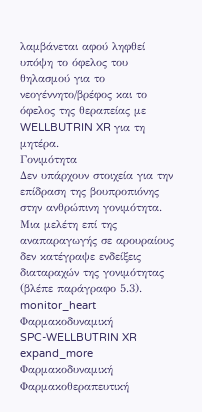λαμβάνεται αφού ληφθεί υπόψη το όφελος του θηλασμού για το νεογέννητο/βρέφος και το όφελος της θεραπείας με WELLBUTRIN XR για τη μητέρα.
Γονιμότητα
Δεν υπάρχουν στοιχεία για την επίδραση της βουπροπιόνης στην ανθρώπινη γονιμότητα. Μια μελέτη επί της αναπαραγωγής σε αρουραίους δεν κατέγραψε ενδείξεις διαταραχών της γονιμότητας (βλέπε παράγραφο 5.3).
monitor_heart
Φαρμακοδυναμική
SPC-WELLBUTRIN XR
expand_more
Φαρμακοδυναμική
Φαρμακοθεραπευτική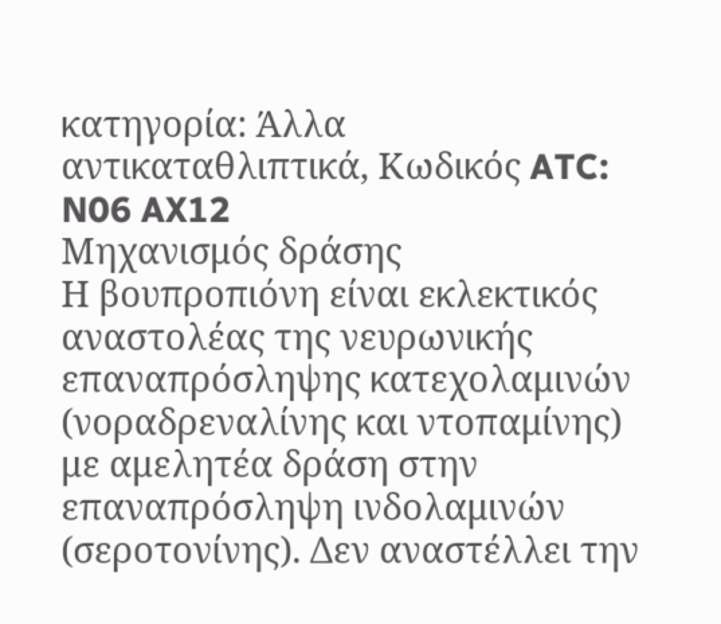κατηγορία: Άλλα αντικαταθλιπτικά, Κωδικός ATC: N06 AX12
Μηχανισμός δράσης
Η βουπροπιόνη είναι εκλεκτικός αναστολέας της νευρωνικής επαναπρόσληψης κατεχολαμινών (νοραδρεναλίνης και ντοπαμίνης) με αμελητέα δράση στην επαναπρόσληψη ινδολαμινών (σεροτονίνης). Δεν αναστέλλει την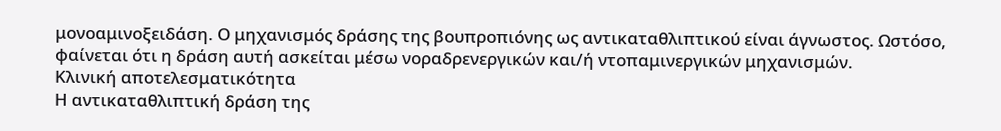μονοαμινοξειδάση. Ο μηχανισμός δράσης της βουπροπιόνης ως αντικαταθλιπτικού είναι άγνωστος. Ωστόσο, φαίνεται ότι η δράση αυτή ασκείται μέσω νοραδρενεργικών και/ή ντοπαμινεργικών μηχανισμών.
Κλινική αποτελεσματικότητα
Η αντικαταθλιπτική δράση της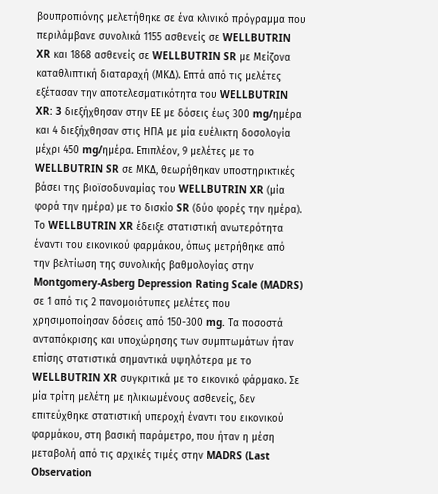βουπροπιόνης μελετήθηκε σε ένα κλινικό πρόγραμμα που περιλάμβανε συνολικά 1155 ασθενείς σε WELLBUTRIN XR και 1868 ασθενείς σε WELLBUTRIN SR με Μείζονα καταθλιπτική διαταραχή (ΜΚΔ). Επτά από τις μελέτες εξέτασαν την αποτελεσματικότητα του WELLBUTRIN XR: 3 διεξήχθησαν στην ΕΕ με δόσεις έως 300 mg/ημέρα και 4 διεξήχθησαν στις ΗΠΑ με μία ευέλικτη δοσολογία μέχρι 450 mg/ημέρα. Επιπλέον, 9 μελέτες με το WELLBUTRIN SR σε ΜΚΔ, θεωρήθηκαν υποστηρικτικές βάσει της βιοϊσοδυναμίας του WELLBUTRIN XR (μία φορά την ημέρα) με το δισκίο SR (δύο φορές την ημέρα). Το WELLBUTRIN XR έδειξε στατιστική ανωτερότητα έναντι του εικονικού φαρμάκου, όπως μετρήθηκε από την βελτίωση της συνολικής βαθμολογίας στην Montgomery-Asberg Depression Rating Scale (MADRS) σε 1 από τις 2 πανομοιότυπες μελέτες που χρησιμοποίησαν δόσεις από 150-300 mg. Τα ποσοστά ανταπόκρισης και υποχώρησης των συμπτωμάτων ήταν επίσης στατιστικά σημαντικά υψηλότερα με το WELLBUTRIN XR συγκριτικά με το εικονικό φάρμακο. Σε μία τρίτη μελέτη με ηλικιωμένους ασθενείς, δεν επιτεύχθηκε στατιστική υπεροχή έναντι του εικονικού φαρμάκου, στη βασική παράμετρο, που ήταν η μέση μεταβολή από τις αρχικές τιμές στην MADRS (Last Observation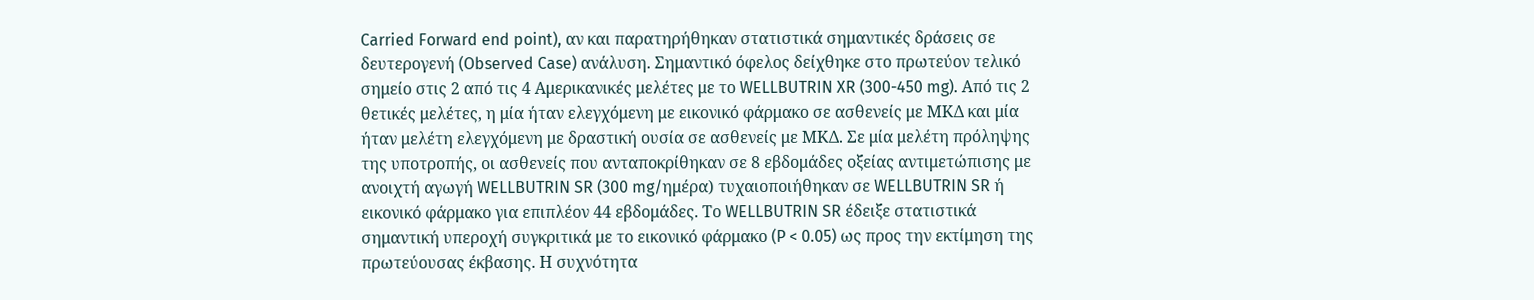Carried Forward end point), αν και παρατηρήθηκαν στατιστικά σημαντικές δράσεις σε δευτερογενή (Observed Case) ανάλυση. Σημαντικό όφελος δείχθηκε στο πρωτεύον τελικό σημείο στις 2 από τις 4 Αμερικανικές μελέτες με το WELLBUTRIN XR (300-450 mg). Από τις 2 θετικές μελέτες, η μία ήταν ελεγχόμενη με εικονικό φάρμακο σε ασθενείς με ΜΚΔ και μία ήταν μελέτη ελεγχόμενη με δραστική ουσία σε ασθενείς με ΜΚΔ. Σε μία μελέτη πρόληψης της υποτροπής, οι ασθενείς που ανταποκρίθηκαν σε 8 εβδομάδες οξείας αντιμετώπισης με ανοιχτή αγωγή WELLBUTRIN SR (300 mg/ημέρα) τυχαιοποιήθηκαν σε WELLBUTRIN SR ή εικονικό φάρμακο για επιπλέον 44 εβδομάδες. Το WELLBUTRIN SR έδειξε στατιστικά σημαντική υπεροχή συγκριτικά με το εικονικό φάρμακο (P < 0.05) ως προς την εκτίμηση της πρωτεύουσας έκβασης. Η συχνότητα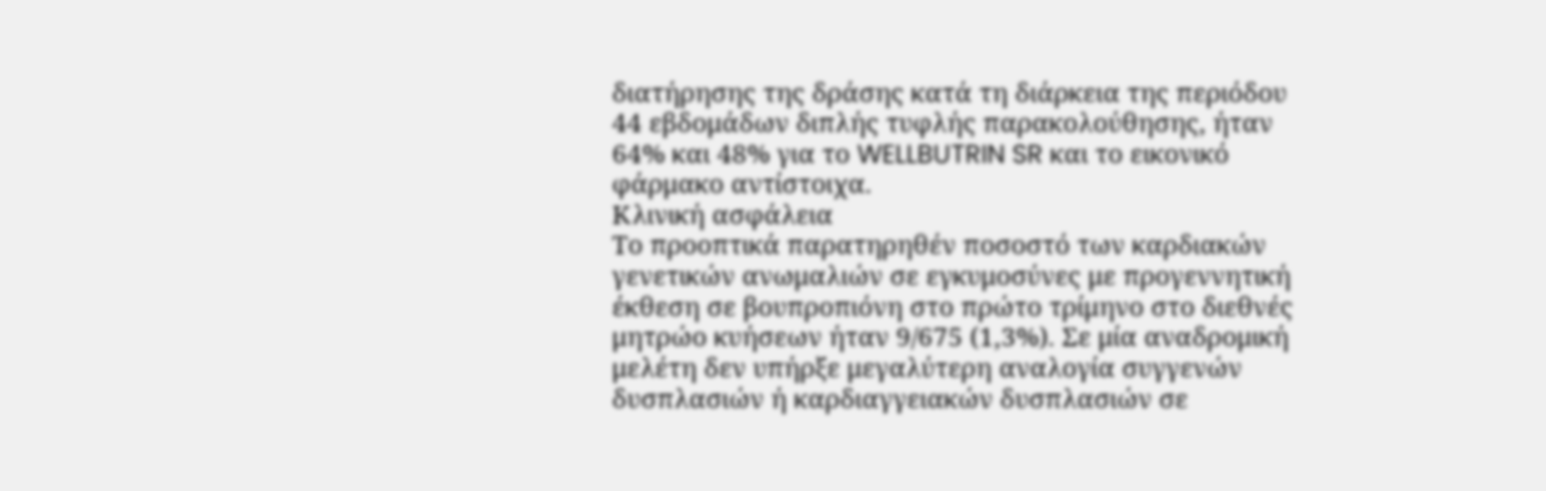διατήρησης της δράσης κατά τη διάρκεια της περιόδου 44 εβδομάδων διπλής τυφλής παρακολούθησης, ήταν 64% και 48% για το WELLBUTRIN SR και το εικονικό φάρμακο αντίστοιχα.
Κλινική ασφάλεια
Το προοπτικά παρατηρηθέν ποσοστό των καρδιακών γενετικών ανωμαλιών σε εγκυμοσύνες με προγεννητική έκθεση σε βουπροπιόνη στο πρώτο τρίμηνο στο διεθνές μητρώο κυήσεων ήταν 9/675 (1,3%). Σε μία αναδρομική μελέτη δεν υπήρξε μεγαλύτερη αναλογία συγγενών δυσπλασιών ή καρδιαγγειακών δυσπλασιών σε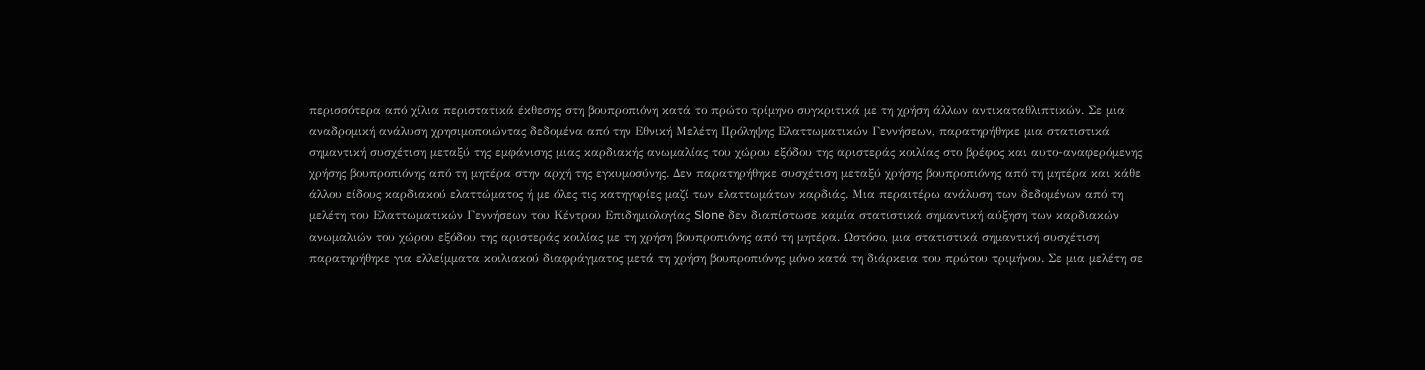περισσότερα από χίλια περιστατικά έκθεσης στη βουπροπιόνη κατά το πρώτο τρίμηνο συγκριτικά με τη χρήση άλλων αντικαταθλιπτικών. Σε μια αναδρομική ανάλυση χρησιμοποιώντας δεδομένα από την Εθνική Μελέτη Πρόληψης Ελαττωματικών Γεννήσεων, παρατηρήθηκε μια στατιστικά σημαντική συσχέτιση μεταξύ της εμφάνισης μιας καρδιακής ανωμαλίας του χώρου εξόδου της αριστεράς κοιλίας στο βρέφος και αυτο-αναφερόμενης χρήσης βουπροπιόνης από τη μητέρα στην αρχή της εγκυμοσύνης. Δεν παρατηρήθηκε συσχέτιση μεταξύ χρήσης βουπροπιόνης από τη μητέρα και κάθε άλλου είδους καρδιακού ελαττώματος ή με όλες τις κατηγορίες μαζί των ελαττωμάτων καρδιάς. Μια περαιτέρω ανάλυση των δεδομένων από τη μελέτη του Ελαττωματικών Γεννήσεων του Κέντρου Επιδημιολογίας Slone δεν διαπίστωσε καμία στατιστικά σημαντική αύξηση των καρδιακών ανωμαλιών του χώρου εξόδου της αριστεράς κοιλίας με τη χρήση βουπροπιόνης από τη μητέρα. Ωστόσο, μια στατιστικά σημαντική συσχέτιση παρατηρήθηκε για ελλείμματα κοιλιακού διαφράγματος μετά τη χρήση βουπροπιόνης μόνο κατά τη διάρκεια του πρώτου τριμήνου. Σε μια μελέτη σε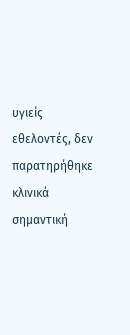υγιείς εθελοντές, δεν παρατηρήθηκε κλινικά σημαντική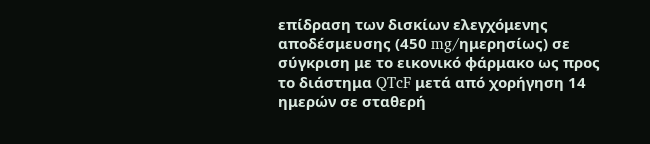επίδραση των δισκίων ελεγχόμενης αποδέσμευσης (450 mg/ημερησίως) σε σύγκριση με το εικονικό φάρμακο ως προς το διάστημα QTcF μετά από χορήγηση 14 ημερών σε σταθερή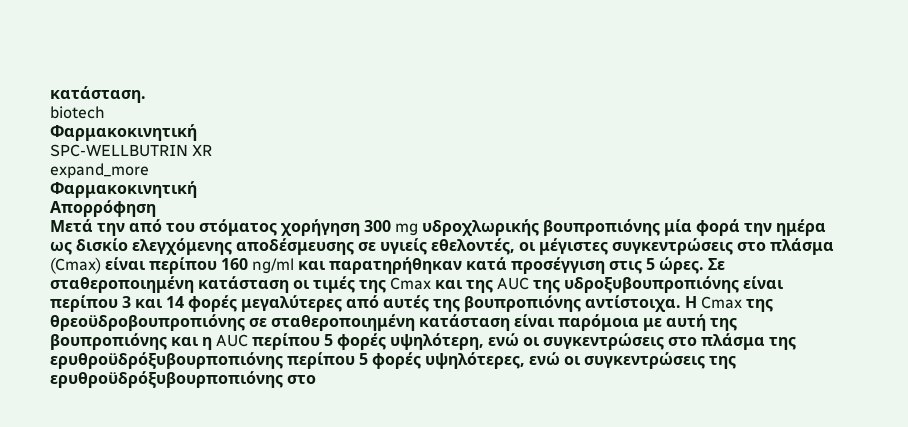κατάσταση.
biotech
Φαρμακοκινητική
SPC-WELLBUTRIN XR
expand_more
Φαρμακοκινητική
Απορρόφηση
Μετά την από του στόματος χορήγηση 300 mg υδροχλωρικής βουπροπιόνης μία φορά την ημέρα ως δισκίο ελεγχόμενης αποδέσμευσης σε υγιείς εθελοντές, οι μέγιστες συγκεντρώσεις στο πλάσμα (Cmax) είναι περίπου 160 ng/ml και παρατηρήθηκαν κατά προσέγγιση στις 5 ώρες. Σε σταθεροποιημένη κατάσταση οι τιμές της Cmax και της AUC της υδροξυβουπροπιόνης είναι περίπου 3 και 14 φορές μεγαλύτερες από αυτές της βουπροπιόνης αντίστοιχα. Η Cmax της θρεοϋδροβουπροπιόνης σε σταθεροποιημένη κατάσταση είναι παρόμοια με αυτή της βουπροπιόνης και η AUC περίπου 5 φορές υψηλότερη, ενώ οι συγκεντρώσεις στο πλάσμα της ερυθροϋδρόξυβουρποπιόνης περίπου 5 φορές υψηλότερες, ενώ οι συγκεντρώσεις της ερυθροϋδρόξυβουρποπιόνης στο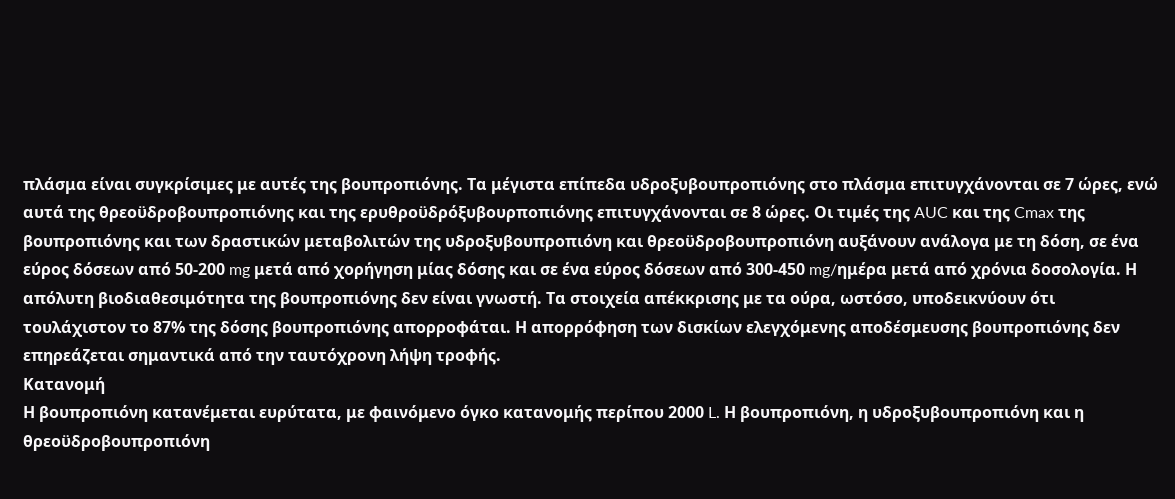πλάσμα είναι συγκρίσιμες με αυτές της βουπροπιόνης. Τα μέγιστα επίπεδα υδροξυβουπροπιόνης στο πλάσμα επιτυγχάνονται σε 7 ώρες, ενώ αυτά της θρεοϋδροβουπροπιόνης και της ερυθροϋδρόξυβουρποπιόνης επιτυγχάνονται σε 8 ώρες. Οι τιμές της AUC και της Cmax της βουπροπιόνης και των δραστικών μεταβολιτών της υδροξυβουπροπιόνη και θρεοϋδροβουπροπιόνη αυξάνουν ανάλογα με τη δόση, σε ένα εύρος δόσεων από 50-200 mg μετά από χορήγηση μίας δόσης και σε ένα εύρος δόσεων από 300-450 mg/ημέρα μετά από χρόνια δοσολογία. Η απόλυτη βιοδιαθεσιμότητα της βουπροπιόνης δεν είναι γνωστή. Τα στοιχεία απέκκρισης με τα ούρα, ωστόσο, υποδεικνύουν ότι τουλάχιστον το 87% της δόσης βουπροπιόνης απορροφάται. Η απορρόφηση των δισκίων ελεγχόμενης αποδέσμευσης βουπροπιόνης δεν επηρεάζεται σημαντικά από την ταυτόχρονη λήψη τροφής.
Κατανομή
Η βουπροπιόνη κατανέμεται ευρύτατα, με φαινόμενο όγκο κατανομής περίπου 2000 L. Η βουπροπιόνη, η υδροξυβουπροπιόνη και η θρεοϋδροβουπροπιόνη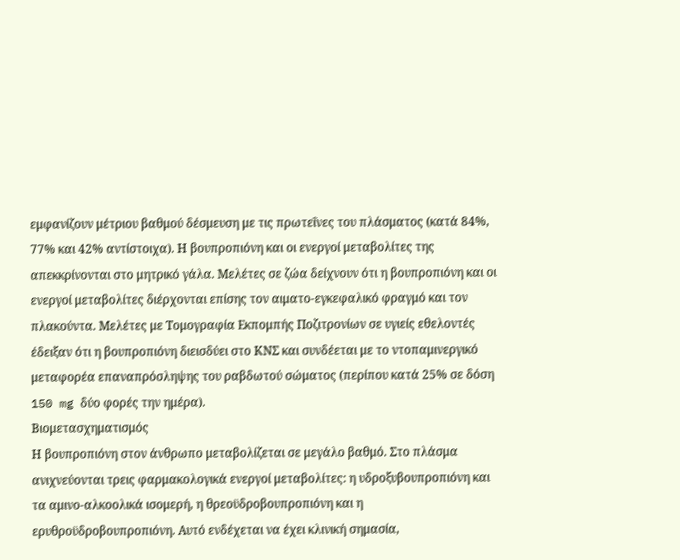εμφανίζουν μέτριου βαθμού δέσμευση με τις πρωτεΐνες του πλάσματος (κατά 84%, 77% και 42% αντίστοιχα). Η βουπροπιόνη και οι ενεργοί μεταβολίτες της απεκκρίνονται στο μητρικό γάλα. Μελέτες σε ζώα δείχνουν ότι η βουπροπιόνη και οι ενεργοί μεταβολίτες διέρχονται επίσης τον αιματο-εγκεφαλικό φραγμό και τον πλακούντα. Μελέτες με Τομογραφία Εκπομπής Ποζιτρονίων σε υγιείς εθελοντές έδειξαν ότι η βουπροπιόνη διεισδύει στο ΚΝΣ και συνδέεται με το ντοπαμινεργικό μεταφορέα επαναπρόσληψης του ραβδωτού σώματος (περίπου κατά 25% σε δόση 150 mg δύο φορές την ημέρα).
Βιομετασχηματισμός
Η βουπροπιόνη στον άνθρωπο μεταβολίζεται σε μεγάλο βαθμό. Στο πλάσμα ανιχνεύονται τρεις φαρμακολογικά ενεργοί μεταβολίτες: η υδροξυβουπροπιόνη και τα αμινο-αλκοολικά ισομερή, η θρεοϋδροβουπροπιόνη και η ερυθροϋδροβουπροπιόνη. Αυτό ενδέχεται να έχει κλινική σημασία,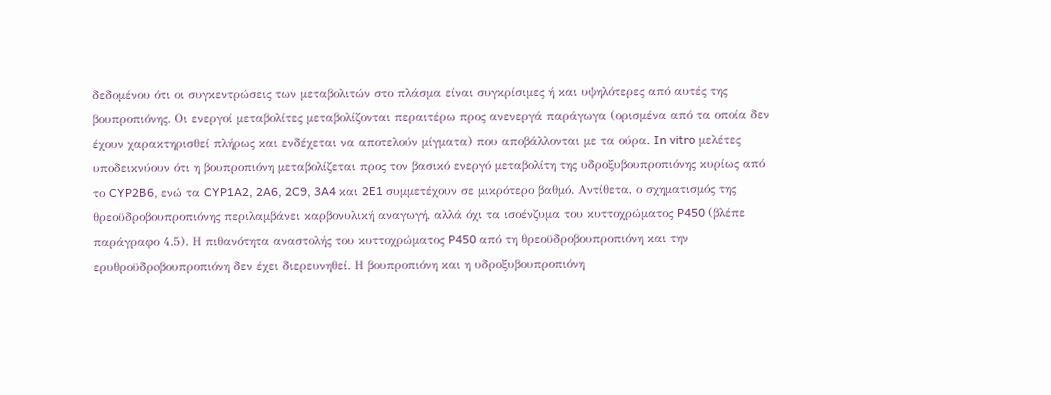δεδομένου ότι οι συγκεντρώσεις των μεταβολιτών στο πλάσμα είναι συγκρίσιμες ή και υψηλότερες από αυτές της βουπροπιόνης. Οι ενεργοί μεταβολίτες μεταβολίζονται περαιτέρω προς ανενεργά παράγωγα (ορισμένα από τα οποία δεν έχουν χαρακτηρισθεί πλήρως και ενδέχεται να αποτελούν μίγματα) που αποβάλλονται με τα ούρα. In vitro μελέτες υποδεικνύουν ότι η βουπροπιόνη μεταβολίζεται προς τον βασικό ενεργό μεταβολίτη της υδροξυβουπροπιόνης κυρίως από το CYP2B6, ενώ τα CYP1A2, 2A6, 2C9, 3A4 και 2E1 συμμετέχουν σε μικρότερο βαθμό. Αντίθετα, ο σχηματισμός της θρεοϋδροβουπροπιόνης περιλαμβάνει καρβονυλική αναγωγή, αλλά όχι τα ισοένζυμα του κυττοχρώματος P450 (βλέπε παράγραφο 4.5). Η πιθανότητα αναστολής του κυττοχρώματος P450 από τη θρεοϋδροβουπροπιόνη και την ερυθροϋδρoβουπροπιόνη δεν έχει διερευνηθεί. Η βουπροπιόνη και η υδροξυβουπροπιόνη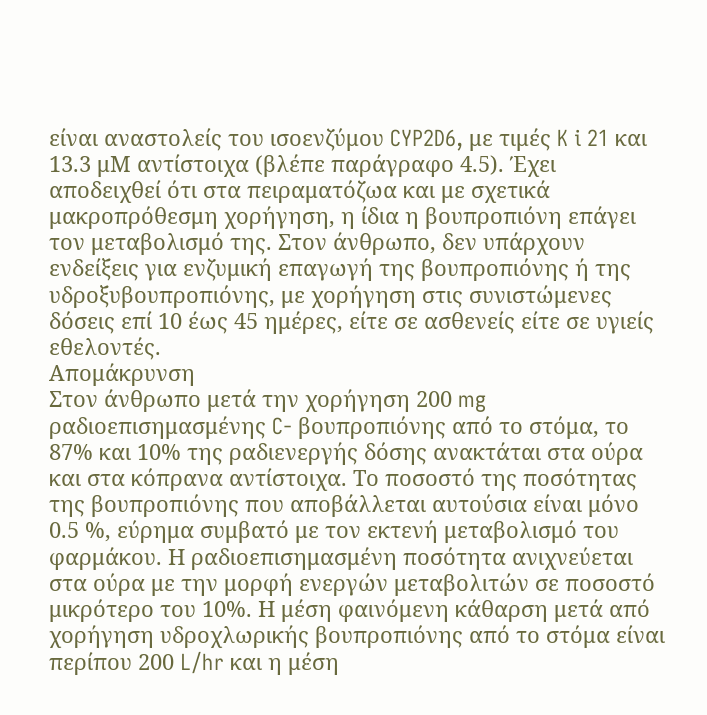είναι αναστολείς του ισοενζύμου CYP2D6, με τιμές K i 21 και 13.3 μΜ αντίστοιχα (βλέπε παράγραφο 4.5). Έχει αποδειχθεί ότι στα πειραματόζωα και με σχετικά μακροπρόθεσμη χορήγηση, η ίδια η βουπροπιόνη επάγει τον μεταβολισμό της. Στον άνθρωπο, δεν υπάρχουν ενδείξεις για ενζυμική επαγωγή της βουπροπιόνης ή της υδροξυβουπροπιόνης, με χορήγηση στις συνιστώμενες δόσεις επί 10 έως 45 ημέρες, είτε σε ασθενείς είτε σε υγιείς εθελοντές.
Απομάκρυνση
Στον άνθρωπο μετά την χορήγηση 200 mg ραδιοεπισημασμένης C- βουπροπιόνης από το στόμα, το 87% και 10% της ραδιενεργής δόσης ανακτάται στα ούρα και στα κόπρανα αντίστοιχα. Το ποσοστό της ποσότητας της βουπροπιόνης που αποβάλλεται αυτούσια είναι μόνο 0.5 %, εύρημα συμβατό με τον εκτενή μεταβολισμό του φαρμάκου. Η ραδιοεπισημασμένη ποσότητα ανιχνεύεται στα ούρα με την μορφή ενεργών μεταβολιτών σε ποσοστό μικρότερο του 10%. Η μέση φαινόμενη κάθαρση μετά από χορήγηση υδροχλωρικής βουπροπιόνης από το στόμα είναι περίπου 200 L/hr και η μέση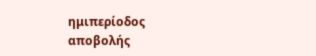ημιπερίοδος αποβολής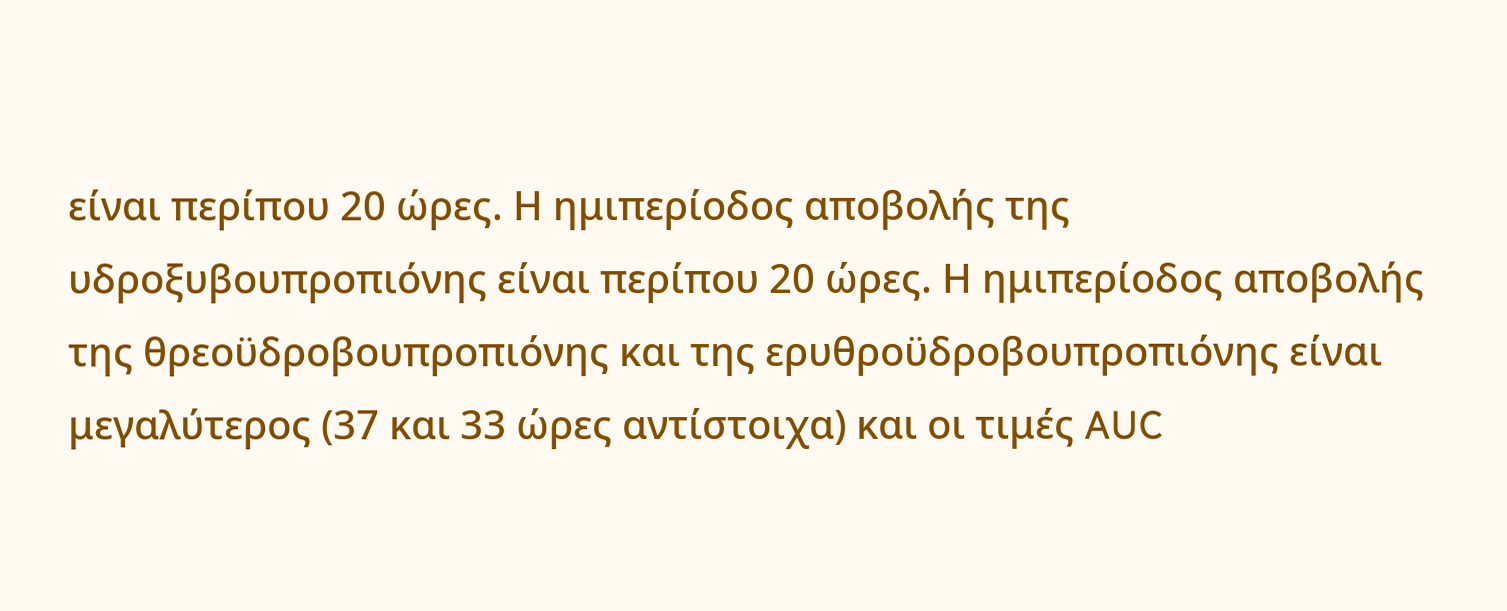είναι περίπου 20 ώρες. Η ημιπερίοδος αποβολής της υδροξυβουπροπιόνης είναι περίπου 20 ώρες. Η ημιπερίοδος αποβολής της θρεοϋδροβουπροπιόνης και της ερυθροϋδρoβουπροπιόνης είναι μεγαλύτερος (37 και 33 ώρες αντίστοιχα) και οι τιμές AUC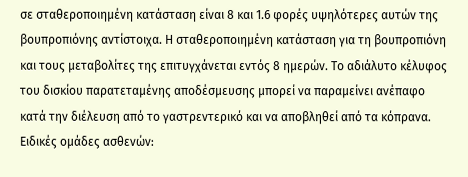σε σταθεροποιημένη κατάσταση είναι 8 και 1.6 φορές υψηλότερες αυτών της βουπροπιόνης αντίστοιχα. Η σταθεροποιημένη κατάσταση για τη βουπροπιόνη και τους μεταβολίτες της επιτυγχάνεται εντός 8 ημερών. Το αδιάλυτο κέλυφος του δισκίου παρατεταμένης αποδέσμευσης μπορεί να παραμείνει ανέπαφο κατά την διέλευση από το γαστρεντερικό και να αποβληθεί από τα κόπρανα.
Ειδικές ομάδες ασθενών: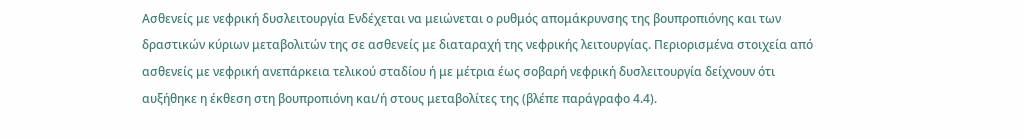Ασθενείς με νεφρική δυσλειτουργία Ενδέχεται να μειώνεται ο ρυθμός απομάκρυνσης της βουπροπιόνης και των δραστικών κύριων μεταβολιτών της σε ασθενείς με διαταραχή της νεφρικής λειτουργίας. Περιορισμένα στοιχεία από ασθενείς με νεφρική ανεπάρκεια τελικού σταδίου ή με μέτρια έως σοβαρή νεφρική δυσλειτουργία δείχνουν ότι αυξήθηκε η έκθεση στη βουπροπιόνη και/ή στους μεταβολίτες της (βλέπε παράγραφο 4.4).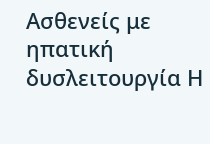Ασθενείς με ηπατική δυσλειτουργία Η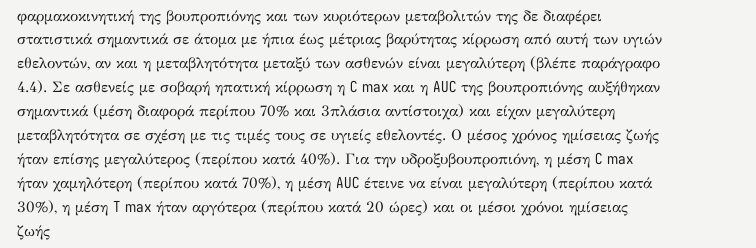φαρμακοκινητική της βουπροπιόνης και των κυριότερων μεταβολιτών της δε διαφέρει στατιστικά σημαντικά σε άτομα με ήπια έως μέτριας βαρύτητας κίρρωση από αυτή των υγιών εθελοντών, αν και η μεταβλητότητα μεταξύ των ασθενών είναι μεγαλύτερη (βλέπε παράγραφο 4.4). Σε ασθενείς με σοβαρή ηπατική κίρρωση η C max και η AUC της βουπροπιόνης αυξήθηκαν σημαντικά (μέση διαφορά περίπου 70% και 3πλάσια αντίστοιχα) και είχαν μεγαλύτερη μεταβλητότητα σε σχέση με τις τιμές τους σε υγιείς εθελοντές. Ο μέσος χρόνος ημίσειας ζωής ήταν επίσης μεγαλύτερος (περίπου κατά 40%). Για την υδροξυβουπροπιόνη, η μέση C max ήταν χαμηλότερη (περίπου κατά 70%), η μέση AUC έτεινε να είναι μεγαλύτερη (περίπου κατά 30%), η μέση T max ήταν αργότερα (περίπου κατά 20 ώρες) και οι μέσοι χρόνοι ημίσειας ζωής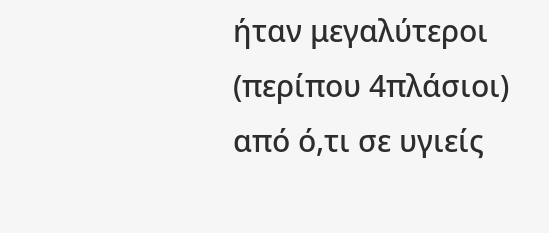ήταν μεγαλύτεροι (περίπου 4πλάσιοι) από ό,τι σε υγιείς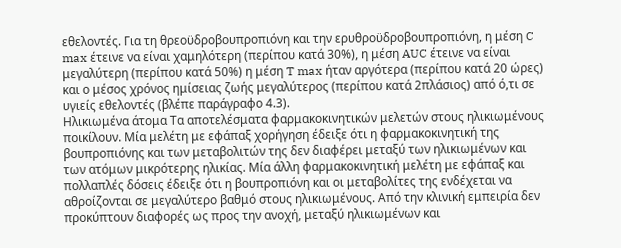εθελοντές. Για τη θρεοϋδρoβουπροπιόνη και την ερυθροϋδρoβουπροπιόνη, η μέση C max έτεινε να είναι χαμηλότερη (περίπου κατά 30%), η μέση AUC έτεινε να είναι μεγαλύτερη (περίπου κατά 50%) η μέση T max ήταν αργότερα (περίπου κατά 20 ώρες) και ο μέσος χρόνος ημίσειας ζωής μεγαλύτερος (περίπου κατά 2πλάσιος) από ό,τι σε υγιείς εθελοντές (βλέπε παράγραφο 4.3).
Ηλικιωμένα άτομα Τα αποτελέσματα φαρμακοκινητικών μελετών στους ηλικιωμένους ποικίλουν. Μία μελέτη με εφάπαξ χορήγηση έδειξε ότι η φαρμακοκινητική της βουπροπιόνης και των μεταβολιτών της δεν διαφέρει μεταξύ των ηλικιωμένων και των ατόμων μικρότερης ηλικίας. Μία άλλη φαρμακοκινητική μελέτη με εφάπαξ και πολλαπλές δόσεις έδειξε ότι η βουπροπιόνη και οι μεταβολίτες της ενδέχεται να αθροίζονται σε μεγαλύτερο βαθμό στους ηλικιωμένους. Από την κλινική εμπειρία δεν προκύπτουν διαφορές ως προς την ανοχή, μεταξύ ηλικιωμένων και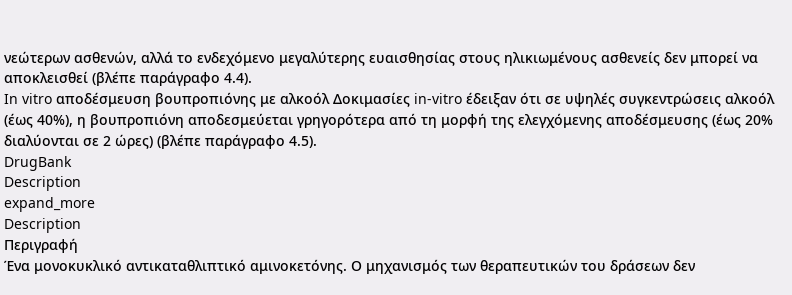νεώτερων ασθενών, αλλά το ενδεχόμενο μεγαλύτερης ευαισθησίας στους ηλικιωμένους ασθενείς δεν μπορεί να αποκλεισθεί (βλέπε παράγραφο 4.4).
In vitro αποδέσμευση βουπροπιόνης με αλκοόλ Δοκιμασίες in-vitro έδειξαν ότι σε υψηλές συγκεντρώσεις αλκοόλ (έως 40%), η βουπροπιόνη αποδεσμεύεται γρηγορότερα από τη μορφή της ελεγχόμενης αποδέσμευσης (έως 20% διαλύονται σε 2 ώρες) (βλέπε παράγραφο 4.5).
DrugBank
Description
expand_more
Description
Περιγραφή
Ένα μονοκυκλικό αντικαταθλιπτικό αμινοκετόνης. Ο μηχανισμός των θεραπευτικών του δράσεων δεν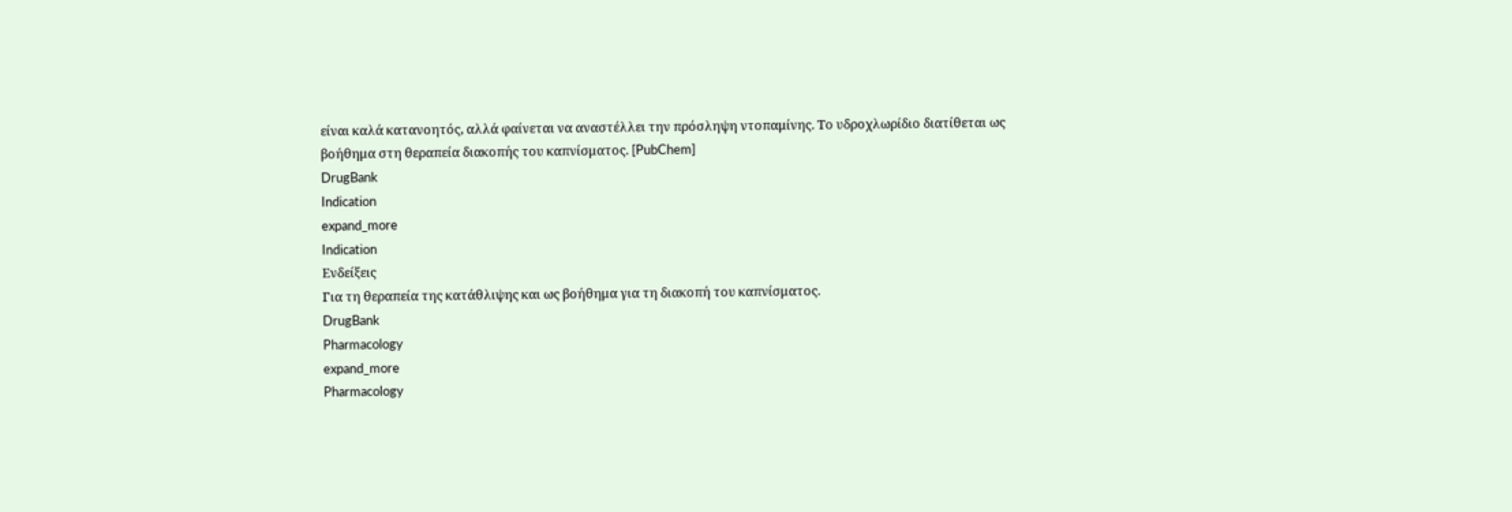είναι καλά κατανοητός, αλλά φαίνεται να αναστέλλει την πρόσληψη ντοπαμίνης. Το υδροχλωρίδιο διατίθεται ως βοήθημα στη θεραπεία διακοπής του καπνίσματος. [PubChem]
DrugBank
Indication
expand_more
Indication
Ενδείξεις
Για τη θεραπεία της κατάθλιψης και ως βοήθημα για τη διακοπή του καπνίσματος.
DrugBank
Pharmacology
expand_more
Pharmacology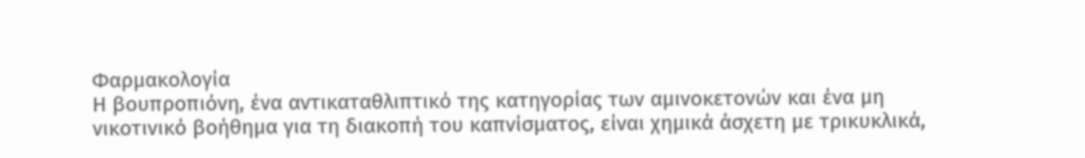Φαρμακολογία
Η βουπροπιόνη, ένα αντικαταθλιπτικό της κατηγορίας των αμινοκετονών και ένα μη νικοτινικό βοήθημα για τη διακοπή του καπνίσματος, είναι χημικά άσχετη με τρικυκλικά,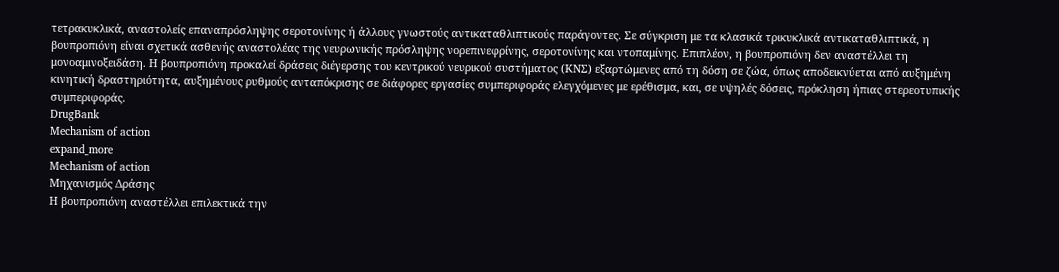τετρακυκλικά, αναστολείς επαναπρόσληψης σεροτονίνης ή άλλους γνωστούς αντικαταθλιπτικούς παράγοντες. Σε σύγκριση με τα κλασικά τρικυκλικά αντικαταθλιπτικά, η βουπροπιόνη είναι σχετικά ασθενής αναστολέας της νευρωνικής πρόσληψης νορεπινεφρίνης, σεροτονίνης και ντοπαμίνης. Επιπλέον, η βουπροπιόνη δεν αναστέλλει τη μονοαμινοξειδάση. Η βουπροπιόνη προκαλεί δράσεις διέγερσης του κεντρικού νευρικού συστήματος (ΚΝΣ) εξαρτώμενες από τη δόση σε ζώα, όπως αποδεικνύεται από αυξημένη κινητική δραστηριότητα, αυξημένους ρυθμούς ανταπόκρισης σε διάφορες εργασίες συμπεριφοράς ελεγχόμενες με ερέθισμα, και, σε υψηλές δόσεις, πρόκληση ήπιας στερεοτυπικής συμπεριφοράς.
DrugBank
Mechanism of action
expand_more
Mechanism of action
Μηχανισμός Δράσης
Η βουπροπιόνη αναστέλλει επιλεκτικά την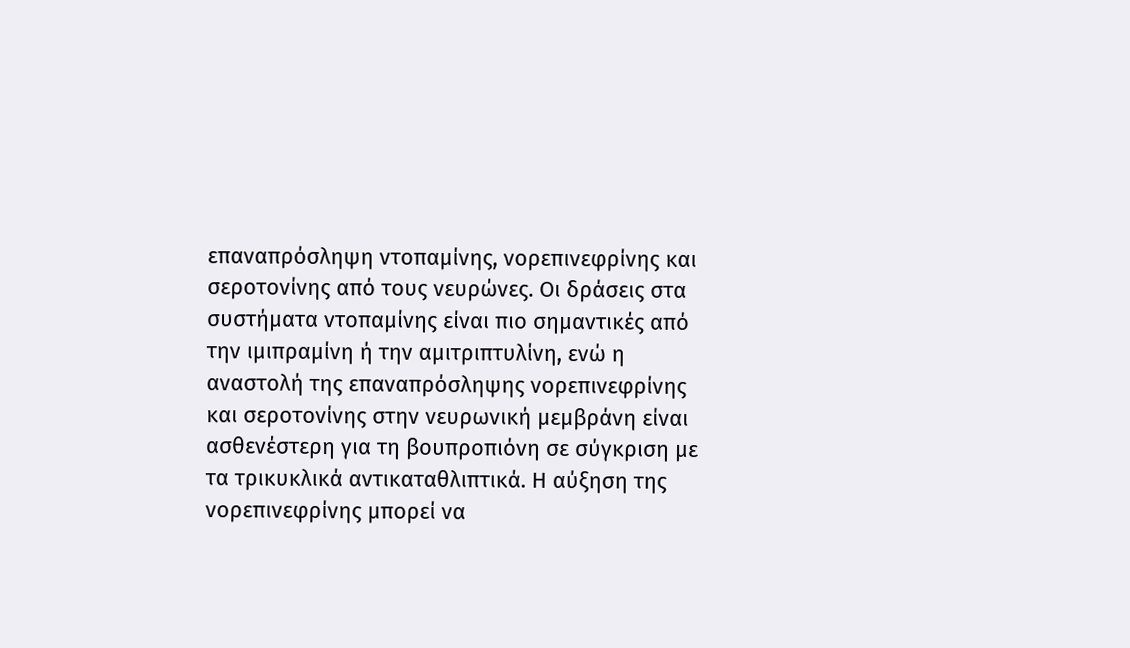επαναπρόσληψη ντοπαμίνης, νορεπινεφρίνης και σεροτονίνης από τους νευρώνες. Οι δράσεις στα συστήματα ντοπαμίνης είναι πιο σημαντικές από την ιμιπραμίνη ή την αμιτριπτυλίνη, ενώ η αναστολή της επαναπρόσληψης νορεπινεφρίνης και σεροτονίνης στην νευρωνική μεμβράνη είναι ασθενέστερη για τη βουπροπιόνη σε σύγκριση με τα τρικυκλικά αντικαταθλιπτικά. Η αύξηση της νορεπινεφρίνης μπορεί να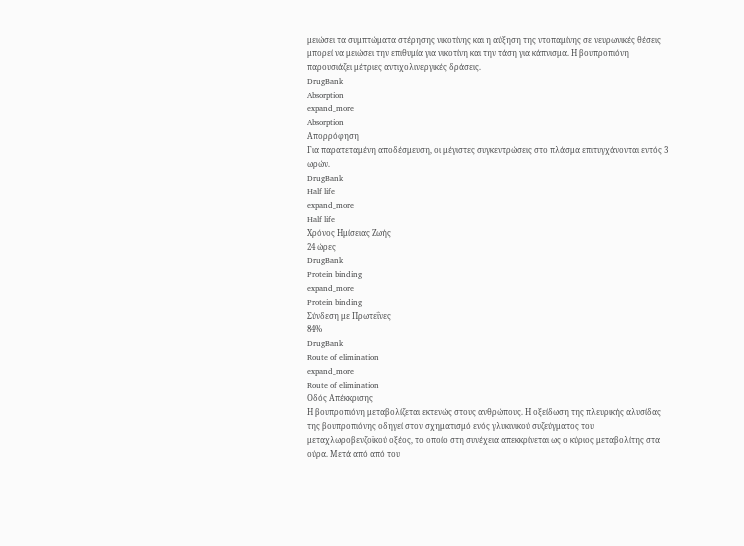μειώσει τα συμπτώματα στέρησης νικοτίνης και η αύξηση της ντοπαμίνης σε νευρωνικές θέσεις μπορεί να μειώσει την επιθυμία για νικοτίνη και την τάση για κάπνισμα. Η βουπροπιόνη παρουσιάζει μέτριες αντιχολινεργικές δράσεις.
DrugBank
Absorption
expand_more
Absorption
Απορρόφηση
Για παρατεταμένη αποδέσμευση, οι μέγιστες συγκεντρώσεις στο πλάσμα επιτυγχάνονται εντός 3 ωρών.
DrugBank
Half life
expand_more
Half life
Χρόνος Ημίσειας Ζωής
24 ώρες
DrugBank
Protein binding
expand_more
Protein binding
Σύνδεση με Πρωτεΐνες
84%
DrugBank
Route of elimination
expand_more
Route of elimination
Οδός Απέκκρισης
Η βουπροπιόνη μεταβολίζεται εκτενώς στους ανθρώπους. Η οξείδωση της πλευρικής αλυσίδας της βουπροπιόνης οδηγεί στον σχηματισμό ενός γλυκινικού συζεύγματος του μεταχλωροβενζοϊκού οξέος, το οποίο στη συνέχεια απεκκρίνεται ως ο κύριος μεταβολίτης στα ούρα. Μετά από από του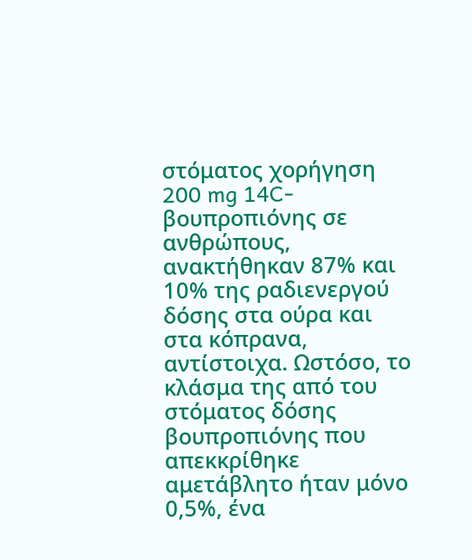στόματος χορήγηση 200 mg 14C-βουπροπιόνης σε ανθρώπους, ανακτήθηκαν 87% και 10% της ραδιενεργού δόσης στα ούρα και στα κόπρανα, αντίστοιχα. Ωστόσο, το κλάσμα της από του στόματος δόσης βουπροπιόνης που απεκκρίθηκε αμετάβλητο ήταν μόνο 0,5%, ένα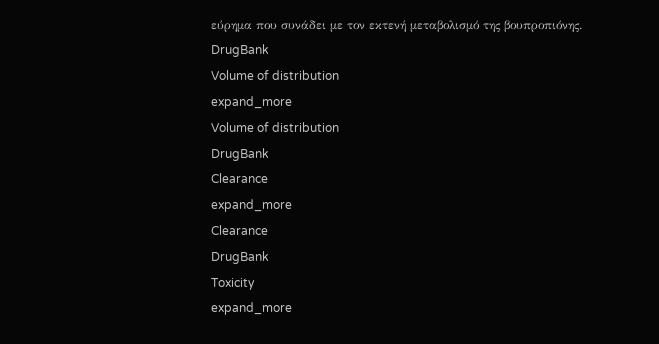εύρημα που συνάδει με τον εκτενή μεταβολισμό της βουπροπιόνης.
DrugBank
Volume of distribution
expand_more
Volume of distribution
DrugBank
Clearance
expand_more
Clearance
DrugBank
Toxicity
expand_more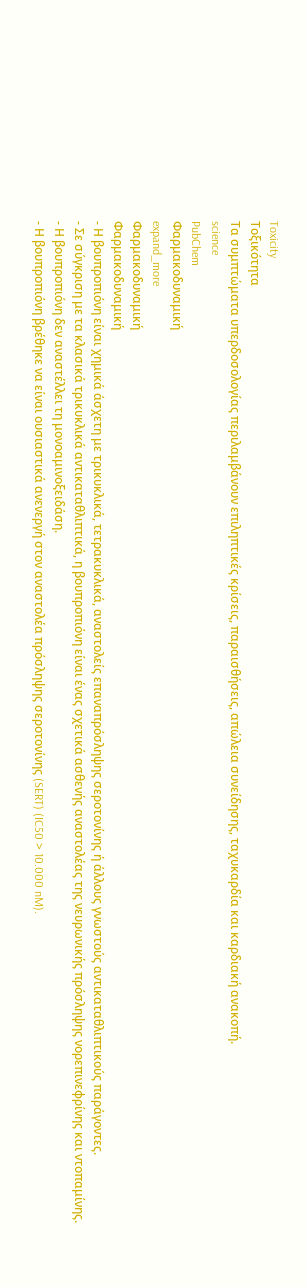Toxicity
Τοξικότητα
Τα συμπτώματα υπερδοσολογίας περιλαμβάνουν επιληπτικές κρίσεις, παραισθήσεις, απώλεια συνείδησης, ταχυκαρδία και καρδιακή ανακοπή.
science
PubChem
Φαρμακοδυναμική
expand_more
Φαρμακοδυναμική
Φαρμακοδυναμική
- Η βουπροπιόνη είναι χημικά άσχετη με τρικυκλικά, τετρακυκλικά, αναστολείς επαναπρόσληψης σεροτονίνης ή άλλους γνωστούς αντικαταθλιπτικούς παράγοντες.
- Σε σύγκριση με τα κλασικά τρικυκλικά αντικαταθλιπτικά, η βουπροπιόνη είναι ένας σχετικά ασθενής αναστολέας της νευρωνικής πρόσληψης νορεπινεφρίνης και ντοπαμίνης.
- Η βουπροπιόνη δεν αναστέλλει τη μονοαμινοξειδάση.
- Η βουπροπιόνη βρέθηκε να είναι ουσιαστικά ανενεργή στον αναστολέα πρόσληψης σεροτονίνης (SERT) (IC50 > 10.000 nM).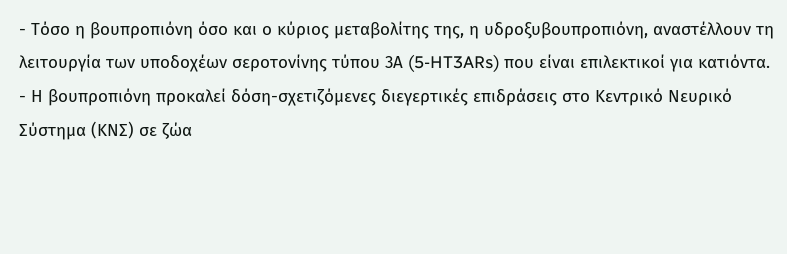- Τόσο η βουπροπιόνη όσο και ο κύριος μεταβολίτης της, η υδροξυβουπροπιόνη, αναστέλλουν τη λειτουργία των υποδοχέων σεροτονίνης τύπου 3Α (5-HT3ARs) που είναι επιλεκτικοί για κατιόντα.
- Η βουπροπιόνη προκαλεί δόση-σχετιζόμενες διεγερτικές επιδράσεις στο Κεντρικό Νευρικό Σύστημα (ΚΝΣ) σε ζώα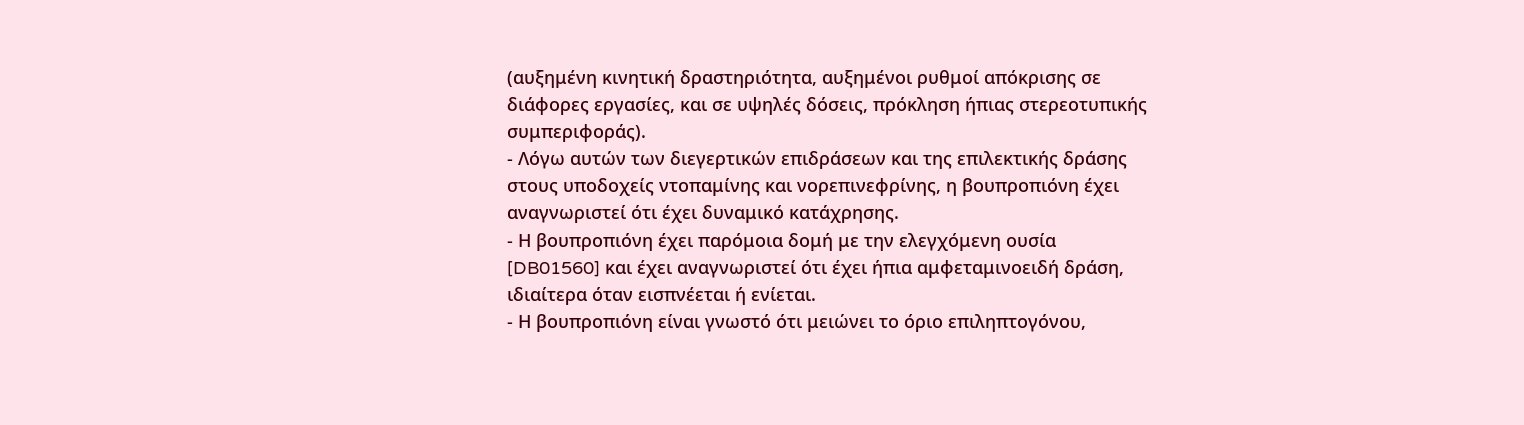(αυξημένη κινητική δραστηριότητα, αυξημένοι ρυθμοί απόκρισης σε διάφορες εργασίες, και σε υψηλές δόσεις, πρόκληση ήπιας στερεοτυπικής συμπεριφοράς).
- Λόγω αυτών των διεγερτικών επιδράσεων και της επιλεκτικής δράσης στους υποδοχείς ντοπαμίνης και νορεπινεφρίνης, η βουπροπιόνη έχει αναγνωριστεί ότι έχει δυναμικό κατάχρησης.
- Η βουπροπιόνη έχει παρόμοια δομή με την ελεγχόμενη ουσία [DB01560] και έχει αναγνωριστεί ότι έχει ήπια αμφεταμινοειδή δράση, ιδιαίτερα όταν εισπνέεται ή ενίεται.
- Η βουπροπιόνη είναι γνωστό ότι μειώνει το όριο επιληπτογόνου,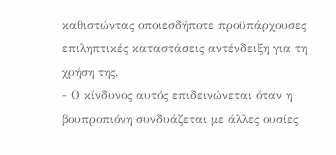καθιστώντας οποιεσδήποτε προϋπάρχουσες επιληπτικές καταστάσεις αντένδειξη για τη χρήση της.
- Ο κίνδυνος αυτός επιδεινώνεται όταν η βουπροπιόνη συνδυάζεται με άλλες ουσίες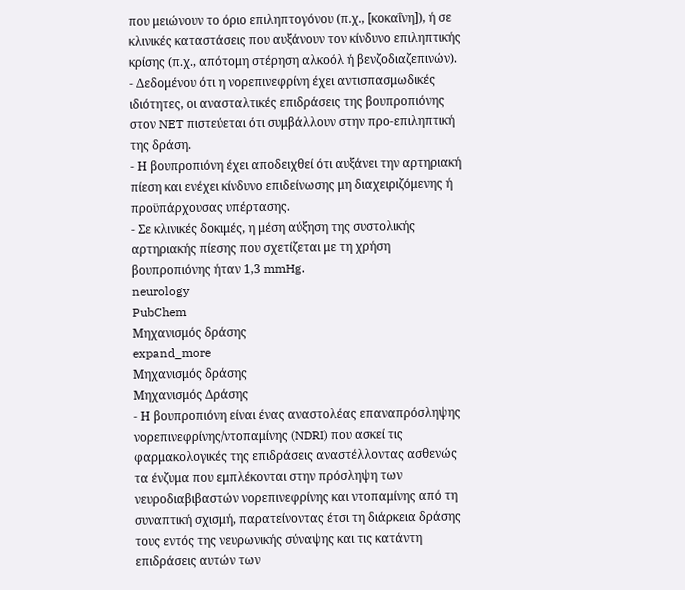που μειώνουν το όριο επιληπτογόνου (π.χ., [κοκαΐνη]), ή σε κλινικές καταστάσεις που αυξάνουν τον κίνδυνο επιληπτικής κρίσης (π.χ., απότομη στέρηση αλκοόλ ή βενζοδιαζεπινών).
- Δεδομένου ότι η νορεπινεφρίνη έχει αντισπασμωδικές ιδιότητες, οι ανασταλτικές επιδράσεις της βουπροπιόνης στον NET πιστεύεται ότι συμβάλλουν στην προ-επιληπτική της δράση.
- Η βουπροπιόνη έχει αποδειχθεί ότι αυξάνει την αρτηριακή πίεση και ενέχει κίνδυνο επιδείνωσης μη διαχειριζόμενης ή προϋπάρχουσας υπέρτασης.
- Σε κλινικές δοκιμές, η μέση αύξηση της συστολικής αρτηριακής πίεσης που σχετίζεται με τη χρήση βουπροπιόνης ήταν 1,3 mmHg.
neurology
PubChem
Μηχανισμός δράσης
expand_more
Μηχανισμός δράσης
Μηχανισμός Δράσης
- Η βουπροπιόνη είναι ένας αναστολέας επαναπρόσληψης νορεπινεφρίνης/ντοπαμίνης (NDRI) που ασκεί τις φαρμακολογικές της επιδράσεις αναστέλλοντας ασθενώς τα ένζυμα που εμπλέκονται στην πρόσληψη των νευροδιαβιβαστών νορεπινεφρίνης και ντοπαμίνης από τη συναπτική σχισμή, παρατείνοντας έτσι τη διάρκεια δράσης τους εντός της νευρωνικής σύναψης και τις κατάντη επιδράσεις αυτών των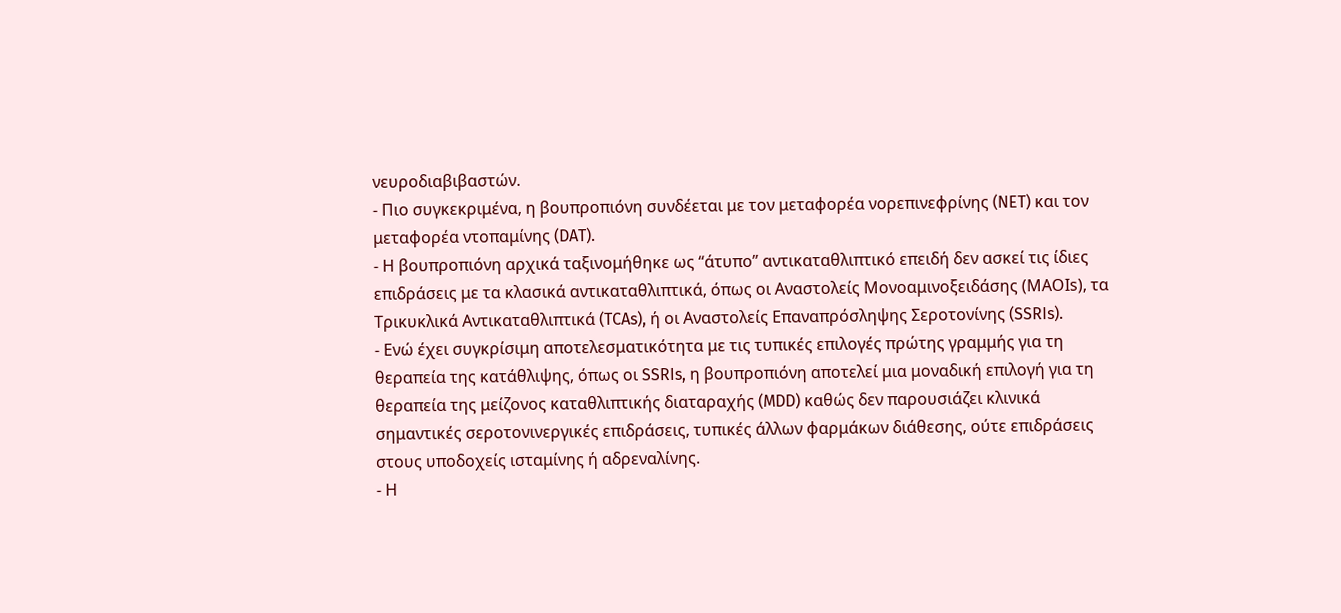νευροδιαβιβαστών.
- Πιο συγκεκριμένα, η βουπροπιόνη συνδέεται με τον μεταφορέα νορεπινεφρίνης (NET) και τον μεταφορέα ντοπαμίνης (DAT).
- Η βουπροπιόνη αρχικά ταξινομήθηκε ως “άτυπο” αντικαταθλιπτικό επειδή δεν ασκεί τις ίδιες επιδράσεις με τα κλασικά αντικαταθλιπτικά, όπως οι Αναστολείς Μονοαμινοξειδάσης (ΜΑΟIs), τα Τρικυκλικά Αντικαταθλιπτικά (TCAs), ή οι Αναστολείς Επαναπρόσληψης Σεροτονίνης (SSRIs).
- Ενώ έχει συγκρίσιμη αποτελεσματικότητα με τις τυπικές επιλογές πρώτης γραμμής για τη θεραπεία της κατάθλιψης, όπως οι SSRIs, η βουπροπιόνη αποτελεί μια μοναδική επιλογή για τη θεραπεία της μείζονος καταθλιπτικής διαταραχής (MDD) καθώς δεν παρουσιάζει κλινικά σημαντικές σεροτονινεργικές επιδράσεις, τυπικές άλλων φαρμάκων διάθεσης, ούτε επιδράσεις στους υποδοχείς ισταμίνης ή αδρεναλίνης.
- Η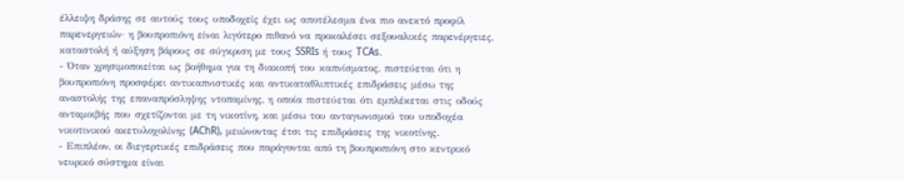έλλειψη δράσης σε αυτούς τους υποδοχείς έχει ως αποτέλεσμα ένα πιο ανεκτό προφίλ παρενεργειών· η βουπροπιόνη είναι λιγότερο πιθανό να προκαλέσει σεξουαλικές παρενέργειες, καταστολή ή αύξηση βάρους σε σύγκριση με τους SSRIs ή τους TCAs.
- Όταν χρησιμοποιείται ως βοήθημα για τη διακοπή του καπνίσματος, πιστεύεται ότι η βουπροπιόνη προσφέρει αντικαπνιστικές και αντικαταθλιπτικές επιδράσεις μέσω της αναστολής της επαναπρόσληψης ντοπαμίνης, η οποία πιστεύεται ότι εμπλέκεται στις οδούς ανταμοιβής που σχετίζονται με τη νικοτίνη, και μέσω του ανταγωνισμού του υποδοχέα νικοτινικού ακετυλοχολίνης (AChR), μειώνοντας έτσι τις επιδράσεις της νικοτίνης.
- Επιπλέον, οι διεγερτικές επιδράσεις που παράγονται από τη βουπροπιόνη στο κεντρικό νευρικό σύστημα είναι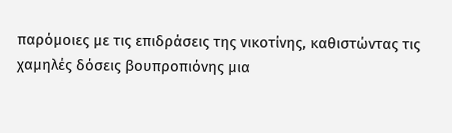παρόμοιες με τις επιδράσεις της νικοτίνης, καθιστώντας τις χαμηλές δόσεις βουπροπιόνης μια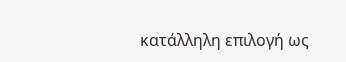κατάλληλη επιλογή ως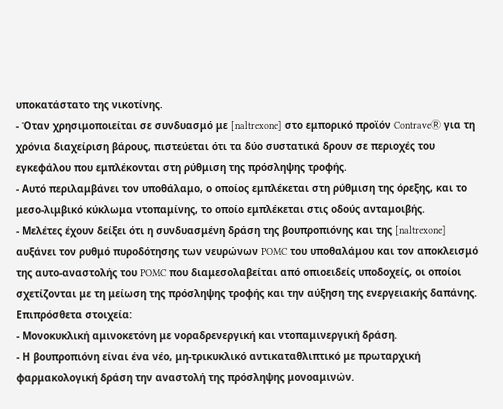υποκατάστατο της νικοτίνης.
- Όταν χρησιμοποιείται σε συνδυασμό με [naltrexone] στο εμπορικό προϊόν ContraveⓇ για τη χρόνια διαχείριση βάρους, πιστεύεται ότι τα δύο συστατικά δρουν σε περιοχές του εγκεφάλου που εμπλέκονται στη ρύθμιση της πρόσληψης τροφής.
- Αυτό περιλαμβάνει τον υποθάλαμο, ο οποίος εμπλέκεται στη ρύθμιση της όρεξης, και το μεσο-λιμβικό κύκλωμα ντοπαμίνης, το οποίο εμπλέκεται στις οδούς ανταμοιβής.
- Μελέτες έχουν δείξει ότι η συνδυασμένη δράση της βουπροπιόνης και της [naltrexone] αυξάνει τον ρυθμό πυροδότησης των νευρώνων POMC του υποθαλάμου και τον αποκλεισμό της αυτο-αναστολής του POMC που διαμεσολαβείται από οπιοειδείς υποδοχείς, οι οποίοι σχετίζονται με τη μείωση της πρόσληψης τροφής και την αύξηση της ενεργειακής δαπάνης.
Επιπρόσθετα στοιχεία:
- Μονοκυκλική αμινοκετόνη με νοραδρενεργική και ντοπαμινεργική δράση.
- Η βουπροπιόνη είναι ένα νέο, μη-τρικυκλικό αντικαταθλιπτικό με πρωταρχική φαρμακολογική δράση την αναστολή της πρόσληψης μονοαμινών.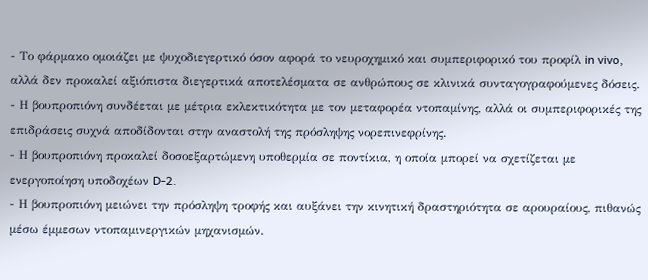- Το φάρμακο ομοιάζει με ψυχοδιεγερτικό όσον αφορά το νευροχημικό και συμπεριφορικό του προφίλ in vivo, αλλά δεν προκαλεί αξιόπιστα διεγερτικά αποτελέσματα σε ανθρώπους σε κλινικά συνταγογραφούμενες δόσεις.
- Η βουπροπιόνη συνδέεται με μέτρια εκλεκτικότητα με τον μεταφορέα ντοπαμίνης, αλλά οι συμπεριφορικές της επιδράσεις συχνά αποδίδονται στην αναστολή της πρόσληψης νορεπινεφρίνης.
- Η βουπροπιόνη προκαλεί δοσοεξαρτώμενη υποθερμία σε ποντίκια, η οποία μπορεί να σχετίζεται με ενεργοποίηση υποδοχέων D-2.
- Η βουπροπιόνη μειώνει την πρόσληψη τροφής και αυξάνει την κινητική δραστηριότητα σε αρουραίους, πιθανώς μέσω έμμεσων ντοπαμινεργικών μηχανισμών.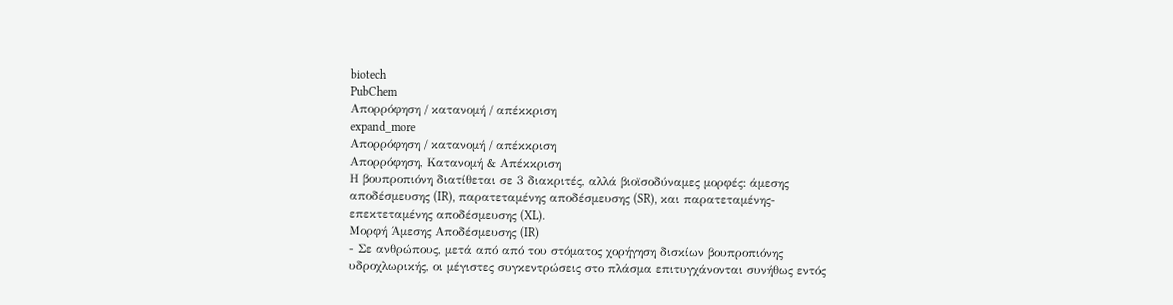biotech
PubChem
Απορρόφηση / κατανομή / απέκκριση
expand_more
Απορρόφηση / κατανομή / απέκκριση
Απορρόφηση, Κατανομή & Απέκκριση
Η βουπροπιόνη διατίθεται σε 3 διακριτές, αλλά βιοϊσοδύναμες μορφές: άμεσης αποδέσμευσης (IR), παρατεταμένης αποδέσμευσης (SR), και παρατεταμένης-επεκτεταμένης αποδέσμευσης (XL).
Μορφή Άμεσης Αποδέσμευσης (IR)
- Σε ανθρώπους, μετά από από του στόματος χορήγηση δισκίων βουπροπιόνης υδροχλωρικής, οι μέγιστες συγκεντρώσεις στο πλάσμα επιτυγχάνονται συνήθως εντός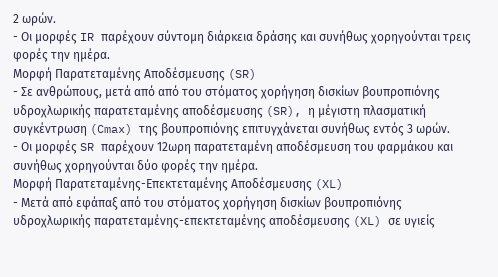2 ωρών.
- Οι μορφές IR παρέχουν σύντομη διάρκεια δράσης και συνήθως χορηγούνται τρεις φορές την ημέρα.
Μορφή Παρατεταμένης Αποδέσμευσης (SR)
- Σε ανθρώπους, μετά από από του στόματος χορήγηση δισκίων βουπροπιόνης υδροχλωρικής παρατεταμένης αποδέσμευσης (SR), η μέγιστη πλασματική συγκέντρωση (Cmax) της βουπροπιόνης επιτυγχάνεται συνήθως εντός 3 ωρών.
- Οι μορφές SR παρέχουν 12ωρη παρατεταμένη αποδέσμευση του φαρμάκου και συνήθως χορηγούνται δύο φορές την ημέρα.
Μορφή Παρατεταμένης-Επεκτεταμένης Αποδέσμευσης (XL)
- Μετά από εφάπαξ από του στόματος χορήγηση δισκίων βουπροπιόνης υδροχλωρικής παρατεταμένης-επεκτεταμένης αποδέσμευσης (XL) σε υγιείς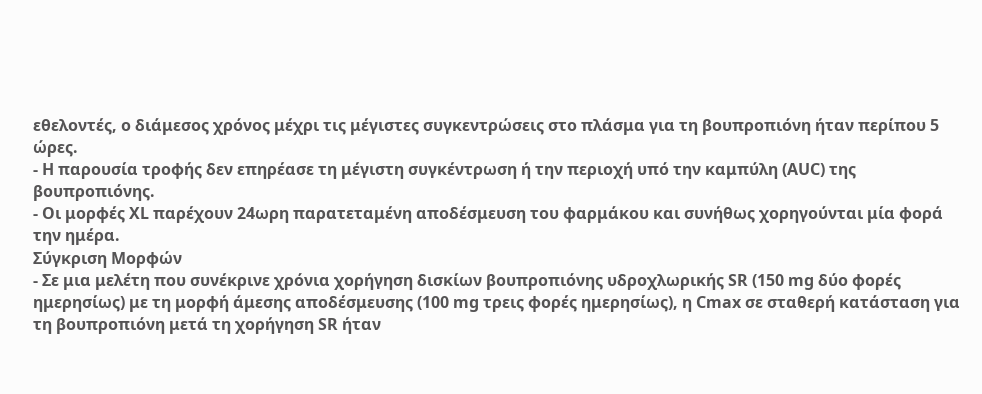εθελοντές, ο διάμεσος χρόνος μέχρι τις μέγιστες συγκεντρώσεις στο πλάσμα για τη βουπροπιόνη ήταν περίπου 5 ώρες.
- Η παρουσία τροφής δεν επηρέασε τη μέγιστη συγκέντρωση ή την περιοχή υπό την καμπύλη (AUC) της βουπροπιόνης.
- Οι μορφές XL παρέχουν 24ωρη παρατεταμένη αποδέσμευση του φαρμάκου και συνήθως χορηγούνται μία φορά την ημέρα.
Σύγκριση Μορφών
- Σε μια μελέτη που συνέκρινε χρόνια χορήγηση δισκίων βουπροπιόνης υδροχλωρικής SR (150 mg δύο φορές ημερησίως) με τη μορφή άμεσης αποδέσμευσης (100 mg τρεις φορές ημερησίως), η Cmax σε σταθερή κατάσταση για τη βουπροπιόνη μετά τη χορήγηση SR ήταν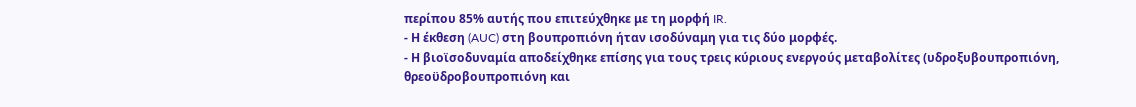περίπου 85% αυτής που επιτεύχθηκε με τη μορφή IR.
- Η έκθεση (AUC) στη βουπροπιόνη ήταν ισοδύναμη για τις δύο μορφές.
- Η βιοϊσοδυναμία αποδείχθηκε επίσης για τους τρεις κύριους ενεργούς μεταβολίτες (υδροξυβουπροπιόνη, θρεοϋδροβουπροπιόνη και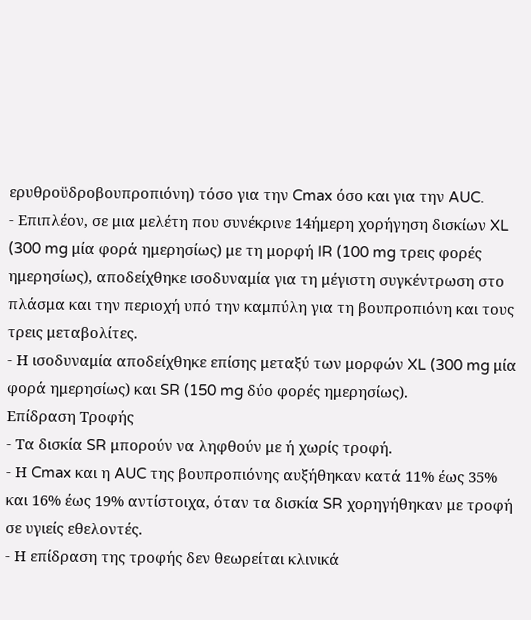ερυθροϋδροβουπροπιόνη) τόσο για την Cmax όσο και για την AUC.
- Επιπλέον, σε μια μελέτη που συνέκρινε 14ήμερη χορήγηση δισκίων XL (300 mg μία φορά ημερησίως) με τη μορφή IR (100 mg τρεις φορές ημερησίως), αποδείχθηκε ισοδυναμία για τη μέγιστη συγκέντρωση στο πλάσμα και την περιοχή υπό την καμπύλη για τη βουπροπιόνη και τους τρεις μεταβολίτες.
- Η ισοδυναμία αποδείχθηκε επίσης μεταξύ των μορφών XL (300 mg μία φορά ημερησίως) και SR (150 mg δύο φορές ημερησίως).
Επίδραση Τροφής
- Τα δισκία SR μπορούν να ληφθούν με ή χωρίς τροφή.
- Η Cmax και η AUC της βουπροπιόνης αυξήθηκαν κατά 11% έως 35% και 16% έως 19% αντίστοιχα, όταν τα δισκία SR χορηγήθηκαν με τροφή σε υγιείς εθελοντές.
- Η επίδραση της τροφής δεν θεωρείται κλινικά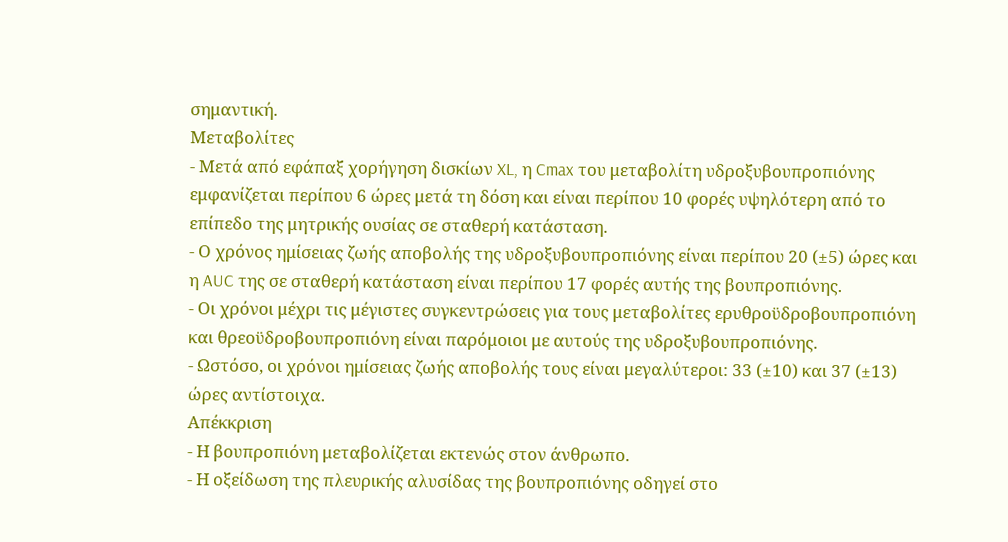σημαντική.
Μεταβολίτες
- Μετά από εφάπαξ χορήγηση δισκίων XL, η Cmax του μεταβολίτη υδροξυβουπροπιόνης εμφανίζεται περίπου 6 ώρες μετά τη δόση και είναι περίπου 10 φορές υψηλότερη από το επίπεδο της μητρικής ουσίας σε σταθερή κατάσταση.
- Ο χρόνος ημίσειας ζωής αποβολής της υδροξυβουπροπιόνης είναι περίπου 20 (±5) ώρες και η AUC της σε σταθερή κατάσταση είναι περίπου 17 φορές αυτής της βουπροπιόνης.
- Οι χρόνοι μέχρι τις μέγιστες συγκεντρώσεις για τους μεταβολίτες ερυθροϋδροβουπροπιόνη και θρεοϋδροβουπροπιόνη είναι παρόμοιοι με αυτούς της υδροξυβουπροπιόνης.
- Ωστόσο, οι χρόνοι ημίσειας ζωής αποβολής τους είναι μεγαλύτεροι: 33 (±10) και 37 (±13) ώρες αντίστοιχα.
Απέκκριση
- Η βουπροπιόνη μεταβολίζεται εκτενώς στον άνθρωπο.
- Η οξείδωση της πλευρικής αλυσίδας της βουπροπιόνης οδηγεί στο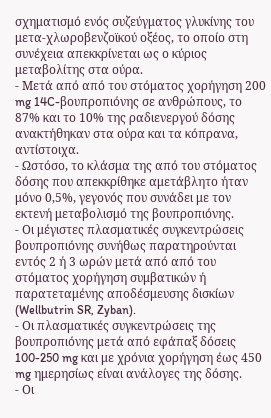σχηματισμό ενός συζεύγματος γλυκίνης του μετα-χλωροβενζοϊκού οξέος, το οποίο στη συνέχεια απεκκρίνεται ως ο κύριος μεταβολίτης στα ούρα.
- Μετά από από του στόματος χορήγηση 200 mg 14C-βουπροπιόνης σε ανθρώπους, το 87% και το 10% της ραδιενεργού δόσης ανακτήθηκαν στα ούρα και τα κόπρανα, αντίστοιχα.
- Ωστόσο, το κλάσμα της από του στόματος δόσης που απεκκρίθηκε αμετάβλητο ήταν μόνο 0,5%, γεγονός που συνάδει με τον εκτενή μεταβολισμό της βουπροπιόνης.
- Οι μέγιστες πλασματικές συγκεντρώσεις βουπροπιόνης συνήθως παρατηρούνται εντός 2 ή 3 ωρών μετά από από του στόματος χορήγηση συμβατικών ή παρατεταμένης αποδέσμευσης δισκίων (Wellbutrin SR, Zyban).
- Οι πλασματικές συγκεντρώσεις της βουπροπιόνης μετά από εφάπαξ δόσεις 100-250 mg και με χρόνια χορήγηση έως 450 mg ημερησίως είναι ανάλογες της δόσης.
- Οι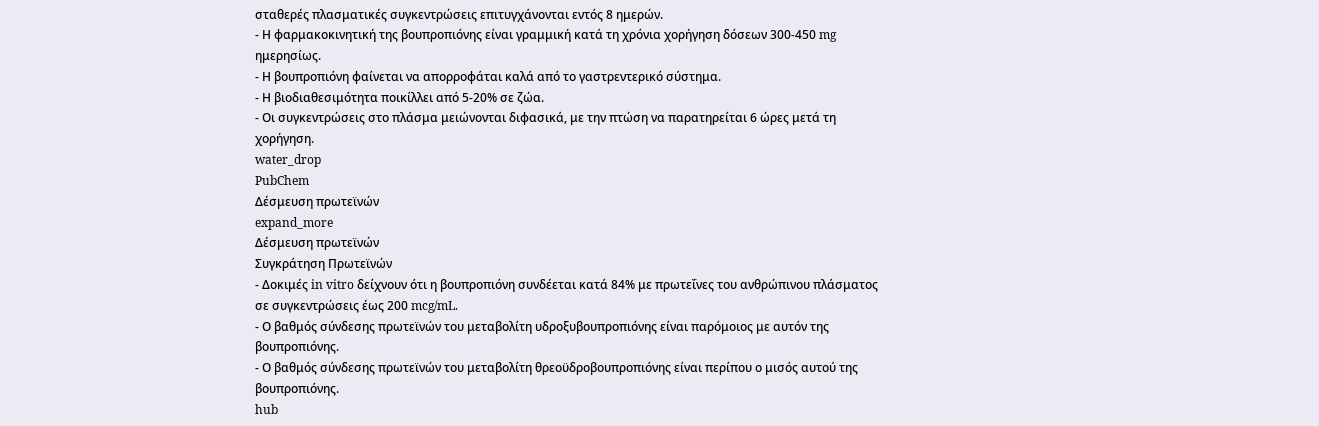σταθερές πλασματικές συγκεντρώσεις επιτυγχάνονται εντός 8 ημερών.
- Η φαρμακοκινητική της βουπροπιόνης είναι γραμμική κατά τη χρόνια χορήγηση δόσεων 300-450 mg ημερησίως.
- Η βουπροπιόνη φαίνεται να απορροφάται καλά από το γαστρεντερικό σύστημα.
- Η βιοδιαθεσιμότητα ποικίλλει από 5-20% σε ζώα.
- Οι συγκεντρώσεις στο πλάσμα μειώνονται διφασικά, με την πτώση να παρατηρείται 6 ώρες μετά τη χορήγηση.
water_drop
PubChem
Δέσμευση πρωτεϊνών
expand_more
Δέσμευση πρωτεϊνών
Συγκράτηση Πρωτεϊνών
- Δοκιμές in vitro δείχνουν ότι η βουπροπιόνη συνδέεται κατά 84% με πρωτεΐνες του ανθρώπινου πλάσματος σε συγκεντρώσεις έως 200 mcg/mL.
- Ο βαθμός σύνδεσης πρωτεϊνών του μεταβολίτη υδροξυβουπροπιόνης είναι παρόμοιος με αυτόν της βουπροπιόνης.
- Ο βαθμός σύνδεσης πρωτεϊνών του μεταβολίτη θρεοϋδροβουπροπιόνης είναι περίπου ο μισός αυτού της βουπροπιόνης.
hub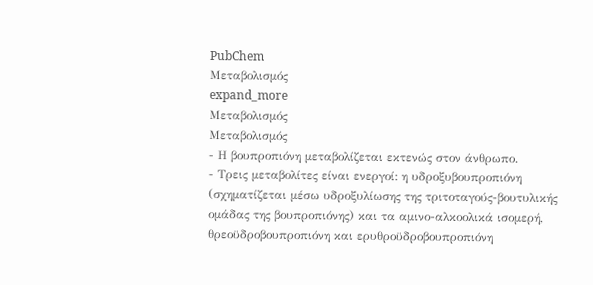PubChem
Μεταβολισμός
expand_more
Μεταβολισμός
Μεταβολισμός
- Η βουπροπιόνη μεταβολίζεται εκτενώς στον άνθρωπο.
- Τρεις μεταβολίτες είναι ενεργοί: η υδροξυβουπροπιόνη (σχηματίζεται μέσω υδροξυλίωσης της τριτοταγούς-βουτυλικής ομάδας της βουπροπιόνης) και τα αμινο-αλκοολικά ισομερή, θρεοϋδροβουπροπιόνη και ερυθροϋδροβουπροπιόνη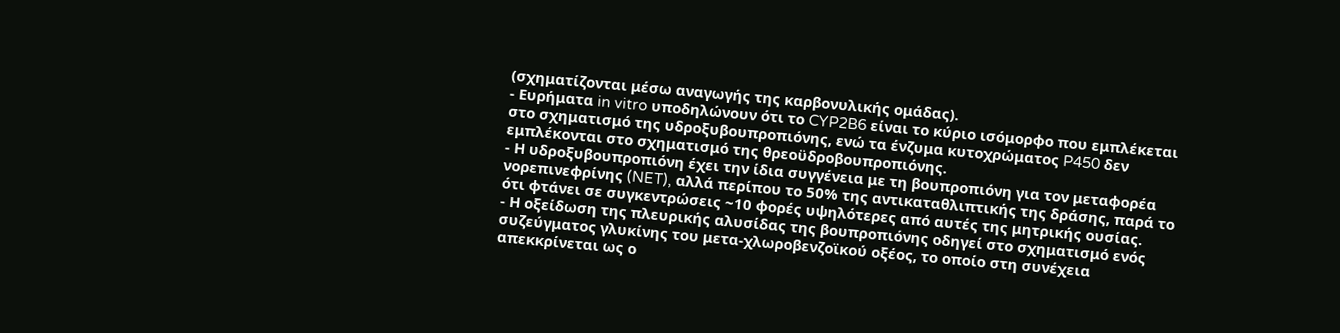(σχηματίζονται μέσω αναγωγής της καρβονυλικής ομάδας).
- Ευρήματα in vitro υποδηλώνουν ότι το CYP2B6 είναι το κύριο ισόμορφο που εμπλέκεται στο σχηματισμό της υδροξυβουπροπιόνης, ενώ τα ένζυμα κυτοχρώματος P450 δεν εμπλέκονται στο σχηματισμό της θρεοϋδροβουπροπιόνης.
- Η υδροξυβουπροπιόνη έχει την ίδια συγγένεια με τη βουπροπιόνη για τον μεταφορέα νορεπινεφρίνης (NET), αλλά περίπου το 50% της αντικαταθλιπτικής της δράσης, παρά το ότι φτάνει σε συγκεντρώσεις ~10 φορές υψηλότερες από αυτές της μητρικής ουσίας.
- Η οξείδωση της πλευρικής αλυσίδας της βουπροπιόνης οδηγεί στο σχηματισμό ενός συζεύγματος γλυκίνης του μετα-χλωροβενζοϊκού οξέος, το οποίο στη συνέχεια απεκκρίνεται ως ο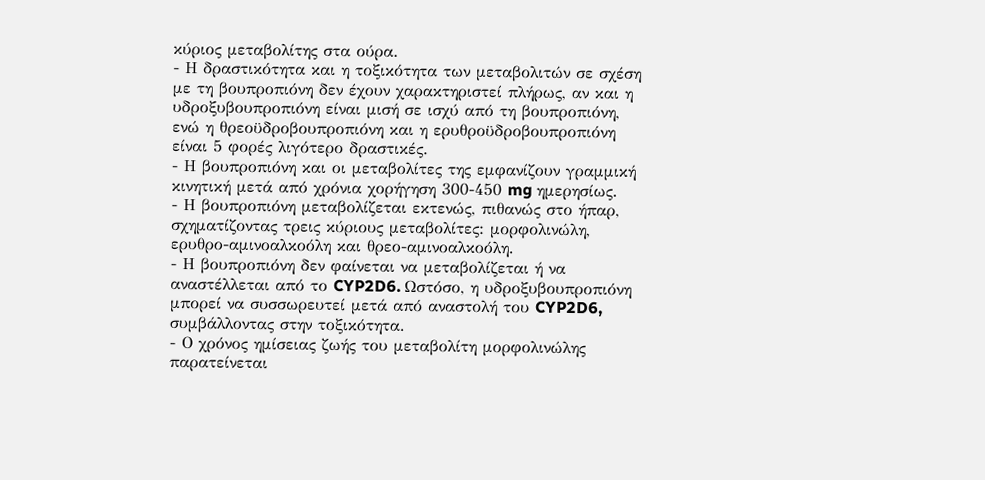κύριος μεταβολίτης στα ούρα.
- Η δραστικότητα και η τοξικότητα των μεταβολιτών σε σχέση με τη βουπροπιόνη δεν έχουν χαρακτηριστεί πλήρως, αν και η υδροξυβουπροπιόνη είναι μισή σε ισχύ από τη βουπροπιόνη, ενώ η θρεοϋδροβουπροπιόνη και η ερυθροϋδροβουπροπιόνη είναι 5 φορές λιγότερο δραστικές.
- Η βουπροπιόνη και οι μεταβολίτες της εμφανίζουν γραμμική κινητική μετά από χρόνια χορήγηση 300-450 mg ημερησίως.
- Η βουπροπιόνη μεταβολίζεται εκτενώς, πιθανώς στο ήπαρ, σχηματίζοντας τρεις κύριους μεταβολίτες: μορφολινώλη, ερυθρο-αμινοαλκοόλη και θρεο-αμινοαλκοόλη.
- Η βουπροπιόνη δεν φαίνεται να μεταβολίζεται ή να αναστέλλεται από το CYP2D6. Ωστόσο, η υδροξυβουπροπιόνη μπορεί να συσσωρευτεί μετά από αναστολή του CYP2D6, συμβάλλοντας στην τοξικότητα.
- Ο χρόνος ημίσειας ζωής του μεταβολίτη μορφολινώλης παρατείνεται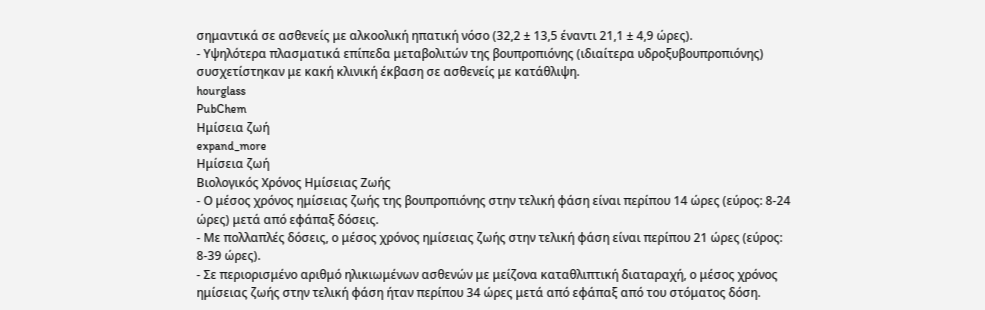σημαντικά σε ασθενείς με αλκοολική ηπατική νόσο (32,2 ± 13,5 έναντι 21,1 ± 4,9 ώρες).
- Υψηλότερα πλασματικά επίπεδα μεταβολιτών της βουπροπιόνης (ιδιαίτερα υδροξυβουπροπιόνης) συσχετίστηκαν με κακή κλινική έκβαση σε ασθενείς με κατάθλιψη.
hourglass
PubChem
Ημίσεια ζωή
expand_more
Ημίσεια ζωή
Βιολογικός Χρόνος Ημίσειας Ζωής
- Ο μέσος χρόνος ημίσειας ζωής της βουπροπιόνης στην τελική φάση είναι περίπου 14 ώρες (εύρος: 8-24 ώρες) μετά από εφάπαξ δόσεις.
- Με πολλαπλές δόσεις, ο μέσος χρόνος ημίσειας ζωής στην τελική φάση είναι περίπου 21 ώρες (εύρος: 8-39 ώρες).
- Σε περιορισμένο αριθμό ηλικιωμένων ασθενών με μείζονα καταθλιπτική διαταραχή, ο μέσος χρόνος ημίσειας ζωής στην τελική φάση ήταν περίπου 34 ώρες μετά από εφάπαξ από του στόματος δόση.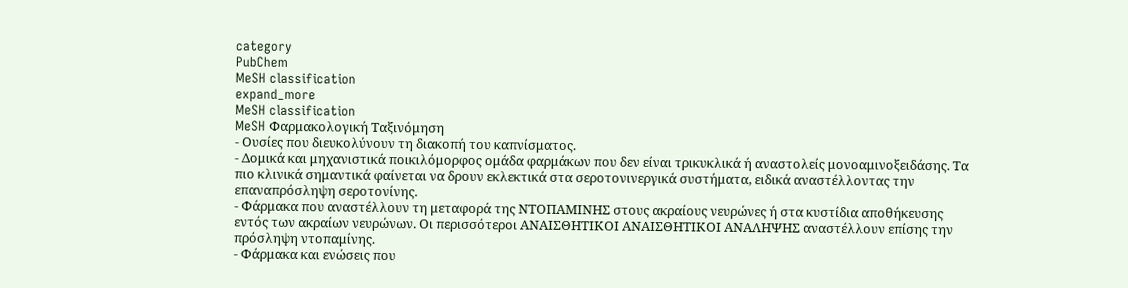category
PubChem
MeSH classification
expand_more
MeSH classification
MeSH Φαρμακολογική Ταξινόμηση
- Ουσίες που διευκολύνουν τη διακοπή του καπνίσματος.
- Δομικά και μηχανιστικά ποικιλόμορφος ομάδα φαρμάκων που δεν είναι τρικυκλικά ή αναστολείς μονοαμινοξειδάσης. Τα πιο κλινικά σημαντικά φαίνεται να δρουν εκλεκτικά στα σεροτονινεργικά συστήματα, ειδικά αναστέλλοντας την επαναπρόσληψη σεροτονίνης.
- Φάρμακα που αναστέλλουν τη μεταφορά της ΝΤΟΠΑΜΙΝΗΣ στους ακραίους νευρώνες ή στα κυστίδια αποθήκευσης εντός των ακραίων νευρώνων. Οι περισσότεροι ΑΝΑΙΣΘΗΤΙΚΟΙ ΑΝΑΙΣΘΗΤΙΚΟΙ ΑΝΑΛΗΨΗΣ αναστέλλουν επίσης την πρόσληψη ντοπαμίνης.
- Φάρμακα και ενώσεις που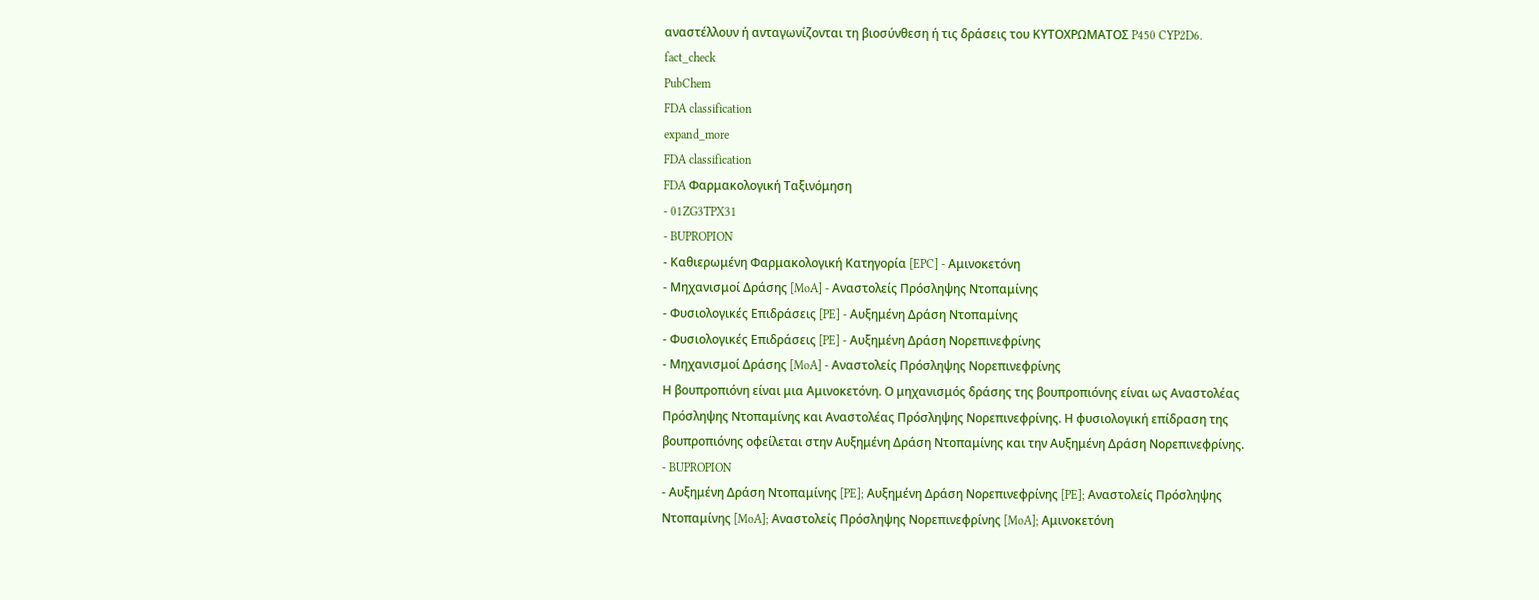αναστέλλουν ή ανταγωνίζονται τη βιοσύνθεση ή τις δράσεις του ΚΥΤΟΧΡΩΜΑΤΟΣ P450 CYP2D6.
fact_check
PubChem
FDA classification
expand_more
FDA classification
FDA Φαρμακολογική Ταξινόμηση
- 01ZG3TPX31
- BUPROPION
- Καθιερωμένη Φαρμακολογική Κατηγορία [EPC] - Αμινοκετόνη
- Μηχανισμοί Δράσης [MoA] - Αναστολείς Πρόσληψης Ντοπαμίνης
- Φυσιολογικές Επιδράσεις [PE] - Αυξημένη Δράση Ντοπαμίνης
- Φυσιολογικές Επιδράσεις [PE] - Αυξημένη Δράση Νορεπινεφρίνης
- Μηχανισμοί Δράσης [MoA] - Αναστολείς Πρόσληψης Νορεπινεφρίνης
Η βουπροπιόνη είναι μια Αμινοκετόνη. Ο μηχανισμός δράσης της βουπροπιόνης είναι ως Αναστολέας Πρόσληψης Ντοπαμίνης και Αναστολέας Πρόσληψης Νορεπινεφρίνης. Η φυσιολογική επίδραση της βουπροπιόνης οφείλεται στην Αυξημένη Δράση Ντοπαμίνης και την Αυξημένη Δράση Νορεπινεφρίνης.
- BUPROPION
- Αυξημένη Δράση Ντοπαμίνης [PE]; Αυξημένη Δράση Νορεπινεφρίνης [PE]; Αναστολείς Πρόσληψης Ντοπαμίνης [MoA]; Αναστολείς Πρόσληψης Νορεπινεφρίνης [MoA]; Αμινοκετόνη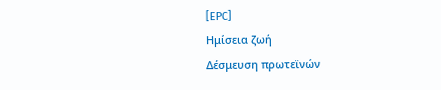[EPC]
Ημίσεια ζωή
Δέσμευση πρωτεϊνών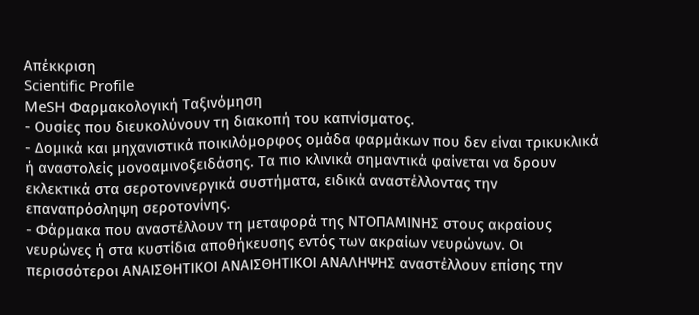Απέκκριση
Scientific Profile
MeSH Φαρμακολογική Ταξινόμηση
- Ουσίες που διευκολύνουν τη διακοπή του καπνίσματος.
- Δομικά και μηχανιστικά ποικιλόμορφος ομάδα φαρμάκων που δεν είναι τρικυκλικά ή αναστολείς μονοαμινοξειδάσης. Τα πιο κλινικά σημαντικά φαίνεται να δρουν εκλεκτικά στα σεροτονινεργικά συστήματα, ειδικά αναστέλλοντας την επαναπρόσληψη σεροτονίνης.
- Φάρμακα που αναστέλλουν τη μεταφορά της ΝΤΟΠΑΜΙΝΗΣ στους ακραίους νευρώνες ή στα κυστίδια αποθήκευσης εντός των ακραίων νευρώνων. Οι περισσότεροι ΑΝΑΙΣΘΗΤΙΚΟΙ ΑΝΑΙΣΘΗΤΙΚΟΙ ΑΝΑΛΗΨΗΣ αναστέλλουν επίσης την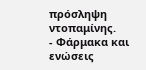πρόσληψη ντοπαμίνης.
- Φάρμακα και ενώσεις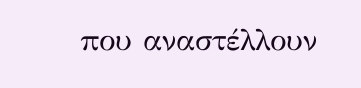που αναστέλλουν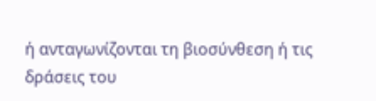ή ανταγωνίζονται τη βιοσύνθεση ή τις δράσεις του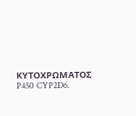ΚΥΤΟΧΡΩΜΑΤΟΣ P450 CYP2D6.